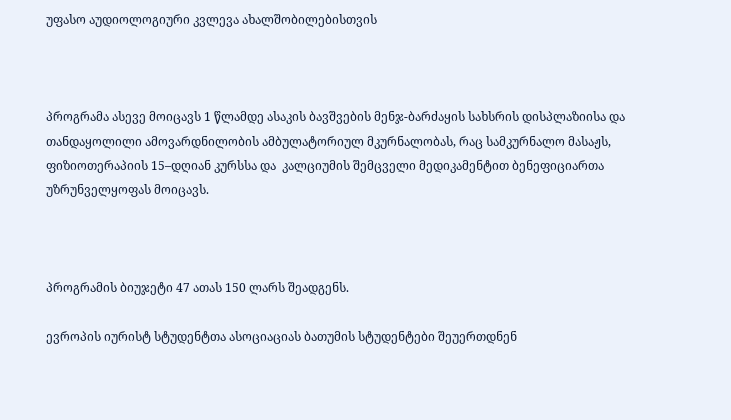უფასო აუდიოლოგიური კვლევა ახალშობილებისთვის



პროგრამა ასევე მოიცავს 1 წლამდე ასაკის ბავშვების მენჯ-ბარძაყის სახსრის დისპლაზიისა და თანდაყოლილი ამოვარდნილობის ამბულატორიულ მკურნალობას, რაც სამკურნალო მასაჟს, ფიზიოთერაპიის 15–დღიან კურსსა და  კალციუმის შემცველი მედიკამენტით ბენეფიციართა უზრუნველყოფას მოიცავს.



პროგრამის ბიუჯეტი 47 ათას 150 ლარს შეადგენს.

ევროპის იურისტ სტუდენტთა ასოციაციას ბათუმის სტუდენტები შეუერთდნენ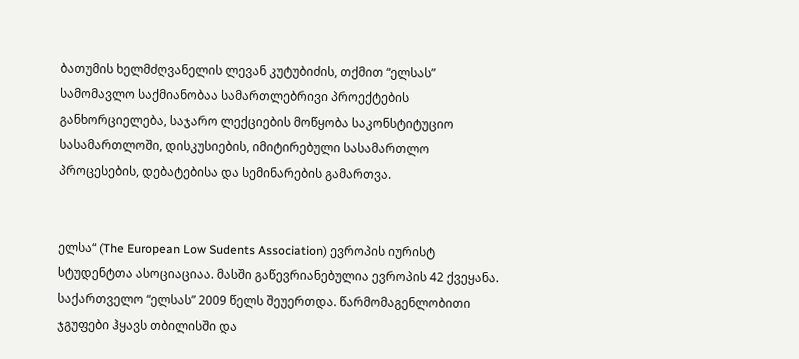ბათუმის ხელმძღვანელის ლევან კუტუბიძის, თქმით “ელსას” სამომავლო საქმიანობაა სამართლებრივი პროექტების განხორციელება, საჯარო ლექციების მოწყობა საკონსტიტუციო სასამართლოში, დისკუსიების, იმიტირებული სასამართლო პროცესების, დებატებისა და სემინარების გამართვა.


ელსა“ (The European Low Sudents Association) ევროპის იურისტ სტუდენტთა ასოციაციაა. მასში გაწევრიანებულია ევროპის 42 ქვეყანა. საქართველო “ელსას” 2009 წელს შეუერთდა. წარმომაგენლობითი ჯგუფები ჰყავს თბილისში და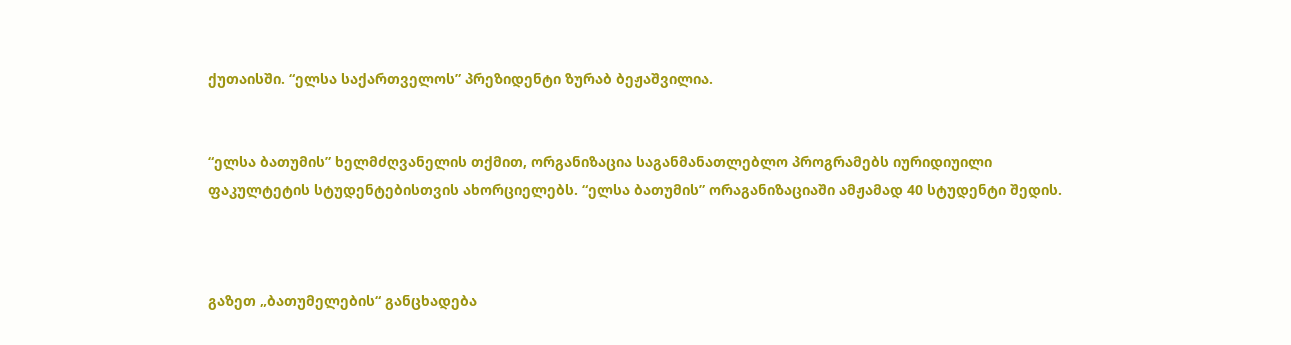ქუთაისში. “ელსა საქართველოს” პრეზიდენტი ზურაბ ბეჟაშვილია.


“ელსა ბათუმის” ხელმძღვანელის თქმით, ორგანიზაცია საგანმანათლებლო პროგრამებს იურიდიუილი ფაკულტეტის სტუდენტებისთვის ახორციელებს. “ელსა ბათუმის” ორაგანიზაციაში ამჟამად 40 სტუდენტი შედის.



გაზეთ „ბათუმელების“ განცხადება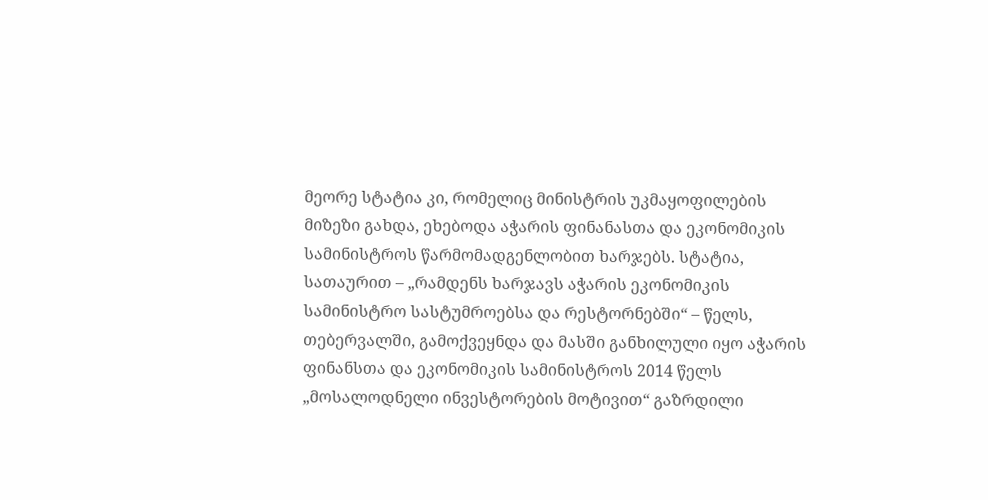მეორე სტატია კი, რომელიც მინისტრის უკმაყოფილების მიზეზი გახდა, ეხებოდა აჭარის ფინანასთა და ეკონომიკის სამინისტროს წარმომადგენლობით ხარჯებს. სტატია, სათაურით – „რამდენს ხარჯავს აჭარის ეკონომიკის სამინისტრო სასტუმროებსა და რესტორნებში“ – წელს, თებერვალში, გამოქვეყნდა და მასში განხილული იყო აჭარის ფინანსთა და ეკონომიკის სამინისტროს 2014 წელს „მოსალოდნელი ინვესტორების მოტივით“ გაზრდილი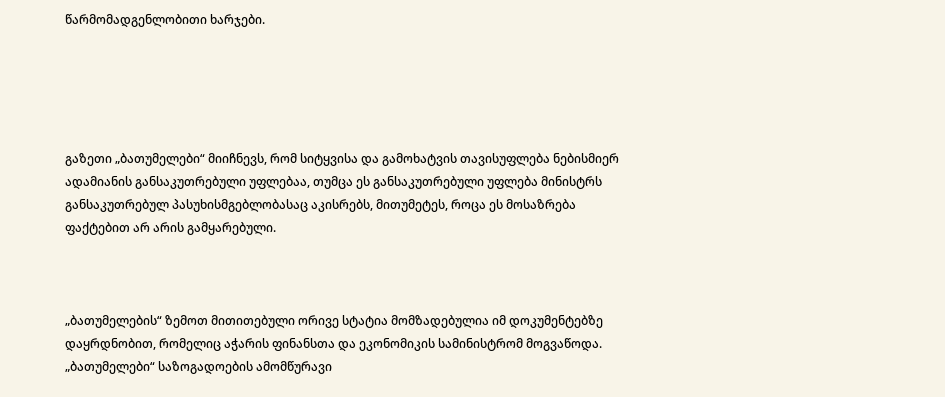წარმომადგენლობითი ხარჯები.





გაზეთი „ბათუმელები“ მიიჩნევს, რომ სიტყვისა და გამოხატვის თავისუფლება ნებისმიერ ადამიანის განსაკუთრებული უფლებაა, თუმცა ეს განსაკუთრებული უფლება მინისტრს განსაკუთრებულ პასუხისმგებლობასაც აკისრებს, მითუმეტეს, როცა ეს მოსაზრება ფაქტებით არ არის გამყარებული.



„ბათუმელების“ ზემოთ მითითებული ორივე სტატია მომზადებულია იმ დოკუმენტებზე დაყრდნობით, რომელიც აჭარის ფინანსთა და ეკონომიკის სამინისტრომ მოგვაწოდა. „ბათუმელები“ საზოგადოების ამომწურავი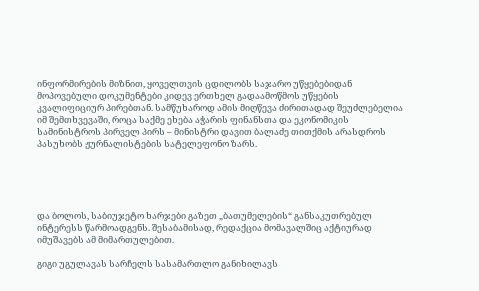ინფორმირების მიზნით, ყოველთვის ცდილობს საჯარო უწყებებიდან მოპოვებული დოკუმენტები კიდევ ერთხელ გადაამოწმოს უწყების კვალიფიციურ პირებთან. სამწუხაროდ ამის მიღწევა ძირითადად შეუძლებელია იმ შემთხვევაში, როცა საქმე ეხება აჭარის ფინანსთა და ეკონომიკის სამინისტროს პირველ პირს – მინისტრი დავით ბალაძე თითქმის არასდროს პასუხობს ჟურნალისტების სატელეფონო ზარს.





და ბოლოს, საბიუჯეტო ხარჯები გაზეთ „ბათუმელების“ განსაკუთრებულ ინტერესს წარმოადგენს. შესაბამისად, რედაქცია მომავალშიც აქტიურად იმუშავებს ამ მიმართულებით.

გიგი უგულავას სარჩელს სასამართლო განიხილავს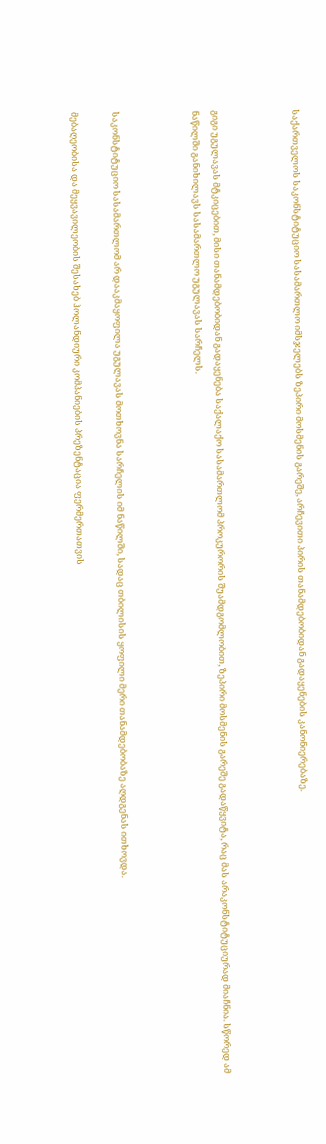საქართველოს საკონსტიტუციო სასამართლო იმსჯელებს ზეპირი მოსმენის გარეშე, არჩევითი პირის თანამდებობიდან გადაყენების კანონიერებაზე.



გიგი უგულავას მტკიცებით, მისი თანამდებობიდან გადაყენება საქალაქო სასამართლომ პროკურორის შუამდგომლობით, ზეპირი მოსმენის გარეშე გადაწყვიტა, რაც მას არაკონსტიტუციურად მიაჩნია. სწორედ ამ ნაწილში განიხილავს სასამართლო უგულავას სარჩელს.



საკონსტიტუციო სასამართლომ არ დააკმაყოფილა უგულავას მოთხოვნა სარჩელის იმ ნაწილში, სადაც თბილისის ყოფილი მერი თანამდებობაზე აღდგენას ითხოვდა.

მებაღეობისა და მეყვავილეობის შესახებ ჰოლანდიური კომპანიების პრეზენტაცია ფერმერთათვის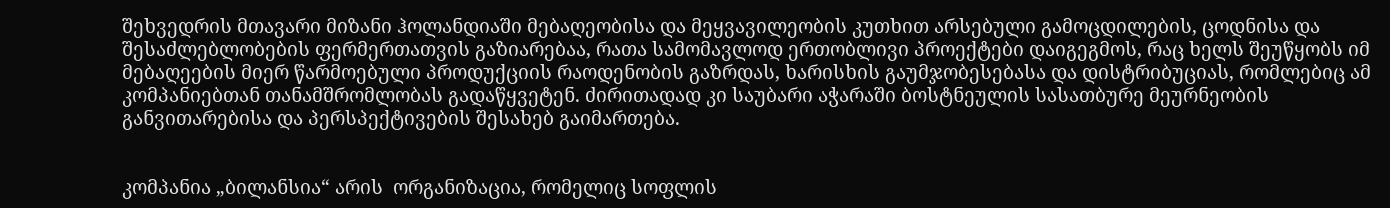შეხვედრის მთავარი მიზანი ჰოლანდიაში მებაღეობისა და მეყვავილეობის კუთხით არსებული გამოცდილების, ცოდნისა და შესაძლებლობების ფერმერთათვის გაზიარებაა, რათა სამომავლოდ ერთობლივი პროექტები დაიგეგმოს, რაც ხელს შეუწყობს იმ მებაღეების მიერ წარმოებული პროდუქციის რაოდენობის გაზრდას, ხარისხის გაუმჯობესებასა და დისტრიბუციას, რომლებიც ამ კომპანიებთან თანამშრომლობას გადაწყვეტენ. ძირითადად კი საუბარი აჭარაში ბოსტნეულის სასათბურე მეურნეობის განვითარებისა და პერსპექტივების შესახებ გაიმართება.


კომპანია „ბილანსია“ არის  ორგანიზაცია, რომელიც სოფლის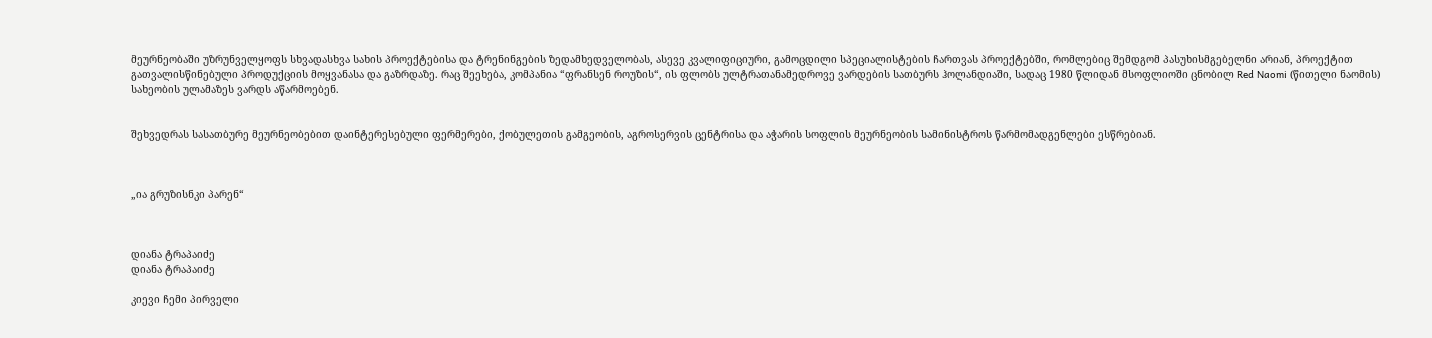მეურნეობაში უზრუნველყოფს სხვადასხვა სახის პროექტებისა და ტრენინგების ზედამხედველობას, ასევე კვალიფიციური, გამოცდილი სპეციალისტების ჩართვას პროექტებში, რომლებიც შემდგომ პასუხისმგებელნი არიან, პროექტით გათვალისწინებული პროდუქციის მოყვანასა და გაზრდაზე. რაც შეეხება, კომპანია “ფრანსენ როუზის“, ის ფლობს ულტრათანამედროვე ვარდების სათბურს ჰოლანდიაში, სადაც 1980 წლიდან მსოფლიოში ცნობილ Red Naomi (წითელი ნაომის) სახეობის ულამაზეს ვარდს აწარმოებენ.


შეხვედრას სასათბურე მეურნეობებით დაინტერესებული ფერმერები, ქობულეთის გამგეობის, აგროსერვის ცენტრისა და აჭარის სოფლის მეურნეობის სამინისტროს წარმომადგენლები ესწრებიან.



„ია გრუზისნკი პარენ“



დიანა ტრაპაიძე
დიანა ტრაპაიძე

კიევი ჩემი პირველი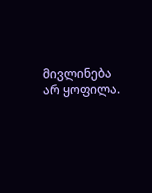მივლინება არ ყოფილა.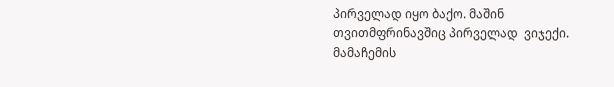პირველად იყო ბაქო. მაშინ თვითმფრინავშიც პირველად  ვიჯექი. მამაჩემის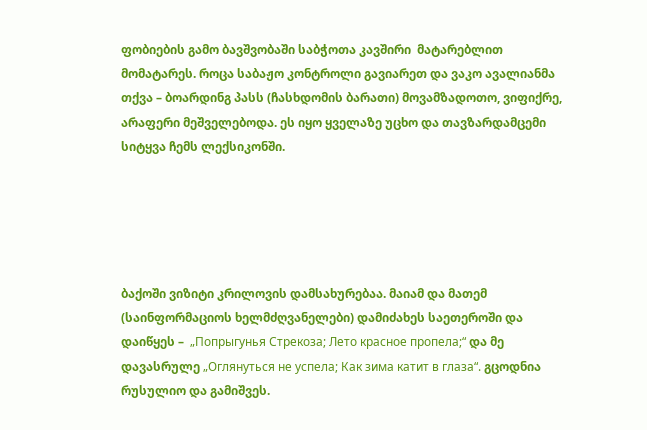ფობიების გამო ბავშვობაში საბჭოთა კავშირი  მატარებლით მომატარეს. როცა საბაჟო კონტროლი გავიარეთ და ვაკო ავალიანმა თქვა – ბოარდინგ პასს (ჩასხდომის ბარათი) მოვამზადოთო, ვიფიქრე, არაფერი მეშველებოდა. ეს იყო ყველაზე უცხო და თავზარდამცემი სიტყვა ჩემს ლექსიკონში.





ბაქოში ვიზიტი კრილოვის დამსახურებაა. მაიამ და მათემ (საინფორმაციოს ხელმძღვანელები) დამიძახეს საეთეროში და დაიწყეს –  „Попрыгунья Стрекоза; Лето красное пропела;“ და მე დავასრულე „Оглянуться не успела; Как зима катит в глаза“. გცოდნია რუსულიო და გამიშვეს.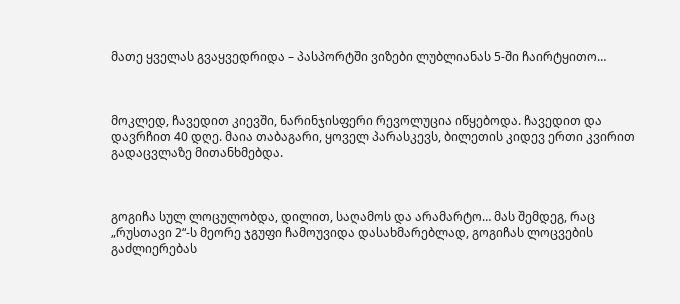მათე ყველას გვაყვედრიდა – პასპორტში ვიზები ლუბლიანას 5-ში ჩაირტყითო…



მოკლედ, ჩავედით კიევში, ნარინჯისფერი რევოლუცია იწყებოდა. ჩავედით და დავრჩით 40 დღე. მაია თაბაგარი, ყოველ პარასკევს, ბილეთის კიდევ ერთი კვირით გადაცვლაზე მითანხმებდა.



გოგიჩა სულ ლოცულობდა, დილით, საღამოს და არამარტო… მას შემდეგ, რაც  „რუსთავი 2“-ს მეორე ჯგუფი ჩამოუვიდა დასახმარებლად, გოგიჩას ლოცვების გაძლიერებას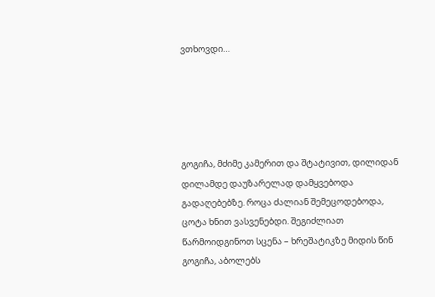ვთხოვდი…





გოგიჩა, მძიმე კამერით და შტატივით, დილიდან დილამდე დაუზარელად დამყვებოდა გადაღებებზე. როცა ძალიან შემეცოდებოდა, ცოტა ხნით ვასვენებდი. შეგიძლიათ წარმოიდგინოთ სცენა – ხრეშატიკზე მიდის წინ გოგიჩა, აბოლებს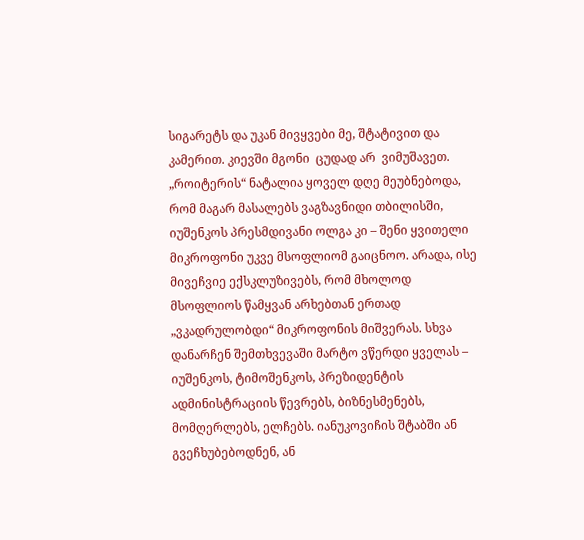სიგარეტს და უკან მივყვები მე, შტატივით და კამერით. კიევში მგონი  ცუდად არ  ვიმუშავეთ. „როიტერის“ ნატალია ყოველ დღე მეუბნებოდა, რომ მაგარ მასალებს ვაგზავნიდი თბილისში, იუშენკოს პრესმდივანი ოლგა კი – შენი ყვითელი მიკროფონი უკვე მსოფლიომ გაიცნოო. არადა, ისე მივეჩვიე ექსკლუზივებს, რომ მხოლოდ მსოფლიოს წამყვან არხებთან ერთად „ვკადრულობდი“ მიკროფონის მიშვერას. სხვა დანარჩენ შემთხვევაში მარტო ვწერდი ყველას –  იუშენკოს, ტიმოშენკოს, პრეზიდენტის ადმინისტრაციის წევრებს, ბიზნესმენებს, მომღერლებს, ელჩებს. იანუკოვიჩის შტაბში ან გვეჩხუბებოდნენ, ან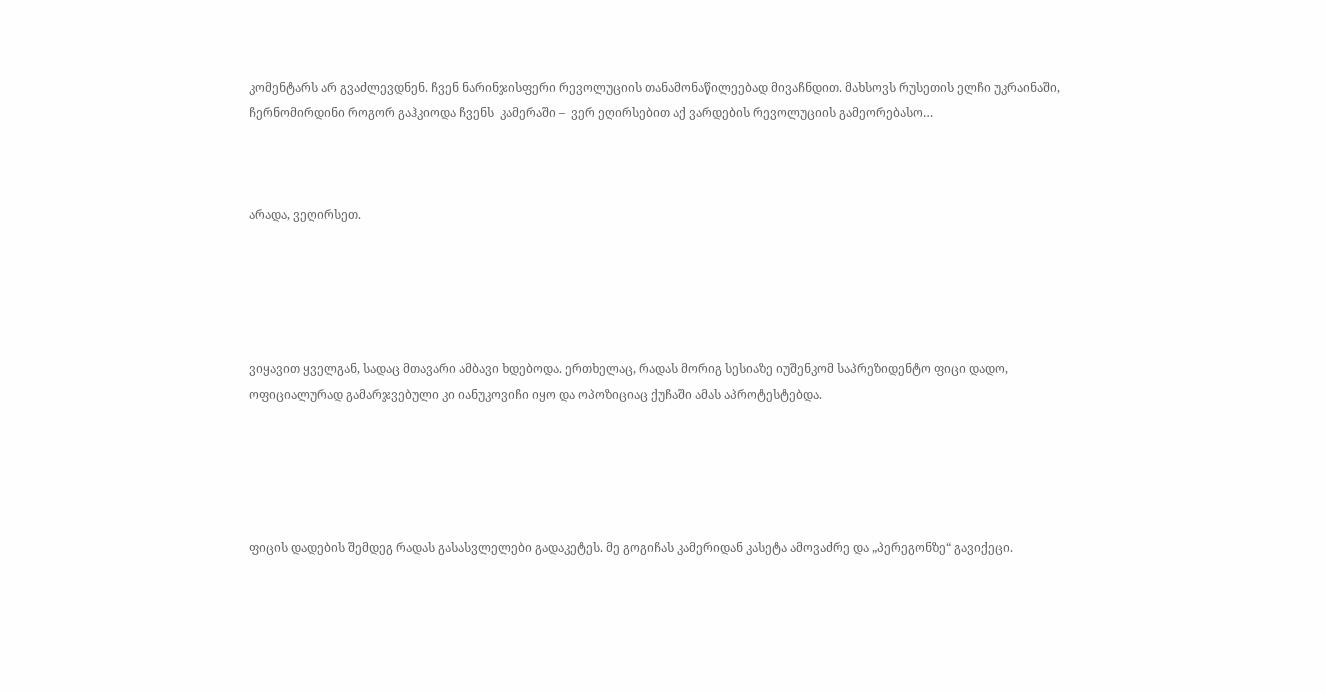კომენტარს არ გვაძლევდნენ. ჩვენ ნარინჯისფერი რევოლუციის თანამონაწილეებად მივაჩნდით. მახსოვს რუსეთის ელჩი უკრაინაში, ჩერნომირდინი როგორ გაჰკიოდა ჩვენს  კამერაში –  ვერ ეღირსებით აქ ვარდების რევოლუციის გამეორებასო…



არადა, ვეღირსეთ.





ვიყავით ყველგან, სადაც მთავარი ამბავი ხდებოდა. ერთხელაც, რადას მორიგ სესიაზე იუშენკომ საპრეზიდენტო ფიცი დადო, ოფიციალურად გამარჯვებული კი იანუკოვიჩი იყო და ოპოზიციაც ქუჩაში ამას აპროტესტებდა.





ფიცის დადების შემდეგ რადას გასასვლელები გადაკეტეს. მე გოგიჩას კამერიდან კასეტა ამოვაძრე და „პერეგონზე“ გავიქეცი.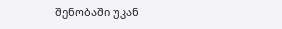შენობაში უკან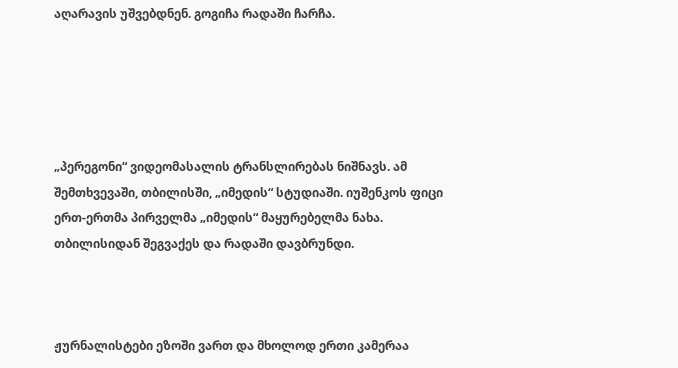აღარავის უშვებდნენ. გოგიჩა რადაში ჩარჩა.





„პერეგონი“ ვიდეომასალის ტრანსლირებას ნიშნავს. ამ შემთხვევაში, თბილისში, „იმედის“ სტუდიაში. იუშენკოს ფიცი ერთ-ერთმა პირველმა „იმედის“ მაყურებელმა ნახა. თბილისიდან შეგვაქეს და რადაში დავბრუნდი.



ჟურნალისტები ეზოში ვართ და მხოლოდ ერთი კამერაა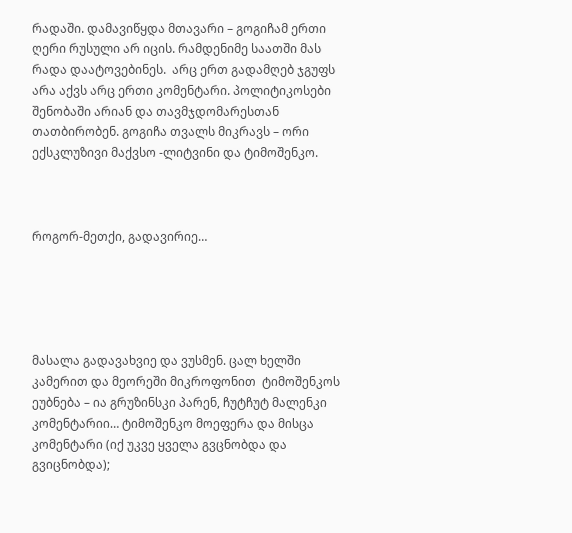რადაში. დამავიწყდა მთავარი – გოგიჩამ ერთი ღერი რუსული არ იცის. რამდენიმე საათში მას რადა დაატოვებინეს.  არც ერთ გადამღებ ჯგუფს არა აქვს არც ერთი კომენტარი. პოლიტიკოსები შენობაში არიან და თავმჯდომარესთან თათბირობენ. გოგიჩა თვალს მიკრავს – ორი ექსკლუზივი მაქვსო -ლიტვინი და ტიმოშენკო.



როგორ-მეთქი, გადავირიე…





მასალა გადავახვიე და ვუსმენ. ცალ ხელში კამერით და მეორეში მიკროფონით  ტიმოშენკოს ეუბნება – ია გრუზინსკი პარენ, ჩუტჩუტ მალენკი კომენტარიი… ტიმოშენკო მოეფერა და მისცა კომენტარი (იქ უკვე ყველა გვცნობდა და გვიცნობდა);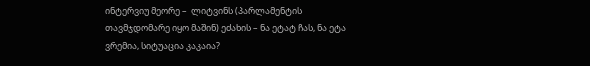ინტერვიუ მეორე –  ლიტვინს (პარლამენტის თავმჯდომარე იყო მაშინ) ეძახის – ნა ეტატ ჩას, ნა ეტა ვრემია, სიტუაცია კაკაია?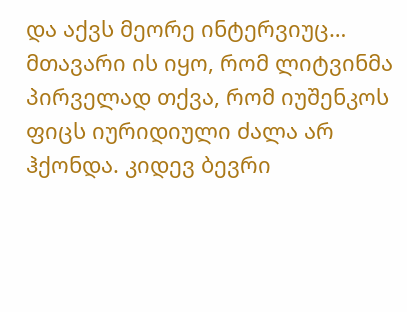და აქვს მეორე ინტერვიუც… მთავარი ის იყო, რომ ლიტვინმა პირველად თქვა, რომ იუშენკოს ფიცს იურიდიული ძალა არ ჰქონდა. კიდევ ბევრი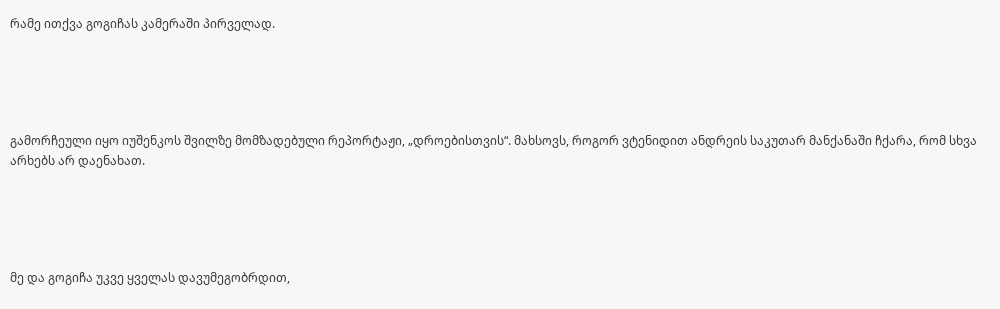რამე ითქვა გოგიჩას კამერაში პირველად.





გამორჩეული იყო იუშენკოს შვილზე მომზადებული რეპორტაჟი, „დროებისთვის“. მახსოვს, როგორ ვტენიდით ანდრეის საკუთარ მანქანაში ჩქარა, რომ სხვა არხებს არ დაენახათ.





მე და გოგიჩა უკვე ყველას დავუმეგობრდით,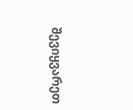შევიყვარეთ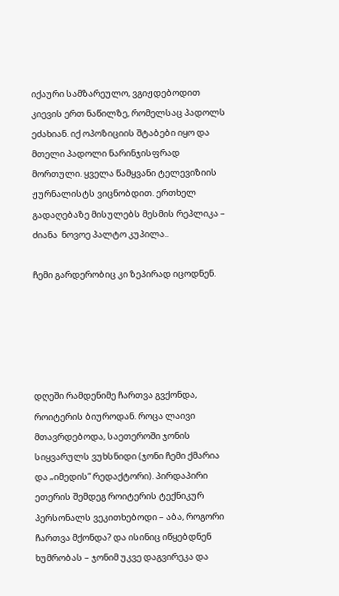იქაური სამზარეულო, ვგიჟდებოდით კიევის ერთ ნაწილზე, რომელსაც პადოლს ეძახიან. იქ ოპოზიციის შტაბები იყო და მთელი პადოლი ნარინჯისფრად მორთული. ყველა წამყვანი ტელევიზიის ჟურნალისტს ვიცნობდით. ერთხელ გადაღებაზე მისულებს მესმის რეპლიკა – ძიანა  ნოვოე პალტო კუპილა..

ჩემი გარდერობიც კი ზეპირად იცოდნენ.





დღეში რამდენიმე ჩართვა გვქონდა, როიტერის ბიუროდან. როცა ლაივი მთავრდებოდა, საეთეროში ჯონის სიყვარულს ვუხსნიდი (ჯონი ჩემი ქმარია და „იმედის“ რედაქტორი). პირდაპირი ეთერის შემდეგ როიტერის ტექნიკურ პერსონალს ვეკითხებოდი – აბა, როგორი ჩართვა მქონდა? და ისინიც იწყებდნენ ხუმრობას – ჯონიმ უკვე დაგვირეკა და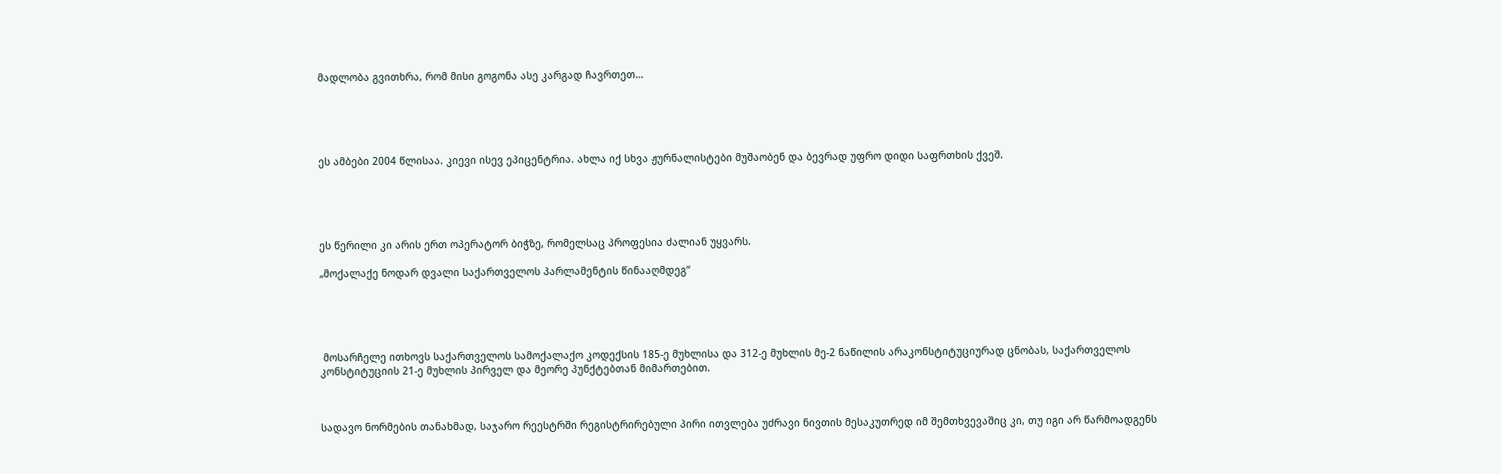მადლობა გვითხრა, რომ მისი გოგონა ასე კარგად ჩავრთეთ…





ეს ამბები 2004 წლისაა. კიევი ისევ ეპიცენტრია. ახლა იქ სხვა ჟურნალისტები მუშაობენ და ბევრად უფრო დიდი საფრთხის ქვეშ.





ეს წერილი კი არის ერთ ოპერატორ ბიჭზე, რომელსაც პროფესია ძალიან უყვარს.

„მოქალაქე ნოდარ დვალი საქართველოს პარლამენტის წინააღმდეგ“





 მოსარჩელე ითხოვს საქართველოს სამოქალაქო კოდექსის 185-ე მუხლისა და 312-ე მუხლის მე-2 ნაწილის არაკონსტიტუციურად ცნობას, საქართველოს კონსტიტუციის 21-ე მუხლის პირველ და მეორე პუნქტებთან მიმართებით.



სადავო ნორმების თანახმად, საჯარო რეესტრში რეგისტრირებული პირი ითვლება უძრავი ნივთის მესაკუთრედ იმ შემთხვევაშიც კი, თუ იგი არ წარმოადგენს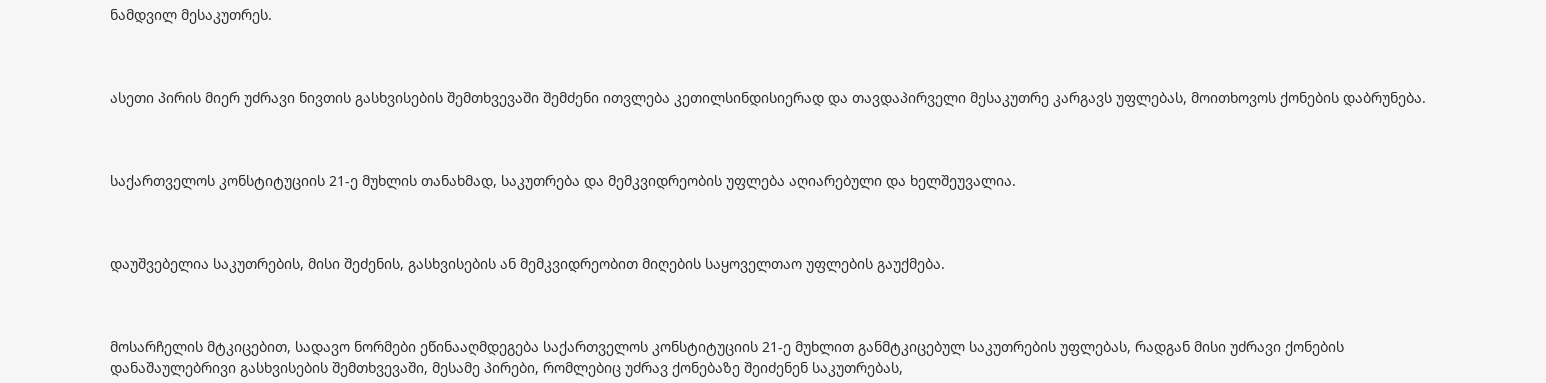ნამდვილ მესაკუთრეს.



ასეთი პირის მიერ უძრავი ნივთის გასხვისების შემთხვევაში შემძენი ითვლება კეთილსინდისიერად და თავდაპირველი მესაკუთრე კარგავს უფლებას, მოითხოვოს ქონების დაბრუნება.



საქართველოს კონსტიტუციის 21-ე მუხლის თანახმად, საკუთრება და მემკვიდრეობის უფლება აღიარებული და ხელშეუვალია.



დაუშვებელია საკუთრების, მისი შეძენის, გასხვისების ან მემკვიდრეობით მიღების საყოველთაო უფლების გაუქმება.



მოსარჩელის მტკიცებით, სადავო ნორმები ეწინააღმდეგება საქართველოს კონსტიტუციის 21-ე მუხლით განმტკიცებულ საკუთრების უფლებას, რადგან მისი უძრავი ქონების დანაშაულებრივი გასხვისების შემთხვევაში, მესამე პირები, რომლებიც უძრავ ქონებაზე შეიძენენ საკუთრებას,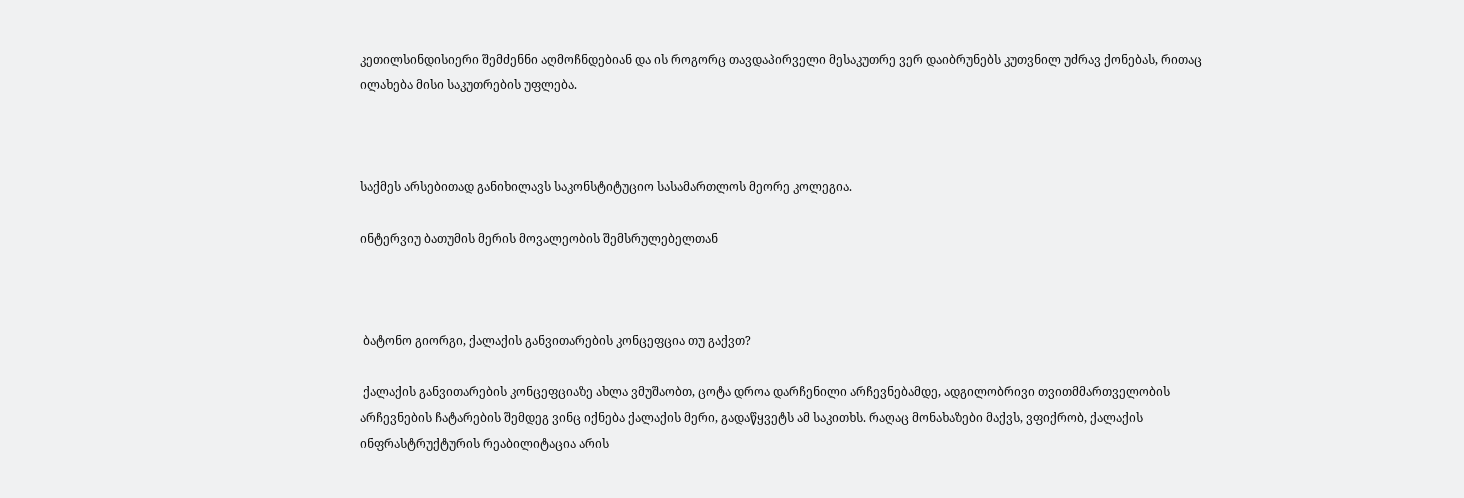კეთილსინდისიერი შემძენნი აღმოჩნდებიან და ის როგორც თავდაპირველი მესაკუთრე ვერ დაიბრუნებს კუთვნილ უძრავ ქონებას, რითაც ილახება მისი საკუთრების უფლება.



საქმეს არსებითად განიხილავს საკონსტიტუციო სასამართლოს მეორე კოლეგია.

ინტერვიუ ბათუმის მერის მოვალეობის შემსრულებელთან



 ბატონო გიორგი, ქალაქის განვითარების კონცეფცია თუ გაქვთ?

 ქალაქის განვითარების კონცეფციაზე ახლა ვმუშაობთ, ცოტა დროა დარჩენილი არჩევნებამდე, ადგილობრივი თვითმმართველობის არჩევნების ჩატარების შემდეგ ვინც იქნება ქალაქის მერი, გადაწყვეტს ამ საკითხს. რაღაც მონახაზები მაქვს, ვფიქრობ, ქალაქის ინფრასტრუქტურის რეაბილიტაცია არის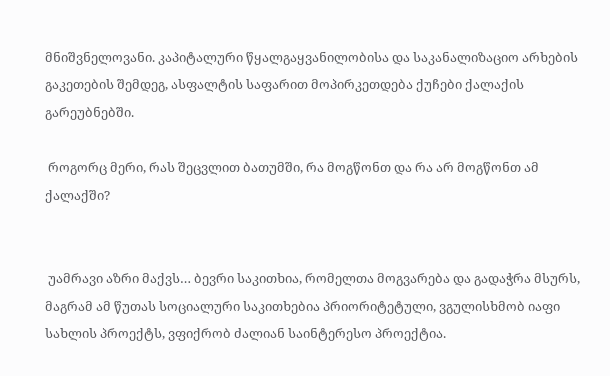მნიშვნელოვანი. კაპიტალური წყალგაყვანილობისა და საკანალიზაციო არხების გაკეთების შემდეგ, ასფალტის საფარით მოპირკეთდება ქუჩები ქალაქის გარეუბნებში.

 როგორც მერი, რას შეცვლით ბათუმში, რა მოგწონთ და რა არ მოგწონთ ამ ქალაქში?


 უამრავი აზრი მაქვს… ბევრი საკითხია, რომელთა მოგვარება და გადაჭრა მსურს, მაგრამ ამ წუთას სოციალური საკითხებია პრიორიტეტული, ვგულისხმობ იაფი სახლის პროექტს, ვფიქრობ ძალიან საინტერესო პროექტია.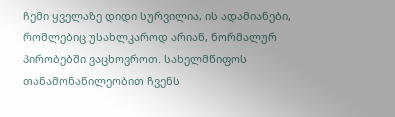ჩემი ყველაზე დიდი სურვილია, ის ადამიანები, რომლებიც უსახლკაროდ არიან, ნორმალურ პირობებში ვაცხოვროთ. სახელმწიფოს თანამონაწილეობით ჩვენს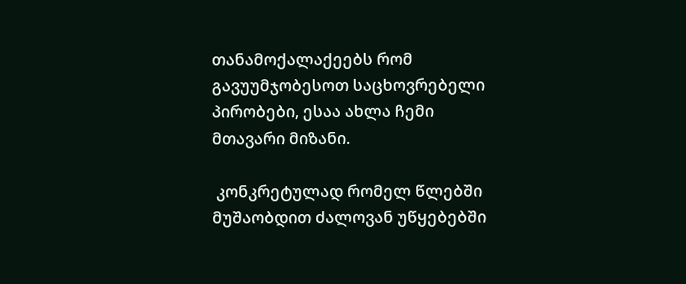თანამოქალაქეებს რომ გავუუმჯობესოთ საცხოვრებელი პირობები, ესაა ახლა ჩემი მთავარი მიზანი.

 კონკრეტულად რომელ წლებში მუშაობდით ძალოვან უწყებებში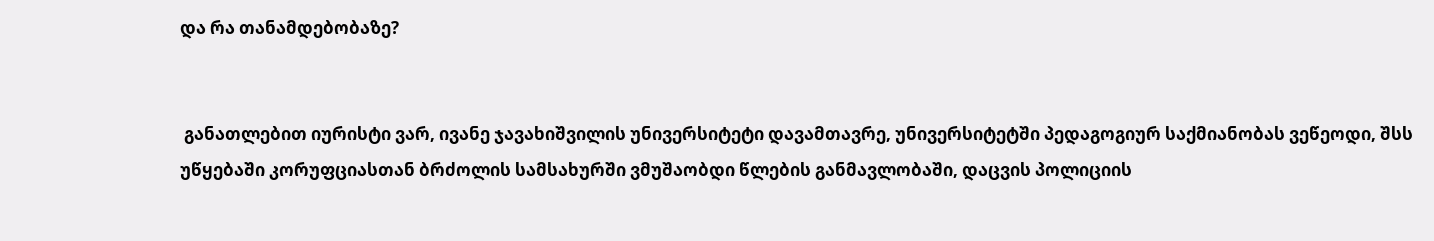და რა თანამდებობაზე?


 განათლებით იურისტი ვარ, ივანე ჯავახიშვილის უნივერსიტეტი დავამთავრე, უნივერსიტეტში პედაგოგიურ საქმიანობას ვეწეოდი, შსს უწყებაში კორუფციასთან ბრძოლის სამსახურში ვმუშაობდი წლების განმავლობაში, დაცვის პოლიციის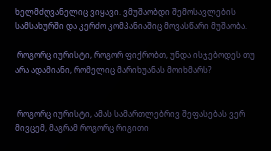ხელმძღვანელიც ვიყავი. ვმუშაობდი შემოსავლების სამსახურში და კერძო კომპანიაშიც მოვასწარი მუშაობა.

 როგორც იურისტი, როგორ ფიქრობთ, უნდა ისჯებოდეს თუ არა ადამიანი, რომელიც მარიხუანას მოიხმარს?


 როგორც იურისტი, ამას სამართლებრივ შეფასებას ვერ მივცემ, მაგრამ როგორც რიგითი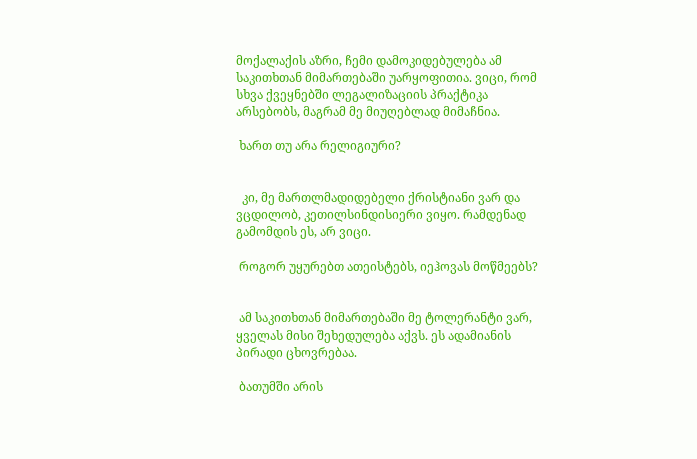მოქალაქის აზრი, ჩემი დამოკიდებულება ამ საკითხთან მიმართებაში უარყოფითია. ვიცი, რომ სხვა ქვეყნებში ლეგალიზაციის პრაქტიკა არსებობს, მაგრამ მე მიუღებლად მიმაჩნია.

 ხართ თუ არა რელიგიური?


  კი, მე მართლმადიდებელი ქრისტიანი ვარ და ვცდილობ, კეთილსინდისიერი ვიყო. რამდენად გამომდის ეს, არ ვიცი.

 როგორ უყურებთ ათეისტებს, იეჰოვას მოწმეებს?


 ამ საკითხთან მიმართებაში მე ტოლერანტი ვარ, ყველას მისი შეხედულება აქვს. ეს ადამიანის პირადი ცხოვრებაა.

 ბათუმში არის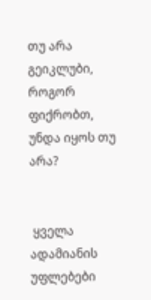თუ არა გეიკლუბი, როგორ ფიქრობთ, უნდა იყოს თუ არა?


 ყველა ადამიანის უფლებები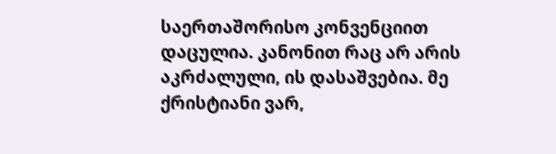საერთაშორისო კონვენციით დაცულია. კანონით რაც არ არის აკრძალული, ის დასაშვებია. მე ქრისტიანი ვარ,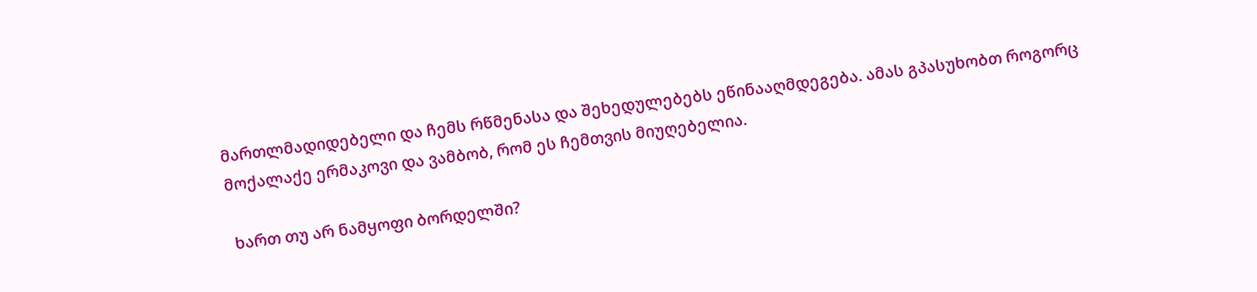მართლმადიდებელი და ჩემს რწმენასა და შეხედულებებს ეწინააღმდეგება. ამას გპასუხობთ როგორც მოქალაქე ერმაკოვი და ვამბობ, რომ ეს ჩემთვის მიუღებელია.

 ხართ თუ არ ნამყოფი ბორდელში?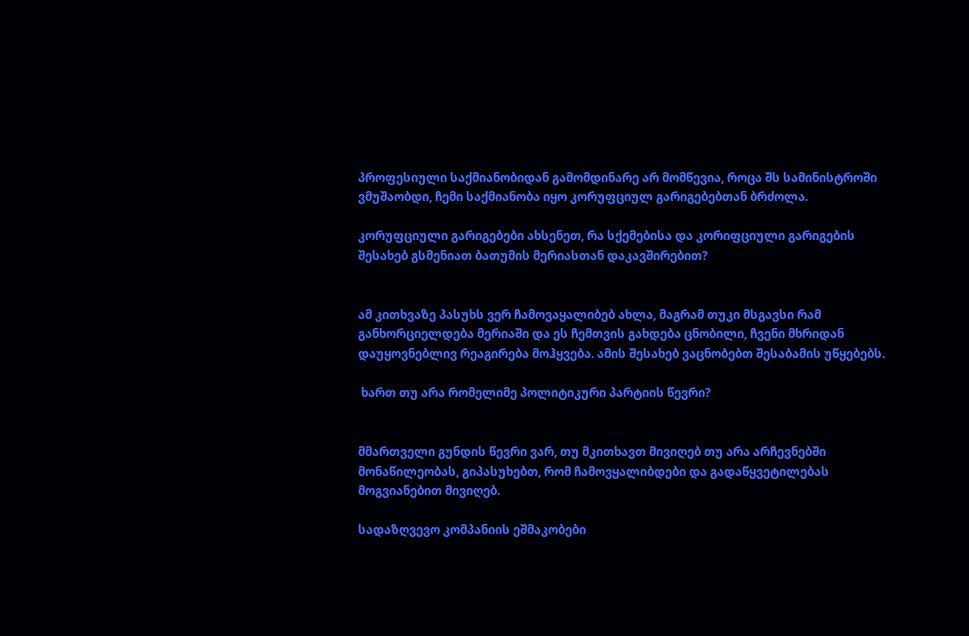პროფესიული საქმიანობიდან გამომდინარე არ მომწევია, როცა შს სამინისტროში ვმუშაობდი, ჩემი საქმიანობა იყო კორუფციულ გარიგებებთან ბრძოლა.

კორუფციული გარიგებები ახსენეთ, რა სქემებისა და კორიფციული გარიგების შესახებ გსმენიათ ბათუმის მერიასთან დაკავშირებით?


ამ კითხვაზე პასუხს ვერ ჩამოვაყალიბებ ახლა, მაგრამ თუკი მსგავსი რამ განხორციელდება მერიაში და ეს ჩემთვის გახდება ცნობილი, ჩვენი მხრიდან დაუყოვნებლივ რეაგირება მოჰყვება. ამის შესახებ ვაცნობებთ შესაბამის უწყებებს.

 ხართ თუ არა რომელიმე პოლიტიკური პარტიის წევრი?


მმართველი გუნდის წევრი ვარ, თუ მკითხავთ მივიღებ თუ არა არჩევნებში მონაწილეობას, გიპასუხებთ, რომ ჩამოვყალიბდები და გადაწყვეტილებას მოგვიანებით მივიღებ.

სადაზღვევო კომპანიის ეშმაკობები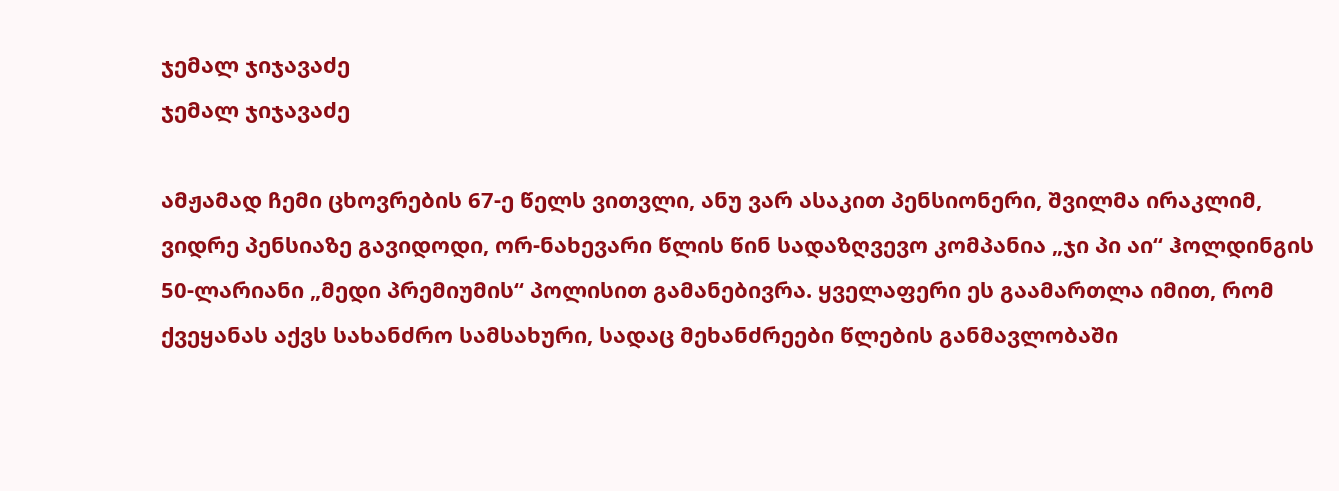ჯემალ ჯიჯავაძე
ჯემალ ჯიჯავაძე

ამჟამად ჩემი ცხოვრების 67-ე წელს ვითვლი, ანუ ვარ ასაკით პენსიონერი, შვილმა ირაკლიმ, ვიდრე პენსიაზე გავიდოდი, ორ-ნახევარი წლის წინ სადაზღვევო კომპანია „ჯი პი აი“ ჰოლდინგის 50-ლარიანი „მედი პრემიუმის“ პოლისით გამანებივრა. ყველაფერი ეს გაამართლა იმით, რომ ქვეყანას აქვს სახანძრო სამსახური, სადაც მეხანძრეები წლების განმავლობაში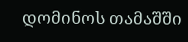დომინოს თამაშში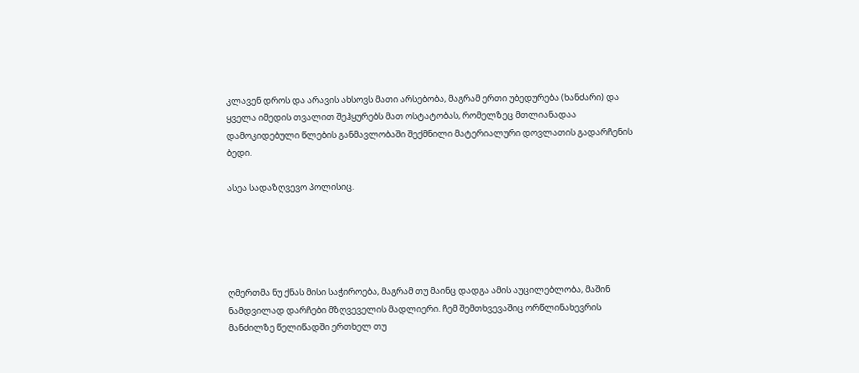კლავენ დროს და არავის ახსოვს მათი არსებობა, მაგრამ ერთი უბედურება (ხანძარი) და ყველა იმედის თვალით შეჰყურებს მათ ოსტატობას, რომელზეც მთლიანადაა დამოკიდებული წლების განმავლობაში შექმნილი მატერიალური დოვლათის გადარჩენის ბედი.

ასეა სადაზღვევო პოლისიც.





ღმერთმა ნუ ქნას მისი საჭიროება, მაგრამ თუ მაინც დადგა ამის აუცილებლობა, მაშინ ნამდვილად დარჩები მზღვეველის მადლიერი. ჩემ შემთხვევაშიც ორწლინახევრის მანძილზე წელიწადში ერთხელ თუ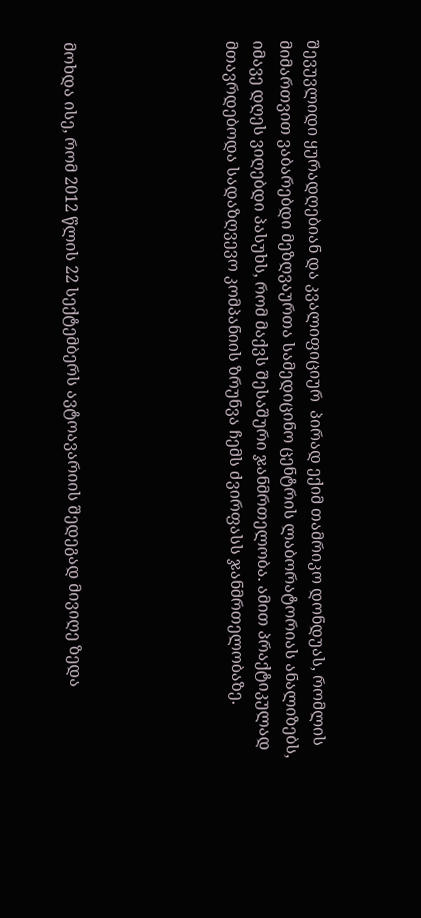შევუვლიდი ყურადღებიან და კვალიფიციურ  პირად ექიმ თამრიკო დონდუას, რომლის მიმართვით ვაბარებდი მეზღვაურთა სამედიცინო ცენტრის ლაბორატორიას ანალიზებს, იმავე დღეს ვიღებდი პასუხს, რომ მაქვს შესაშური ჯანმრთელობა. ამით პრაქტიკულად მთავრდებოდა სადაზღვევო კომპანიის ზრუნვა ჩემს ძვირფასს ჯანმრთელობაზე.





მოხდა ისე, რომ 2012 წლის 22 სექტემბერს ავტოავარიის შედეგად მივიღე ზედა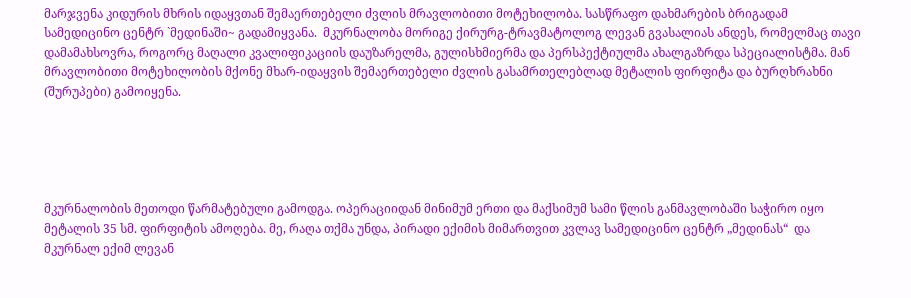მარჯვენა კიდურის მხრის იდაყვთან შემაერთებელი ძვლის მრავლობითი მოტეხილობა. სასწრაფო დახმარების ბრიგადამ სამედიცინო ცენტრ `მედინაში~ გადამიყვანა.  მკურნალობა მორიგე ქირურგ-ტრავმატოლოგ ლევან გვასალიას ანდეს, რომელმაც თავი დამამახსოვრა, როგორც მაღალი კვალიფიკაციის დაუზარელმა, გულისხმიერმა და პერსპექტიულმა ახალგაზრდა სპეციალისტმა. მან მრავლობითი მოტეხილობის მქონე მხარ-იდაყვის შემაერთებელი ძვლის გასამრთელებლად მეტალის ფირფიტა და ბურღხრახნი (შურუპები) გამოიყენა.





მკურნალობის მეთოდი წარმატებული გამოდგა. ოპერაციიდან მინიმუმ ერთი და მაქსიმუმ სამი წლის განმავლობაში საჭირო იყო მეტალის 35 სმ. ფირფიტის ამოღება. მე, რაღა თქმა უნდა, პირადი ექიმის მიმართვით კვლავ სამედიცინო ცენტრ „მედინას“  და მკურნალ ექიმ ლევან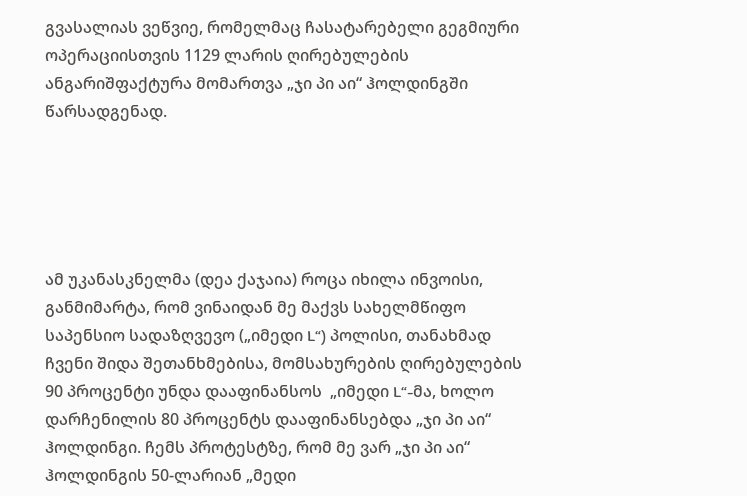გვასალიას ვეწვიე, რომელმაც ჩასატარებელი გეგმიური ოპერაციისთვის 1129 ლარის ღირებულების ანგარიშფაქტურა მომართვა „ჯი პი აი“ ჰოლდინგში წარსადგენად.





ამ უკანასკნელმა (დეა ქაჯაია) როცა იხილა ინვოისი, განმიმარტა, რომ ვინაიდან მე მაქვს სახელმწიფო საპენსიო სადაზღვევო („იმედი L“) პოლისი, თანახმად ჩვენი შიდა შეთანხმებისა, მომსახურების ღირებულების 90 პროცენტი უნდა დააფინანსოს  „იმედი L“-მა, ხოლო დარჩენილის 80 პროცენტს დააფინანსებდა „ჯი პი აი“ ჰოლდინგი. ჩემს პროტესტზე, რომ მე ვარ „ჯი პი აი“ ჰოლდინგის 50-ლარიან „მედი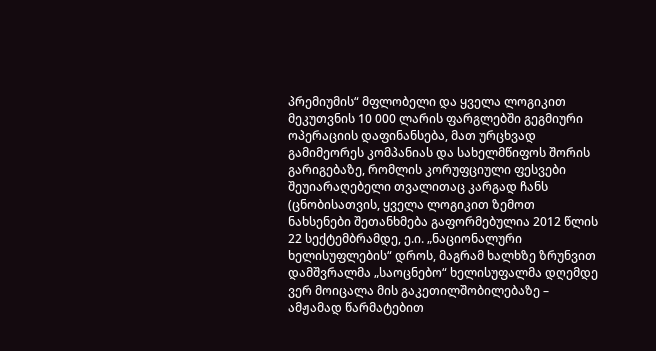პრემიუმის“ მფლობელი და ყველა ლოგიკით მეკუთვნის 10 000 ლარის ფარგლებში გეგმიური ოპერაციის დაფინანსება, მათ ურცხვად გამიმეორეს კომპანიას და სახელმწიფოს შორის გარიგებაზე, რომლის კორუფციული ფესვები შეუიარაღებელი თვალითაც კარგად ჩანს (ცნობისათვის, ყველა ლოგიკით ზემოთ ნახსენები შეთანხმება გაფორმებულია 2012 წლის 22 სექტემბრამდე, ე.ი. „ნაციონალური ხელისუფლების“ დროს, მაგრამ ხალხზე ზრუნვით დამშვრალმა „საოცნებო“ ხელისუფალმა დღემდე ვერ მოიცალა მის გაკეთილშობილებაზე – ამჟამად წარმატებით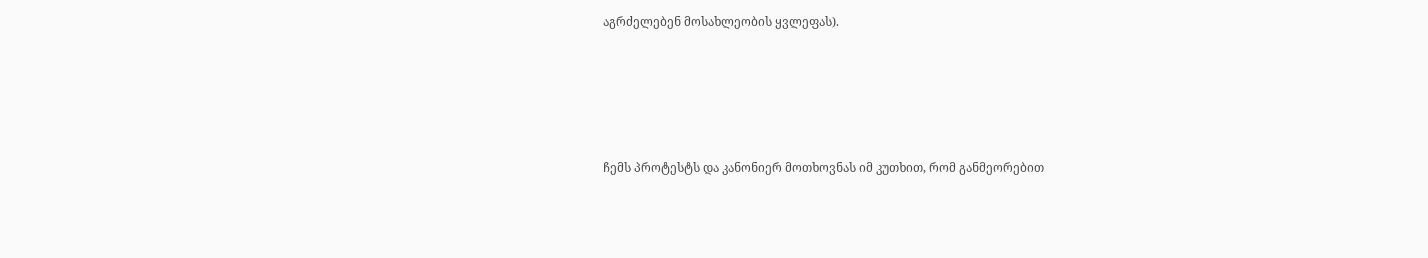აგრძელებენ მოსახლეობის ყვლეფას).





ჩემს პროტესტს და კანონიერ მოთხოვნას იმ კუთხით, რომ განმეორებით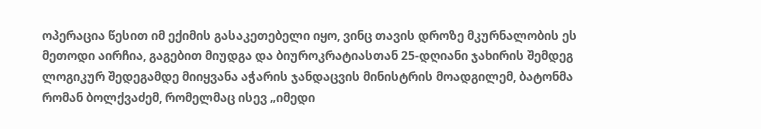ოპერაცია წესით იმ ექიმის გასაკეთებელი იყო, ვინც თავის დროზე მკურნალობის ეს მეთოდი აირჩია, გაგებით მიუდგა და ბიუროკრატიასთან 25-დღიანი ჯახირის შემდეგ ლოგიკურ შედეგამდე მიიყვანა აჭარის ჯანდაცვის მინისტრის მოადგილემ, ბატონმა რომან ბოლქვაძემ, რომელმაც ისევ „იმედი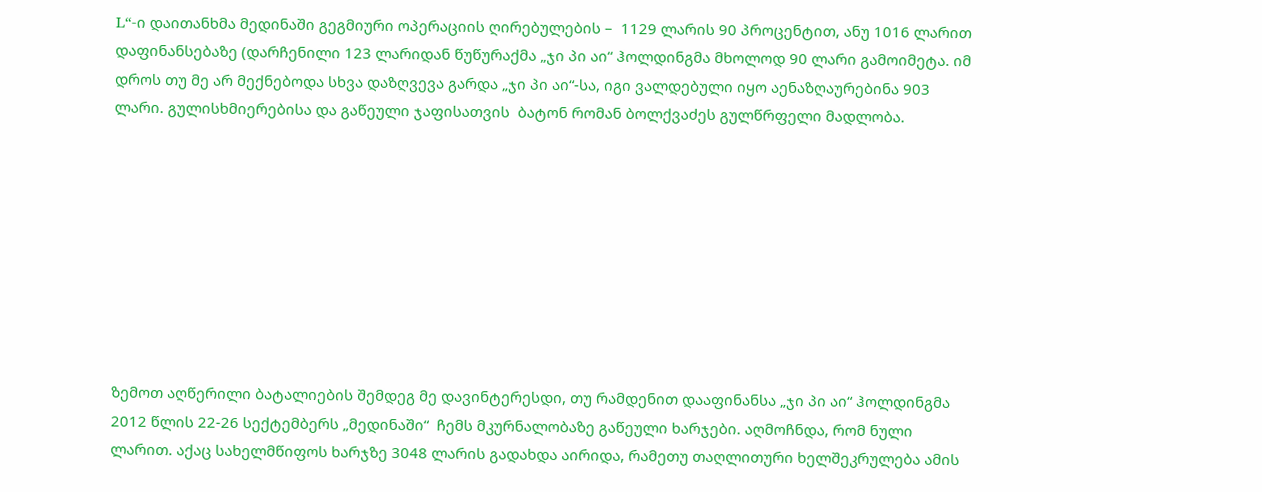L“-ი დაითანხმა მედინაში გეგმიური ოპერაციის ღირებულების –  1129 ლარის 90 პროცენტით, ანუ 1016 ლარით დაფინანსებაზე (დარჩენილი 123 ლარიდან წუწურაქმა „ჯი პი აი“ ჰოლდინგმა მხოლოდ 90 ლარი გამოიმეტა. იმ დროს თუ მე არ მექნებოდა სხვა დაზღვევა გარდა „ჯი პი აი“-სა, იგი ვალდებული იყო აენაზღაურებინა 903 ლარი. გულისხმიერებისა და გაწეული ჯაფისათვის  ბატონ რომან ბოლქვაძეს გულწრფელი მადლობა.









ზემოთ აღწერილი ბატალიების შემდეგ მე დავინტერესდი, თუ რამდენით დააფინანსა „ჯი პი აი“ ჰოლდინგმა 2012 წლის 22-26 სექტემბერს „მედინაში“  ჩემს მკურნალობაზე გაწეული ხარჯები. აღმოჩნდა, რომ ნული ლარით. აქაც სახელმწიფოს ხარჯზე 3048 ლარის გადახდა აირიდა, რამეთუ თაღლითური ხელშეკრულება ამის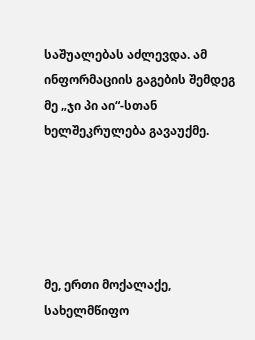საშუალებას აძლევდა. ამ ინფორმაციის გაგების შემდეგ მე „ჯი პი აი“-სთან ხელშეკრულება გავაუქმე.





მე, ერთი მოქალაქე, სახელმწიფო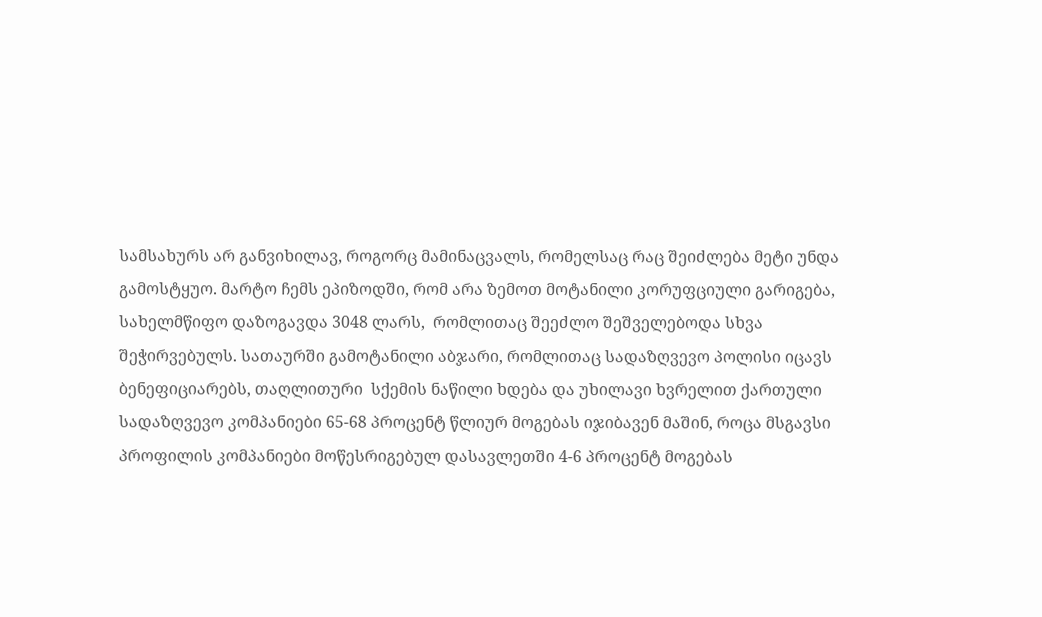სამსახურს არ განვიხილავ, როგორც მამინაცვალს, რომელსაც რაც შეიძლება მეტი უნდა გამოსტყუო. მარტო ჩემს ეპიზოდში, რომ არა ზემოთ მოტანილი კორუფციული გარიგება, სახელმწიფო დაზოგავდა 3048 ლარს,  რომლითაც შეეძლო შეშველებოდა სხვა შეჭირვებულს. სათაურში გამოტანილი აბჯარი, რომლითაც სადაზღვევო პოლისი იცავს ბენეფიციარებს, თაღლითური  სქემის ნაწილი ხდება და უხილავი ხვრელით ქართული სადაზღვევო კომპანიები 65-68 პროცენტ წლიურ მოგებას იჯიბავენ მაშინ, როცა მსგავსი პროფილის კომპანიები მოწესრიგებულ დასავლეთში 4-6 პროცენტ მოგებას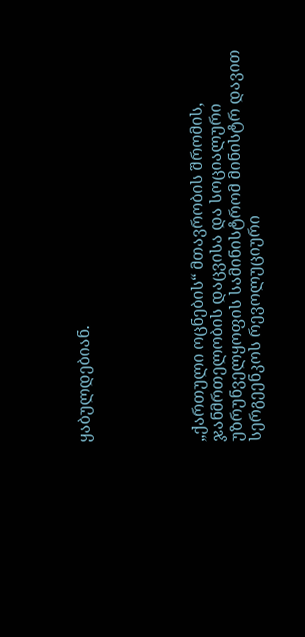ყაბულდებიან.





„ქართული ოცნების“ მთავრობის შრომის, ჯანმრთელობის დაცვისა და სოციალური უზრუნველყოფის სამინისტრომ მინისტრ დავით სერგეენკოს რევოლუციური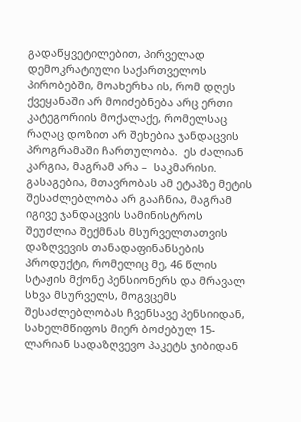გადაწყვეტილებით, პირველად დემოკრატიული საქართველოს პირობებში, მოახერხა ის, რომ დღეს ქვეყანაში არ მოიძებნება არც ერთი კატეგორიის მოქალაქე, რომელსაც რაღაც დოზით არ შეხებია ჯანდაცვის პროგრამაში ჩართულობა.  ეს ძალიან კარგია, მაგრამ არა –  საკმარისი. გასაგებია, მთავრობას ამ ეტაპზე მეტის შესაძლებლობა არ გააჩნია, მაგრამ იგივე ჯანდაცვის სამინისტროს შეუძლია შექმნას მსურველთათვის დაზღვევის თანადაფინანსების პროდუქტი, რომელიც მე, 46 წლის სტაჟის მქონე პენსიონერს და მრავალ სხვა მსურველს, მოგვცემს შესაძლებლობას ჩვენსავე პენსიიდან, სახელმწიფოს მიერ ბოძებულ 15-ლარიან სადაზღვევო პაკეტს ჯიბიდან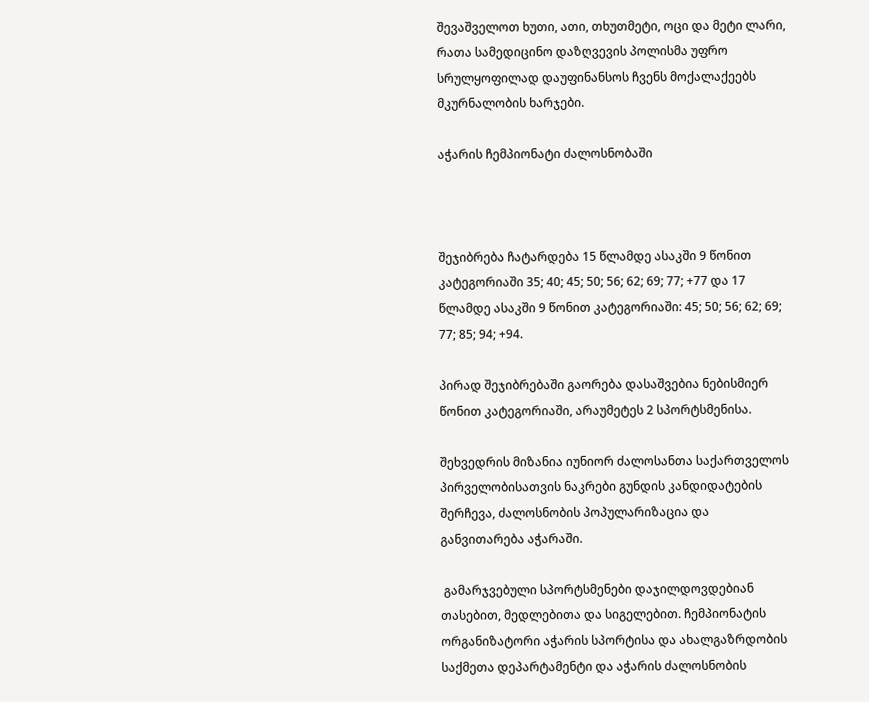შევაშველოთ ხუთი, ათი, თხუთმეტი, ოცი და მეტი ლარი, რათა სამედიცინო დაზღვევის პოლისმა უფრო სრულყოფილად დაუფინანსოს ჩვენს მოქალაქეებს მკურნალობის ხარჯები.

აჭარის ჩემპიონატი ძალოსნობაში



შეჯიბრება ჩატარდება 15 წლამდე ასაკში 9 წონით კატეგორიაში 35; 40; 45; 50; 56; 62; 69; 77; +77 და 17 წლამდე ასაკში 9 წონით კატეგორიაში: 45; 50; 56; 62; 69; 77; 85; 94; +94.

პირად შეჯიბრებაში გაორება დასაშვებია ნებისმიერ წონით კატეგორიაში, არაუმეტეს 2 სპორტსმენისა.

შეხვედრის მიზანია იუნიორ ძალოსანთა საქართველოს პირველობისათვის ნაკრები გუნდის კანდიდატების შერჩევა, ძალოსნობის პოპულარიზაცია და განვითარება აჭარაში.

 გამარჯვებული სპორტსმენები დაჯილდოვდებიან თასებით, მედლებითა და სიგელებით. ჩემპიონატის ორგანიზატორი აჭარის სპორტისა და ახალგაზრდობის საქმეთა დეპარტამენტი და აჭარის ძალოსნობის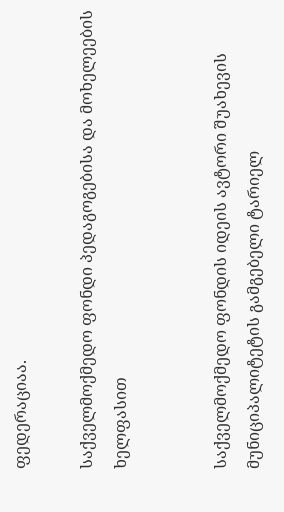ფედერაციაა.

საქველმოქმედო ფონდი პედაგოგებისა და მოხელეების ხელფასით


საქველმოქმედო ფონდის იდეის ავტორი შუახევის მუნიციპალიტეტის გამგებელი ტარიელ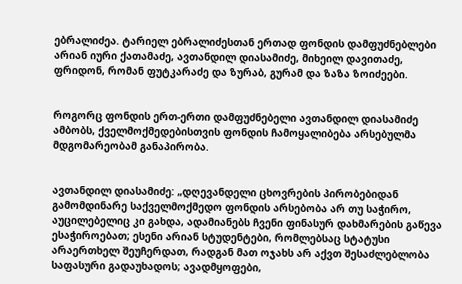ებრალიძეა. ტარიელ ებრალიძესთან ერთად ფონდის დამფუძნებლები არიან იური ქათამაძე, ავთანდილ დიასამიძე, მიხეილ დავითაძე, ფრიდონ, რომან ფუტკარაძე და ზურაბ, გურამ და ზაზა ზოიძეები.


როგორც ფონდის ერთ-ერთი დამფუძნებელი ავთანდილ დიასამიძე ამბობს, ქველმოქმედებისთვის ფონდის ჩამოყალიბება არსებულმა მდგომარეობამ განაპირობა.


ავთანდილ დიასამიძე: „დღევანდელი ცხოვრების პირობებიდან გამომდინარე საქველმოქმედო ფონდის არსებობა არ თუ საჭირო, აუცილებელიც კი გახდა, ადამიანებს ჩვენი ფინასურ დახმარების გაწევა ესაჭიროებათ; ესენი არიან სტუდენტები, რომლებსაც სტატუსი არაერთხელ შეუჩერდათ, რადგან მათ ოჯახს არ აქვთ შესაძლებლობა საფასური გადაუხადოს; ავადმყოფები,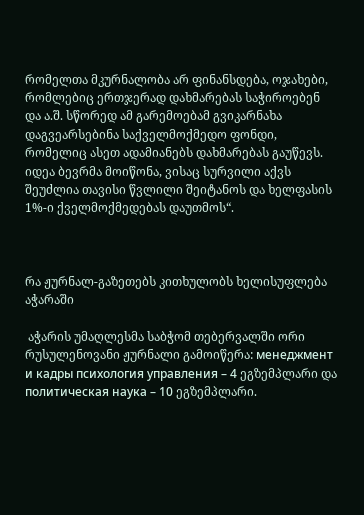რომელთა მკურნალობა არ ფინანსდება, ოჯახები, რომლებიც ერთჯერად დახმარებას საჭიროებენ და ა.შ. სწორედ ამ გარემოებამ გვიკარნახა დაგვეარსებინა საქველმოქმედო ფონდი, რომელიც ასეთ ადამიანებს დახმარებას გაუწევს. იდეა ბევრმა მოიწონა, ვისაც სურვილი აქვს შეუძლია თავისი წვლილი შეიტანოს და ხელფასის 1%-ი ქველმოქმედებას დაუთმოს“.



რა ჟურნალ-გაზეთებს კითხულობს ხელისუფლება აჭარაში

 აჭარის უმაღლესმა საბჭომ თებერვალში ორი რუსულენოვანი ჟურნალი გამოიწერა: менеджмент и кадры психология управления – 4 ეგზემპლარი და политическая наука – 10 ეგზემპლარი.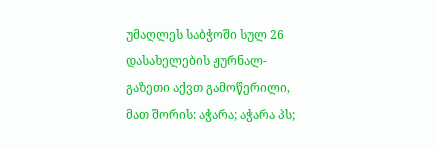უმაღლეს საბჭოში სულ 26 დასახელების ჟურნალ-გაზეთი აქვთ გამოწერილი, მათ შორის: აჭარა; აჭარა პს;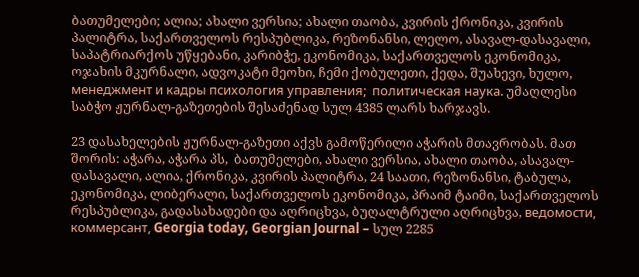ბათუმელები; ალია; ახალი ვერსია; ახალი თაობა, კვირის ქრონიკა, კვირის პალიტრა, საქართველოს რესპუბლიკა, რეზონანსი, ლელო, ასავალ-დასავალი, საპატრიარქოს უწყებანი, კარიბჭე, ეკონომიკა, საქართველოს ეკონომიკა, ოჯახის მკურნალი, ადვოკატი მეოხი, ჩემი ქობულეთი, ქედა, შუახევი, ხულო, менеджмент и кадры психология управления;  политическая наука. უმაღლესი საბჭო ჟურნალ-გაზეთების შესაძენად სულ 4385 ლარს ხარჯავს.

23 დასახელების ჟურნალ-გაზეთი აქვს გამოწერილი აჭარის მთავრობას. მათ შორის: აჭარა, აჭარა პს,  ბათუმელები, ახალი ვერსია, ახალი თაობა, ასავალ-დასავალი, ალია, ქრონიკა, კვირის პალიტრა, 24 საათი, რეზონანსი, ტაბულა, ეკონომიკა, ლიბერალი, საქართველოს ეკონომიკა, პრაიმ ტაიმი, საქართველოს რესპუბლიკა, გადასახადები და აღრიცხვა, ბუღალტრული აღრიცხვა, ведомости, коммерсант, Georgia today, Georgian Journal – სულ 2285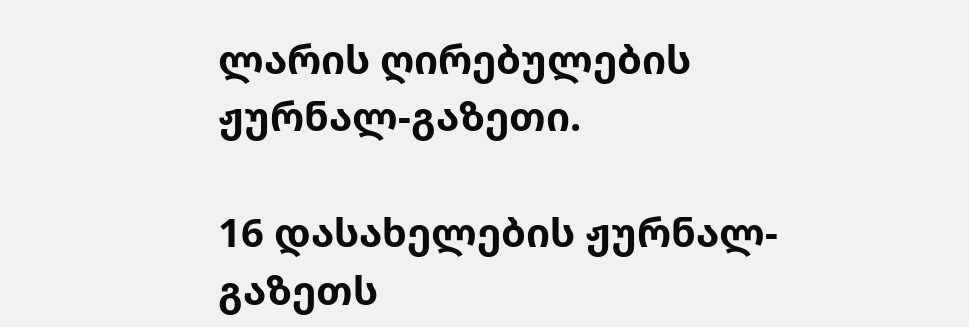ლარის ღირებულების ჟურნალ-გაზეთი.

16 დასახელების ჟურნალ-გაზეთს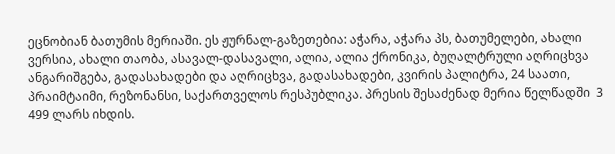ეცნობიან ბათუმის მერიაში. ეს ჟურნალ-გაზეთებია: აჭარა, აჭარა პს, ბათუმელები, ახალი ვერსია, ახალი თაობა, ასავალ-დასავალი, ალია, ალია ქრონიკა, ბუღალტრული აღრიცხვა ანგარიშგება, გადასახადები და აღრიცხვა, გადასახადები, კვირის პალიტრა, 24 საათი, პრაიმტაიმი, რეზონანსი, საქართველოს რესპუბლიკა. პრესის შესაძენად მერია წელწადში  3 499 ლარს იხდის.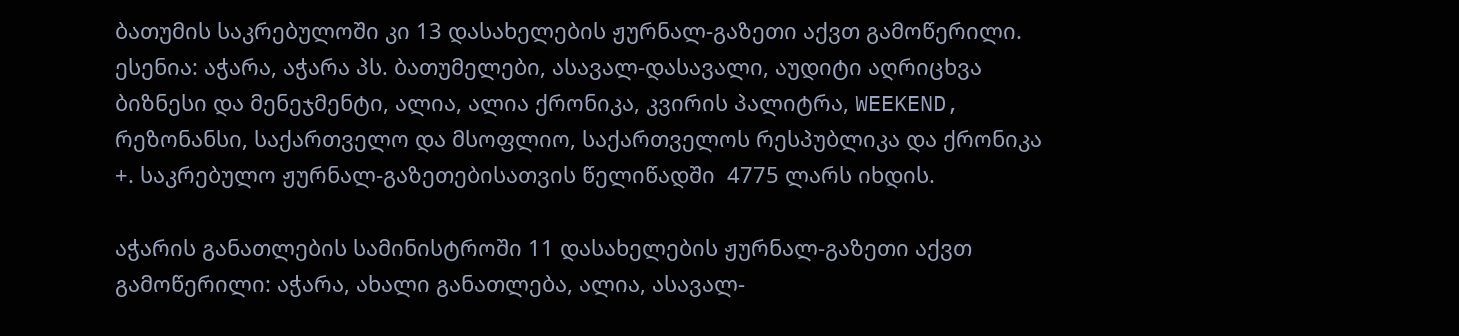ბათუმის საკრებულოში კი 13 დასახელების ჟურნალ-გაზეთი აქვთ გამოწერილი. ესენია: აჭარა, აჭარა პს. ბათუმელები, ასავალ-დასავალი, აუდიტი აღრიცხვა ბიზნესი და მენეჯმენტი, ალია, ალია ქრონიკა, კვირის პალიტრა, WEEKEND, რეზონანსი, საქართველო და მსოფლიო, საქართველოს რესპუბლიკა და ქრონიკა +. საკრებულო ჟურნალ-გაზეთებისათვის წელიწადში  4775 ლარს იხდის.

აჭარის განათლების სამინისტროში 11 დასახელების ჟურნალ-გაზეთი აქვთ გამოწერილი: აჭარა, ახალი განათლება, ალია, ასავალ-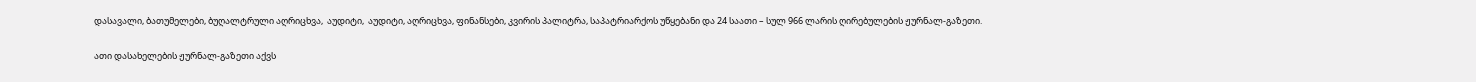დასავალი, ბათუმელები, ბუღალტრული აღრიცხვა,  აუდიტი,  აუდიტი, აღრიცხვა, ფინანსები, კვირის პალიტრა, საპატრიარქოს უწყებანი და 24 საათი – სულ 966 ლარის ღირებულების ჟურნალ-გაზეთი.

ათი დასახელების ჟურნალ-გაზეთი აქვს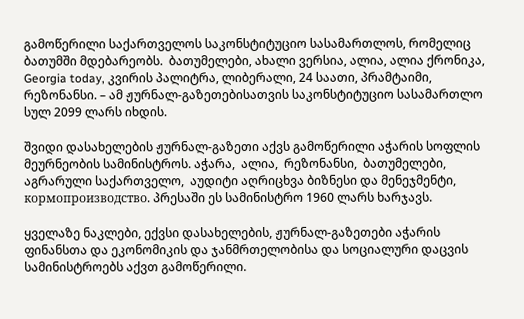გამოწერილი საქართველოს საკონსტიტუციო სასამართლოს, რომელიც ბათუმში მდებარეობს.  ბათუმელები, ახალი ვერსია, ალია, ალია ქრონიკა, Georgia today, კვირის პალიტრა, ლიბერალი, 24 საათი, პრამტაიმი, რეზონანსი. – ამ ჟურნალ-გაზეთებისათვის საკონსტიტუციო სასამართლო სულ 2099 ლარს იხდის.

შვიდი დასახელების ჟურნალ-გაზეთი აქვს გამოწერილი აჭარის სოფლის მეურნეობის სამინისტროს. აჭარა,  ალია,  რეზონანსი,  ბათუმელები,  აგრარული საქართველო,  აუდიტი აღრიცხვა ბიზნესი და მენეჯმენტი, кормопроизводство. პრესაში ეს სამინისტრო 1960 ლარს ხარჯავს.

ყველაზე ნაკლები, ექვსი დასახელების, ჟურნალ-გაზეთები აჭარის ფინანსთა და ეკონომიკის და ჯანმრთელობისა და სოციალური დაცვის სამინისტროებს აქვთ გამოწერილი.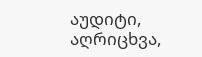აუდიტი, აღრიცხვა,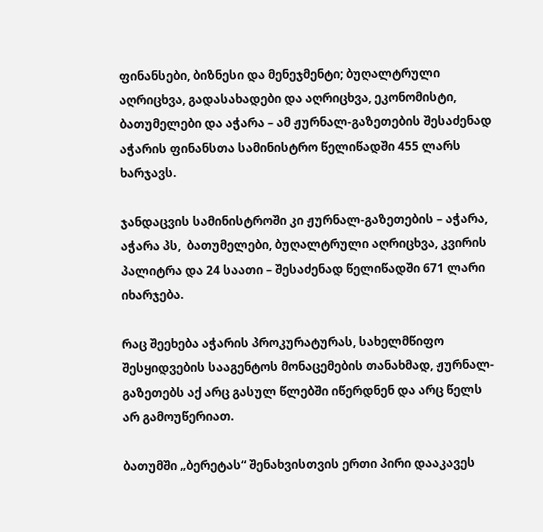ფინანსები, ბიზნესი და მენეჯმენტი; ბუღალტრული აღრიცხვა, გადასახადები და აღრიცხვა, ეკონომისტი, ბათუმელები და აჭარა – ამ ჟურნალ-გაზეთების შესაძენად აჭარის ფინანსთა სამინისტრო წელიწადში 455 ლარს ხარჯავს.

ჯანდაცვის სამინისტროში კი ჟურნალ-გაზეთების – აჭარა, აჭარა პს,  ბათუმელები, ბუღალტრული აღრიცხვა, კვირის პალიტრა და 24 საათი – შესაძენად წელიწადში 671 ლარი იხარჯება.

რაც შეეხება აჭარის პროკურატურას, სახელმწიფო შესყიდვების სააგენტოს მონაცემების თანახმად, ჟურნალ-გაზეთებს აქ არც გასულ წლებში იწერდნენ და არც წელს არ გამოუწერიათ.

ბათუმში „ბერეტას“ შენახვისთვის ერთი პირი დააკავეს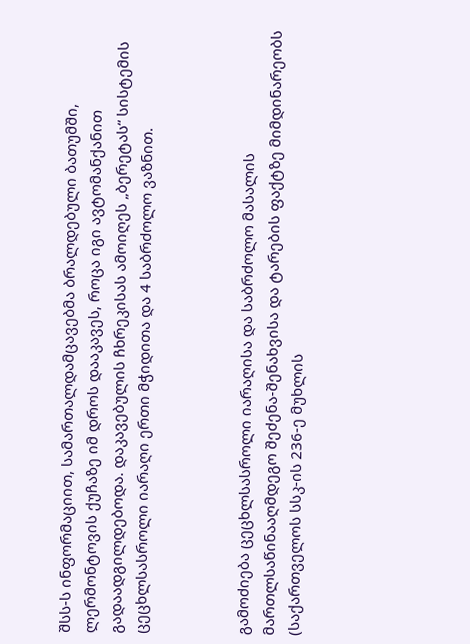შსს-ს ინფორმაციით, სამართალდამცავებმა ბრალდებული ბათუმში, ლერმონტოვის ქუჩაზე იმ დროს დააკავეს, როცა იგი ავტომანქანით გადაადგილდებოდა. დაკავებულის ჩხრეკისას ამოიღეს „ბერეტას“ სისტემის ცეცხლსასროლი იარაღი ერთი მჭიდითა და 4 საბრძოლო ვაზნით.



გამოძიება ცეცხლსასროლი იარაღისა და საბრძოლო მასალის მართლსაწინააღმდეგო შეძენა-შენახვისა და ტარების ფაქტზე მიმდინარეობს (საქართველოს სსკ-ის 236-ე მუხლის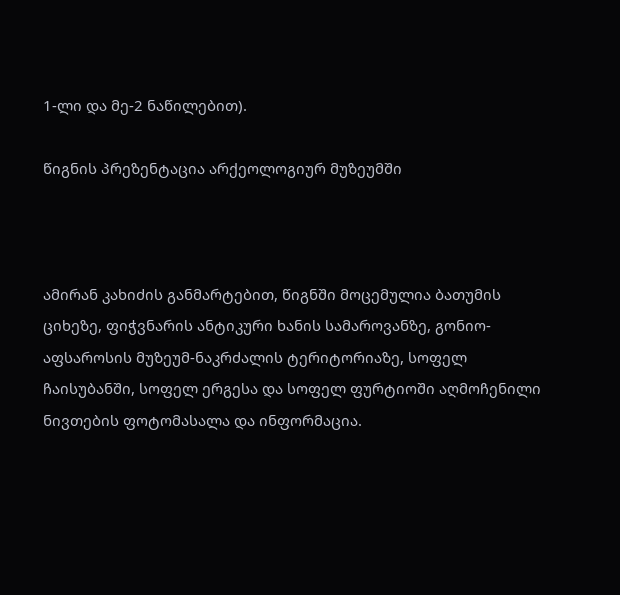1-ლი და მე-2 ნაწილებით).

წიგნის პრეზენტაცია არქეოლოგიურ მუზეუმში



ამირან კახიძის განმარტებით, წიგნში მოცემულია ბათუმის ციხეზე, ფიჭვნარის ანტიკური ხანის სამაროვანზე, გონიო-აფსაროსის მუზეუმ-ნაკრძალის ტერიტორიაზე, სოფელ ჩაისუბანში, სოფელ ერგესა და სოფელ ფურტიოში აღმოჩენილი ნივთების ფოტომასალა და ინფორმაცია.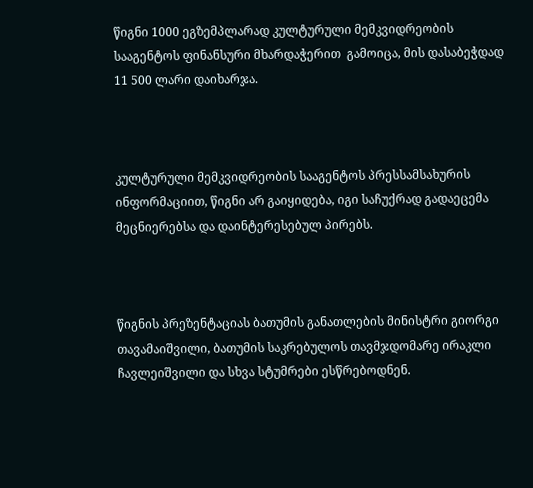წიგნი 1000 ეგზემპლარად კულტურული მემკვიდრეობის სააგენტოს ფინანსური მხარდაჭერით  გამოიცა, მის დასაბეჭდად 11 500 ლარი დაიხარჯა.



კულტურული მემკვიდრეობის სააგენტოს პრესსამსახურის ინფორმაციით, წიგნი არ გაიყიდება, იგი საჩუქრად გადაეცემა მეცნიერებსა და დაინტერესებულ პირებს.



წიგნის პრეზენტაციას ბათუმის განათლების მინისტრი გიორგი თავამაიშვილი, ბათუმის საკრებულოს თავმჯდომარე ირაკლი ჩავლეიშვილი და სხვა სტუმრები ესწრებოდნენ.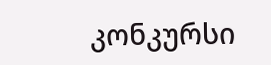კონკურსი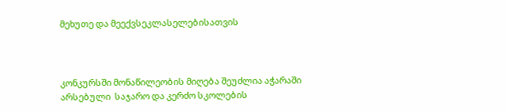მეხუთე და მეექვსეკლასელებისათვის



კონკურსში მონაწილეობის მიღება შეუძლია აჭარაში  არსებული  საჯარო და კერძო სკოლების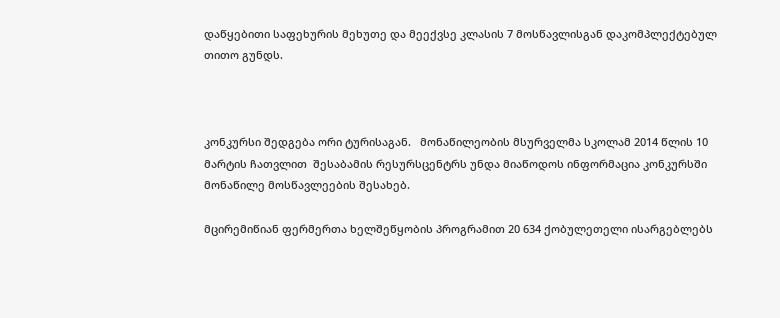დაწყებითი საფეხურის მეხუთე და მეექვსე კლასის 7 მოსწავლისგან დაკომპლექტებულ თითო გუნდს.



კონკურსი შედგება ორი ტურისაგან.   მონაწილეობის მსურველმა სკოლამ 2014 წლის 10 მარტის ჩათვლით  შესაბამის რესურსცენტრს უნდა მიაწოდოს ინფორმაცია კონკურსში მონაწილე მოსწავლეების შესახებ.

მცირემიწიან ფერმერთა ხელშეწყობის პროგრამით 20 634 ქობულეთელი ისარგებლებს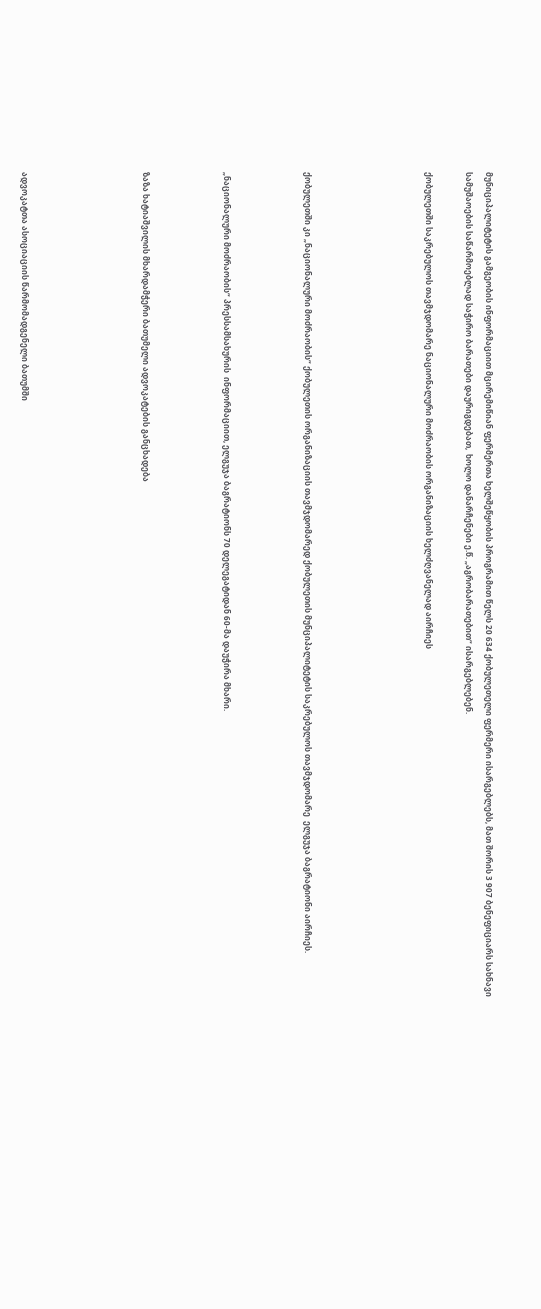მუნიციპალიტეტის გამგეობის ინფორმაციით მცირემიწიან ფერმერთა ხელშეწყობის პროგრამით წელს 20 634 ქობულეთელი ფერმერი ისარგებლებს, მათ შორის 3 907 ბენეფიციარს სახნავი სამუშაოების საწარმოებლად საჭირო ბარათები დაურიგდებათ,  ხოლო დანარჩენები ე.წ. „აგრობარათებით“ ისარგებლებენ.

ქობულეთში საკრებულოს თავმჯდომარე ნაციონალური მოძრაობის ორგანიზაციის ხელძღვანელად აირჩიეს





ქობულეთში კი „ნაციონალური მოძრაობის“ ქობულეთის ორგანიზაციის თავმჯდომარედ ქობულეთის მუნციპალიტეტის საკრებულოს თავმჯდომარე  ელგუჯა ბაგრატიონი აირჩიეს.



„ნაციონალური მოძრაობის“ პრესსამსახურის  ინფორმაციით, ელგუჯა ბაგრატიონს 70 დელეგატიდან 60-მა დაუჭირა მხარი.



ზაზა ხატიაშვილის მხარდამჭერი ბათუმელი ადვოკატების განცხადება





ადვოკატთა ასოციაციის წარმომადგენელი ბათუმში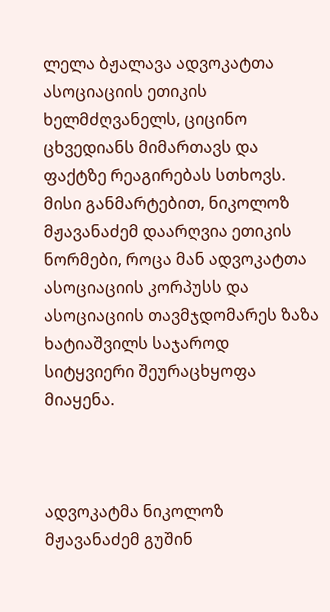ლელა ბჟალავა ადვოკატთა ასოციაციის ეთიკის ხელმძღვანელს, ციცინო ცხვედიანს მიმართავს და ფაქტზე რეაგირებას სთხოვს. მისი განმარტებით, ნიკოლოზ მჟავანაძემ დაარღვია ეთიკის ნორმები, როცა მან ადვოკატთა ასოციაციის კორპუსს და ასოციაციის თავმჯდომარეს ზაზა ხატიაშვილს საჯაროდ სიტყვიერი შეურაცხყოფა მიაყენა.



ადვოკატმა ნიკოლოზ მჟავანაძემ გუშინ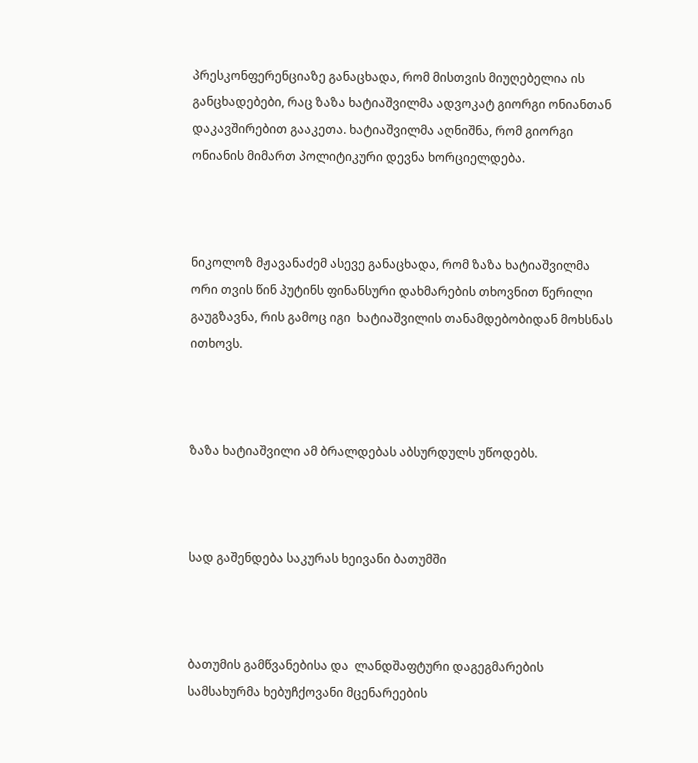პრესკონფერენციაზე განაცხადა, რომ მისთვის მიუღებელია ის განცხადებები, რაც ზაზა ხატიაშვილმა ადვოკატ გიორგი ონიანთან დაკავშირებით გააკეთა. ხატიაშვილმა აღნიშნა, რომ გიორგი ონიანის მიმართ პოლიტიკური დევნა ხორციელდება.



ნიკოლოზ მჟავანაძემ ასევე განაცხადა, რომ ზაზა ხატიაშვილმა ორი თვის წინ პუტინს ფინანსური დახმარების თხოვნით წერილი გაუგზავნა, რის გამოც იგი  ხატიაშვილის თანამდებობიდან მოხსნას ითხოვს.



ზაზა ხატიაშვილი ამ ბრალდებას აბსურდულს უწოდებს.



სად გაშენდება საკურას ხეივანი ბათუმში



ბათუმის გამწვანებისა და  ლანდშაფტური დაგეგმარების სამსახურმა ხებუჩქოვანი მცენარეების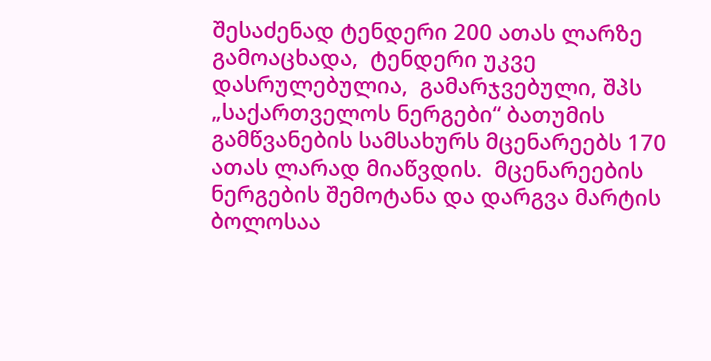შესაძენად ტენდერი 200 ათას ლარზე გამოაცხადა,  ტენდერი უკვე დასრულებულია,  გამარჯვებული, შპს „საქართველოს ნერგები“ ბათუმის გამწვანების სამსახურს მცენარეებს 170 ათას ლარად მიაწვდის.  მცენარეების ნერგების შემოტანა და დარგვა მარტის ბოლოსაა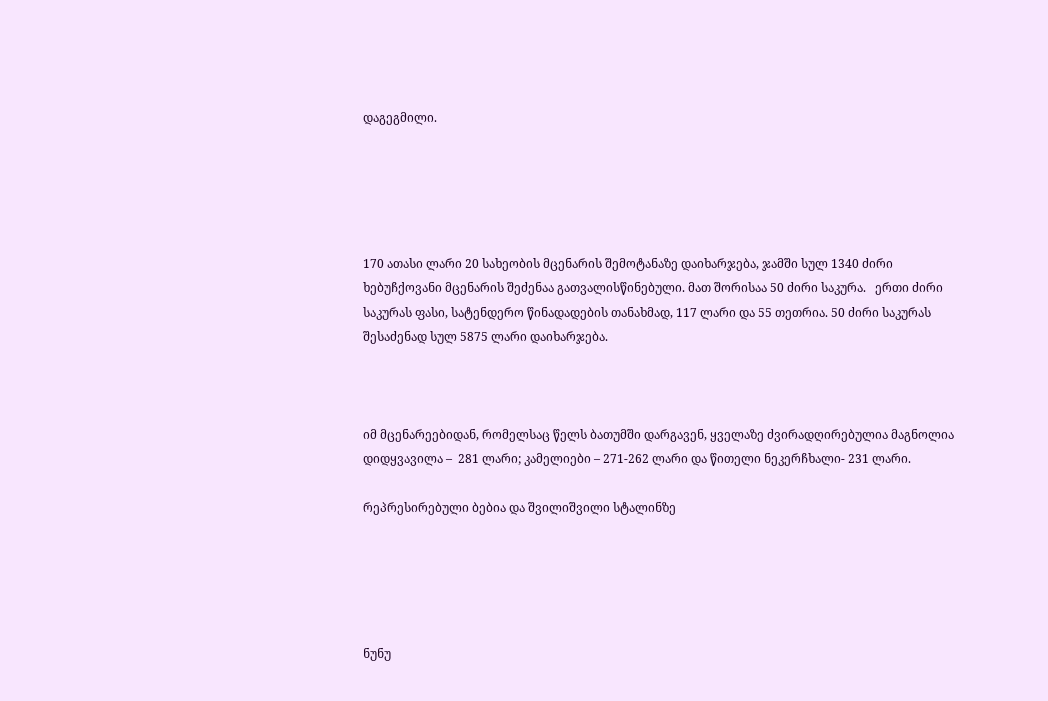დაგეგმილი.





170 ათასი ლარი 20 სახეობის მცენარის შემოტანაზე დაიხარჯება, ჯამში სულ 1340 ძირი ხებუჩქოვანი მცენარის შეძენაა გათვალისწინებული. მათ შორისაა 50 ძირი საკურა.   ერთი ძირი საკურას ფასი, სატენდერო წინადადების თანახმად, 117 ლარი და 55 თეთრია. 50 ძირი საკურას შესაძენად სულ 5875 ლარი დაიხარჯება.



იმ მცენარეებიდან, რომელსაც წელს ბათუმში დარგავენ, ყველაზე ძვირადღირებულია მაგნოლია დიდყვავილა –  281 ლარი; კამელიები – 271-262 ლარი და წითელი ნეკერჩხალი- 231 ლარი.

რეპრესირებული ბებია და შვილიშვილი სტალინზე





ნუნუ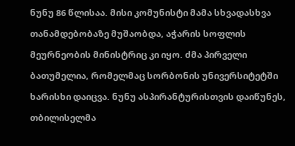ნუნუ 86 წლისაა. მისი კომუნისტი მამა სხვადასხვა თანამდებობაზე მუშაობდა, აჭარის სოფლის მეურნეობის მინისტრიც კი იყო. ძმა პირველი ბათუმელია, რომელმაც სორბონის უნივერსიტეტში ხარისხი დაიცვა. ნუნუ ასპირანტურისთვის დაიწუნეს, თბილისელმა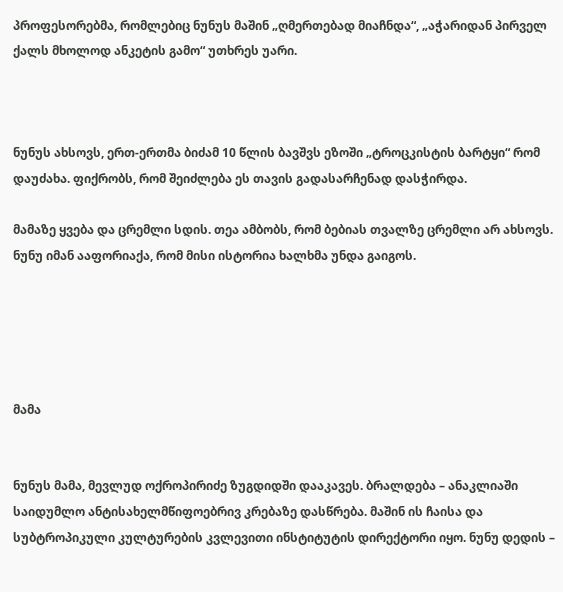პროფესორებმა, რომლებიც ნუნუს მაშინ „ღმერთებად მიაჩნდა“, „აჭარიდან პირველ ქალს მხოლოდ ანკეტის გამო“ უთხრეს უარი.



ნუნუს ახსოვს, ერთ-ერთმა ბიძამ 10 წლის ბავშვს ეზოში „ტროცკისტის ბარტყი“ რომ დაუძახა. ფიქრობს, რომ შეიძლება ეს თავის გადასარჩენად დასჭირდა.

მამაზე ყვება და ცრემლი სდის. თეა ამბობს, რომ ბებიას თვალზე ცრემლი არ ახსოვს. ნუნუ იმან ააფორიაქა, რომ მისი ისტორია ხალხმა უნდა გაიგოს.





მამა


ნუნუს მამა, მევლუდ ოქროპირიძე ზუგდიდში დააკავეს. ბრალდება – ანაკლიაში საიდუმლო ანტისახელმწიფოებრივ კრებაზე დასწრება. მაშინ ის ჩაისა და სუბტროპიკული კულტურების კვლევითი ინსტიტუტის დირექტორი იყო. ნუნუ დედის –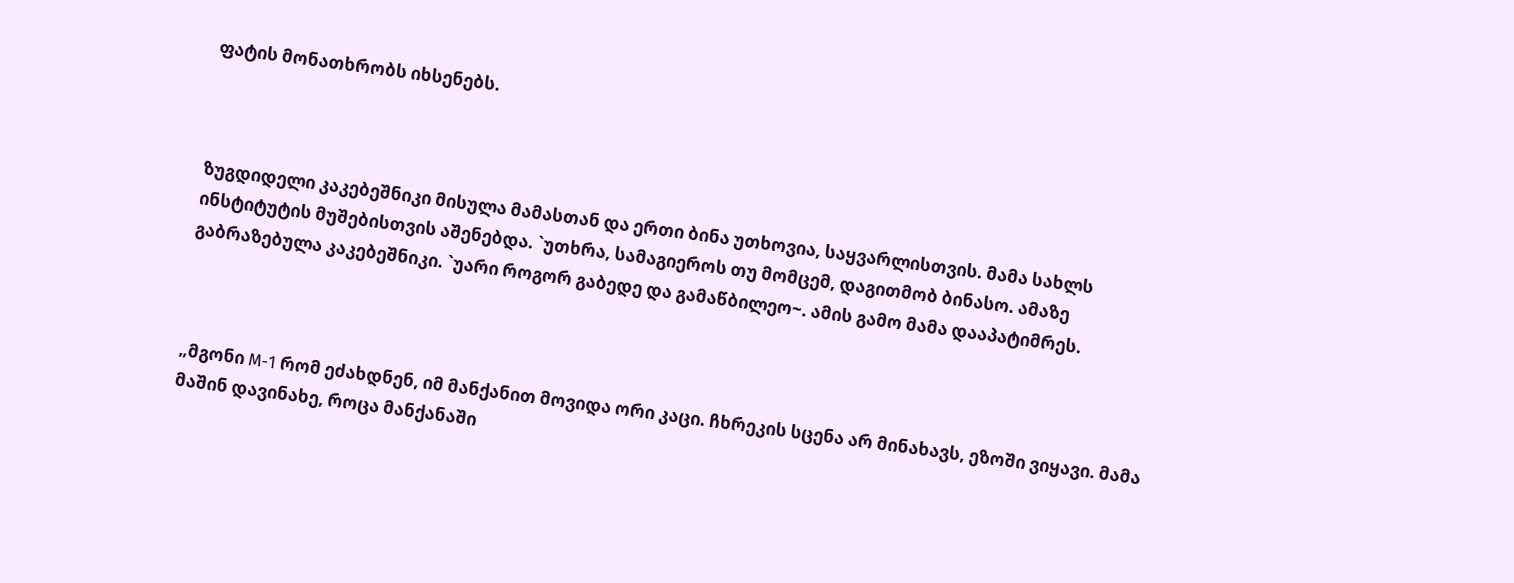ფატის მონათხრობს იხსენებს.



ზუგდიდელი კაკებეშნიკი მისულა მამასთან და ერთი ბინა უთხოვია, საყვარლისთვის. მამა სახლს ინსტიტუტის მუშებისთვის აშენებდა. `უთხრა, სამაგიეროს თუ მომცემ, დაგითმობ ბინასო. ამაზე გაბრაზებულა კაკებეშნიკი. `უარი როგორ გაბედე და გამაწბილეო~. ამის გამო მამა დააპატიმრეს.



„მგონი M-1 რომ ეძახდნენ, იმ მანქანით მოვიდა ორი კაცი. ჩხრეკის სცენა არ მინახავს, ეზოში ვიყავი. მამა მაშინ დავინახე, როცა მანქანაში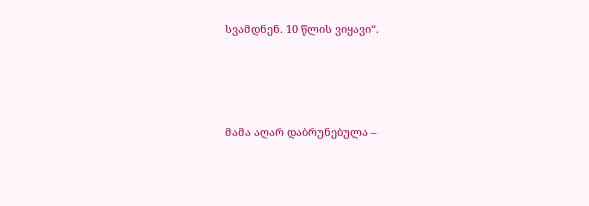სვამდნენ. 10 წლის ვიყავი“.





მამა აღარ დაბრუნებულა –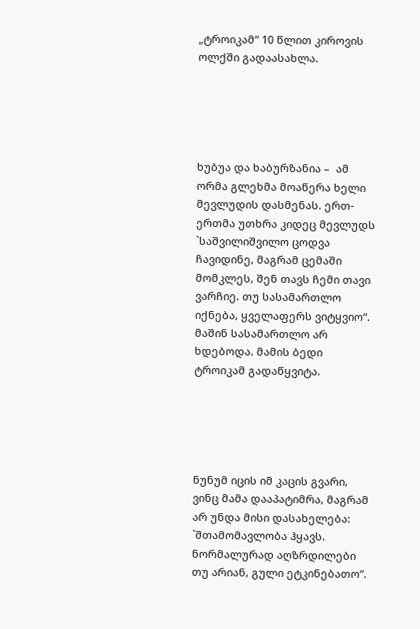„ტროიკამ“ 10 წლით კიროვის ოლქში გადაასახლა.





ხუბუა და ხაბურზანია –  ამ ორმა გლეხმა მოაწერა ხელი მევლუდის დასმენას. ერთ-ერთმა უთხრა კიდეც მევლუდს `საშვილიშვილო ცოდვა ჩავიდინე, მაგრამ ცემაში მომკლეს, შენ თავს ჩემი თავი ვარჩიე. თუ სასამართლო იქნება, ყველაფერს ვიტყვიო“. მაშინ სასამართლო არ ხდებოდა. მამის ბედი ტროიკამ გადაწყვიტა.





ნუნუმ იცის იმ კაცის გვარი, ვინც მამა დააპატიმრა, მაგრამ არ უნდა მისი დასახელება: `შთამომავლობა ჰყავს. ნორმალურად აღზრდილები თუ არიან, გული ეტკინებათო“.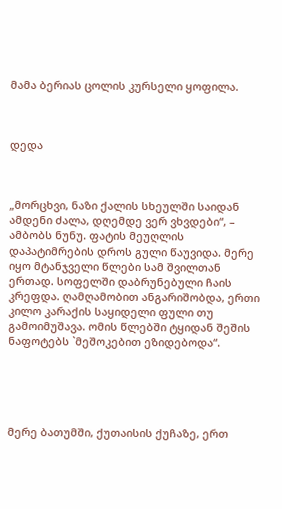მამა ბერიას ცოლის კურსელი ყოფილა.



დედა



„მორცხვი, ნაზი ქალის სხეულში საიდან ამდენი ძალა, დღემდე ვერ ვხვდები“, – ამბობს ნუნუ. ფატის მეუღლის დაპატიმრების დროს გული წაუვიდა. მერე იყო მტანჯველი წლები სამ შვილთან ერთად. სოფელში დაბრუნებული ჩაის კრეფდა. ღამღამობით ანგარიშობდა, ერთი კილო კარაქის საყიდელი ფული თუ გამოიმუშავა. ომის წლებში ტყიდან შეშის ნაფოტებს `მეშოკებით ეზიდებოდა“.





მერე ბათუმში, ქუთაისის ქუჩაზე, ერთ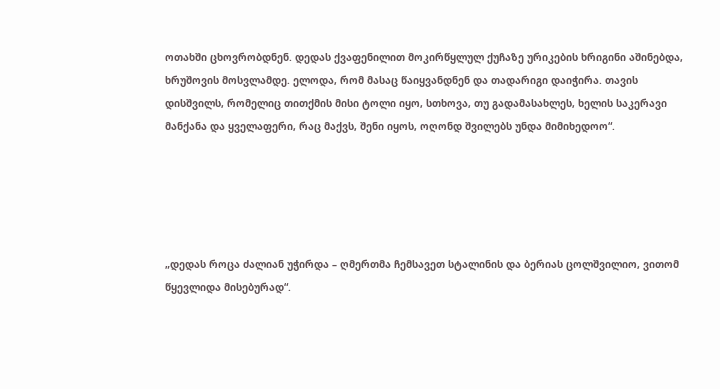ოთახში ცხოვრობდნენ. დედას ქვაფენილით მოკირწყლულ ქუჩაზე ურიკების ხრიგინი აშინებდა, ხრუშოვის მოსვლამდე. ელოდა, რომ მასაც წაიყვანდნენ და თადარიგი დაიჭირა. თავის დისშვილს, რომელიც თითქმის მისი ტოლი იყო, სთხოვა, თუ გადამასახლეს, ხელის საკერავი მანქანა და ყველაფერი, რაც მაქვს, შენი იყოს, ოღონდ შვილებს უნდა მიმიხედოო“.





„დედას როცა ძალიან უჭირდა – ღმერთმა ჩემსავეთ სტალინის და ბერიას ცოლშვილიო, ვითომ წყევლიდა მისებურად“.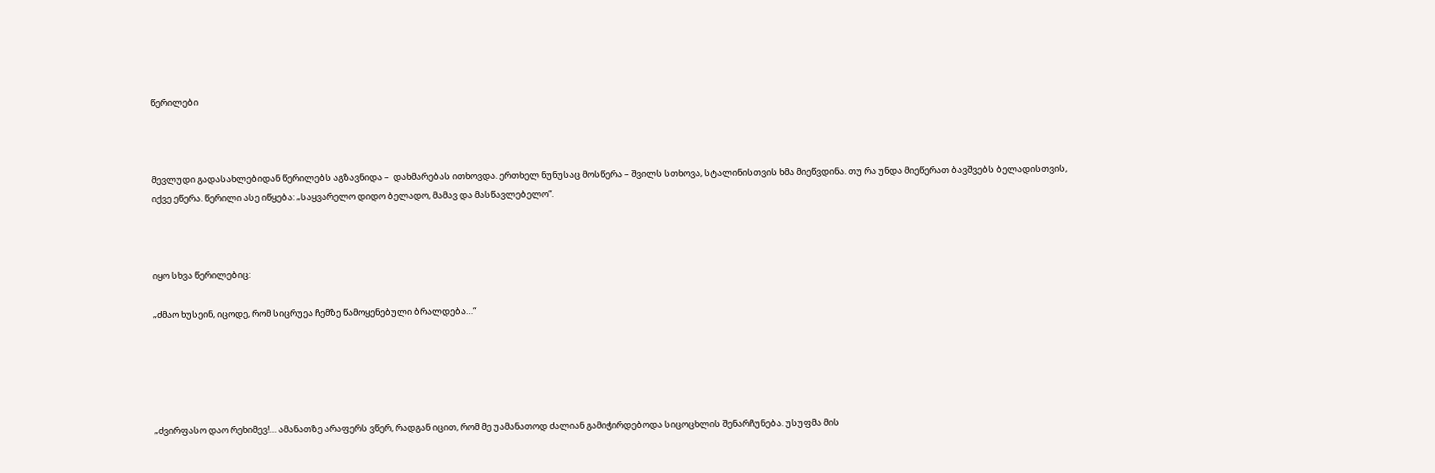წერილები



მევლუდი გადასახლებიდან წერილებს აგზავნიდა –  დახმარებას ითხოვდა. ერთხელ ნუნუსაც მოსწერა – შვილს სთხოვა, სტალინისთვის ხმა მიეწვდინა. თუ რა უნდა მიეწერათ ბავშვებს ბელადისთვის, იქვე ეწერა. წერილი ასე იწყება: „საყვარელო დიდო ბელადო, მამავ და მასწავლებელო“.



იყო სხვა წერილებიც:

„ძმაო ხუსეინ, იცოდე, რომ სიცრუეა ჩემზე წამოყენებული ბრალდება…“





„ძვირფასო დაო რეხიმევ!… ამანათზე არაფერს ვწერ, რადგან იცით, რომ მე უამანათოდ ძალიან გამიჭირდებოდა სიცოცხლის შენარჩუნება. უსუფმა მის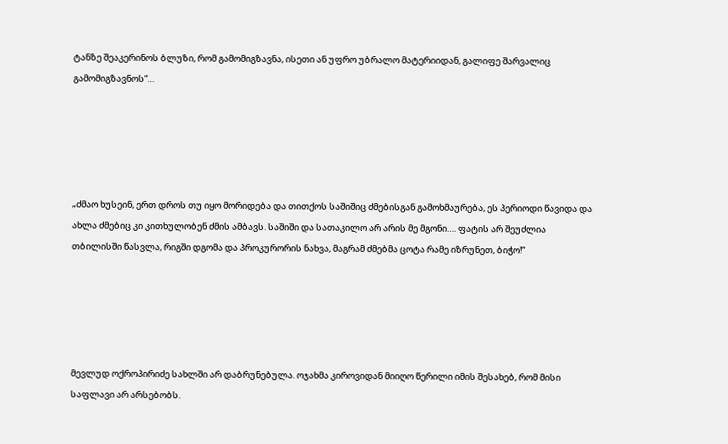ტანზე შეაკერინოს ბლუზი, რომ გამომიგზავნა, ისეთი ან უფრო უბრალო მატერიიდან, გალიფე შარვალიც გამომიგზავნოს“…





„ძმაო ხუსეინ, ერთ დროს თუ იყო მორიდება და თითქოს საშიშიც ძმებისგან გამოხმაურება, ეს პერიოდი წავიდა და ახლა ძმებიც კი კითხულობენ ძმის ამბავს. საშიში და სათაკილო არ არის მე მგონი…. ფატის არ შეუძლია თბილისში წასვლა, რიგში დგომა და პროკურორის ნახვა, მაგრამ ძმებმა ცოტა რამე იზრუნეთ, ბიჭო!“





მევლუდ ოქროპირიძე სახლში არ დაბრუნებულა. ოჯახმა კიროვიდან მიიღო წერილი იმის შესახებ, რომ მისი საფლავი არ არსებობს.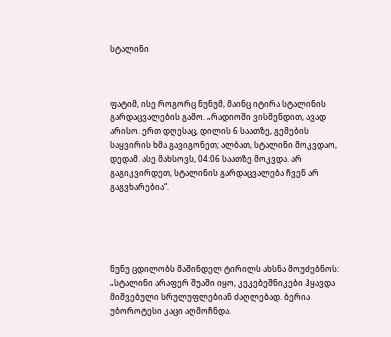სტალინი



ფატიმ, ისე როგორც ნუნუმ, მაინც იტირა სტალინის გარდაცვალების გამო. „რადიოში ვისმენდით, ავად არისო. ერთ დღესაც, დილის 6 საათზე, გემების საყვირის ხმა გავიგონეთ; ალბათ, სტალინი მოკვდაო, დედამ. ასე მახსოვს, 04:06 საათზე მოკვდა. არ გაგიკვირდეთ, სტალინის გარდაცვალება ჩვენ არ გაგვხარებია“.





ნუნუ ცდილობს მაშინდელ ტირილს ახსნა მოუძებნოს:  „სტალინი არაფერ შუაში იყო, კეკებეშნიკები ჰყავდა მიშვებული სრულუფლებიან ძაღლებად. ბერია უბოროტესი კაცი აღმოჩნდა.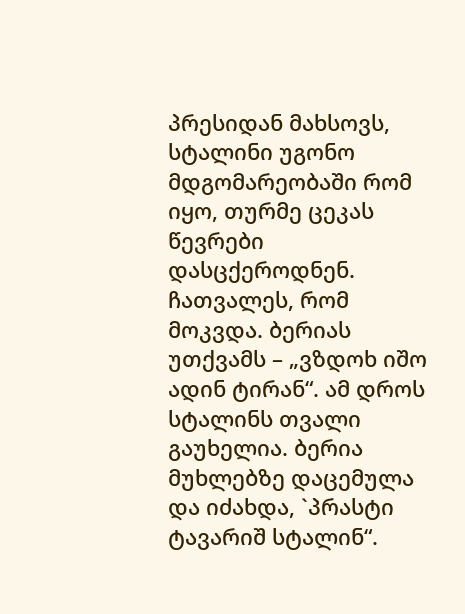პრესიდან მახსოვს, სტალინი უგონო მდგომარეობაში რომ იყო, თურმე ცეკას წევრები დასცქეროდნენ. ჩათვალეს, რომ მოკვდა. ბერიას უთქვამს – „ვზდოხ იშო ადინ ტირან“. ამ დროს სტალინს თვალი გაუხელია. ბერია მუხლებზე დაცემულა და იძახდა, `პრასტი ტავარიშ სტალინ“.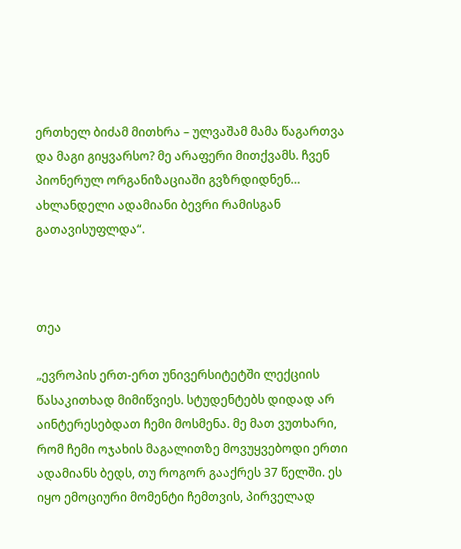ერთხელ ბიძამ მითხრა – ულვაშამ მამა წაგართვა და მაგი გიყვარსო? მე არაფერი მითქვამს. ჩვენ პიონერულ ორგანიზაციაში გვზრდიდნენ… ახლანდელი ადამიანი ბევრი რამისგან გათავისუფლდა“.



თეა

„ევროპის ერთ-ერთ უნივერსიტეტში ლექციის წასაკითხად მიმიწვიეს. სტუდენტებს დიდად არ აინტერესებდათ ჩემი მოსმენა. მე მათ ვუთხარი, რომ ჩემი ოჯახის მაგალითზე მოვუყვებოდი ერთი ადამიანს ბედს, თუ როგორ გააქრეს 37 წელში. ეს იყო ემოციური მომენტი ჩემთვის, პირველად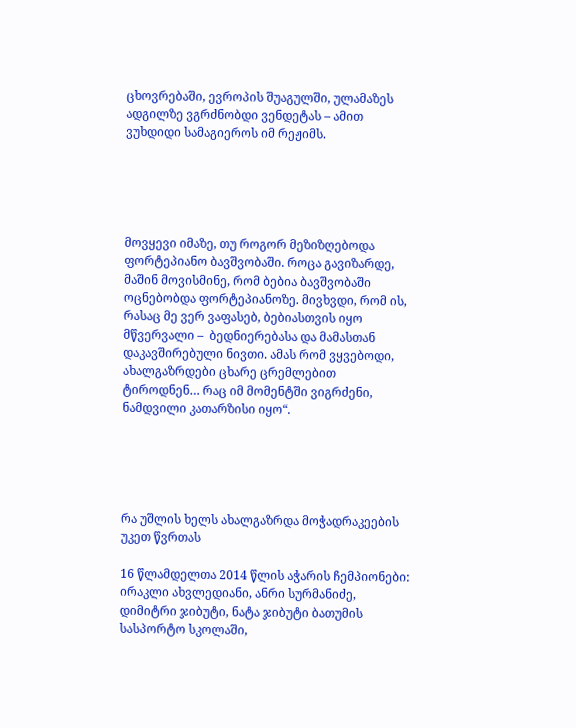ცხოვრებაში, ევროპის შუაგულში, ულამაზეს ადგილზე ვგრძნობდი ვენდეტას – ამით ვუხდიდი სამაგიეროს იმ რეჟიმს.





მოვყევი იმაზე, თუ როგორ მეზიზღებოდა ფორტეპიანო ბავშვობაში. როცა გავიზარდე, მაშინ მოვისმინე, რომ ბებია ბავშვობაში ოცნებობდა ფორტეპიანოზე. მივხვდი, რომ ის, რასაც მე ვერ ვაფასებ, ბებიასთვის იყო მწვერვალი –  ბედნიერებასა და მამასთან დაკავშირებული ნივთი. ამას რომ ვყვებოდი, ახალგაზრდები ცხარე ცრემლებით ტიროდნენ… რაც იმ მომენტში ვიგრძენი, ნამდვილი კათარზისი იყო“.





რა უშლის ხელს ახალგაზრდა მოჭადრაკეების უკეთ წვრთას

16 წლამდელთა 2014 წლის აჭარის ჩემპიონები: ირაკლი ახვლედიანი, ანრი სურმანიძე, დიმიტრი ჯიბუტი, ნატა ჯიბუტი ბათუმის სასპორტო სკოლაში,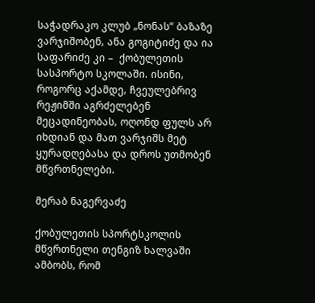საჭადრაკო კლუბ „ნონას“ ბაზაზე ვარჯიშობენ, ანა გოგიტიძე და ია საფარიძე კი –  ქობულეთის სასპორტო სკოლაში. ისინი, როგორც აქამდე, ჩვეულებრივ რეჟიმში აგრძელებენ მეცადინეობას, ოღონდ ფულს არ იხდიან და მათ ვარჯიშს მეტ ყურადღებასა და დროს უთმობენ მწვრთნელები.

მერაბ ნაგერვაძე

ქობულეთის სპორტსკოლის მწვრთნელი თენგიზ ხალვაში ამბობს, რომ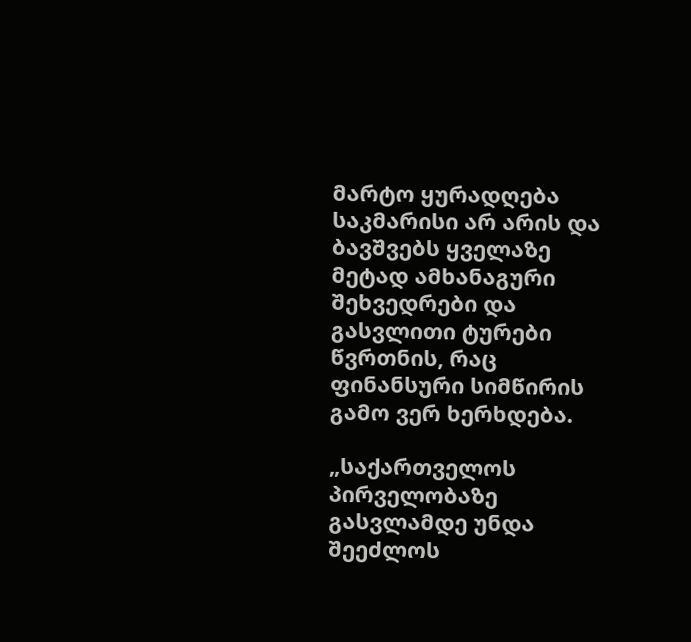მარტო ყურადღება საკმარისი არ არის და ბავშვებს ყველაზე მეტად ამხანაგური შეხვედრები და გასვლითი ტურები წვრთნის, რაც ფინანსური სიმწირის გამო ვერ ხერხდება.

„საქართველოს პირველობაზე გასვლამდე უნდა შეეძლოს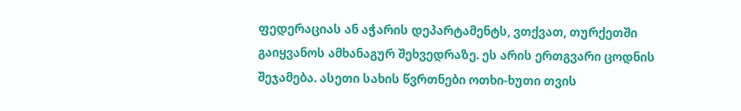ფედერაციას ან აჭარის დეპარტამენტს, ვთქვათ, თურქეთში გაიყვანოს ამხანაგურ შეხვედრაზე. ეს არის ერთგვარი ცოდნის შეჯამება. ასეთი სახის წვრთნები ოთხი-ხუთი თვის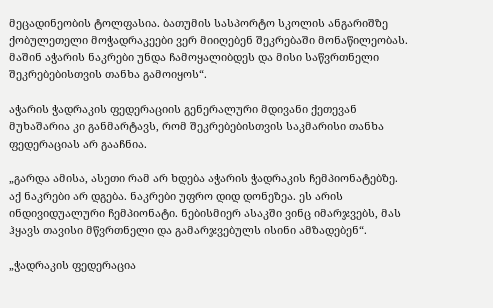მეცადინეობის ტოლფასია. ბათუმის სასპორტო სკოლის ანგარიშზე ქობულეთელი მოჭადრაკეები ვერ მიიღებენ შეკრებაში მონაწილეობას. მაშინ აჭარის ნაკრები უნდა ჩამოყალიბდეს და მისი საწვრთნელი შეკრებებისთვის თანხა გამოიყოს“.

აჭარის ჭადრაკის ფედერაციის გენერალური მდივანი ქეთევან მუხაშარია კი განმარტავს, რომ შეკრებებისთვის საკმარისი თანხა ფედერაციას არ გააჩნია.

„გარდა ამისა, ასეთი რამ არ ხდება აჭარის ჭადრაკის ჩემპიონატებზე. აქ ნაკრები არ დგება. ნაკრები უფრო დიდ დონეზეა. ეს არის ინდივიდუალური ჩემპიონატი. ნებისმიერ ასაკში ვინც იმარჯვებს, მას ჰყავს თავისი მწვრთნელი და გამარჯვებულს ისინი ამზადებენ“.

„ჭადრაკის ფედერაცია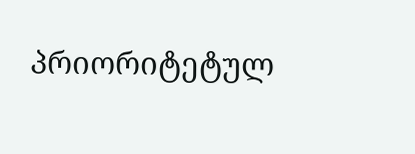პრიორიტეტულ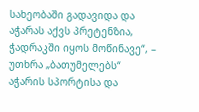სახეობაში გადავიდა და აჭარას აქვს პრეტენზია, ჭადრაკში იყოს მოწინავე“, – უთხრა „ბათუმელებს“ აჭარის სპორტისა და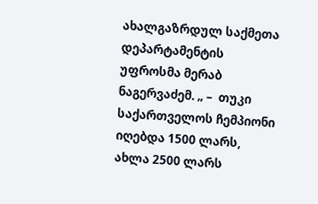ახალგაზრდულ საქმეთა დეპარტამენტის უფროსმა მერაბ ნაგერვაძემ. „ –  თუკი  საქართველოს ჩემპიონი იღებდა 1500 ლარს, ახლა 2500 ლარს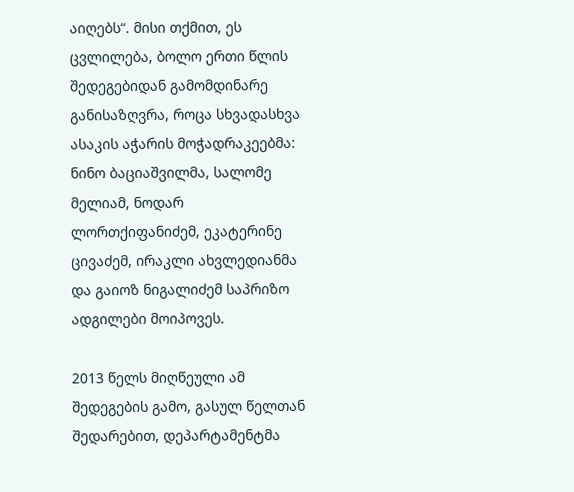აიღებს“. მისი თქმით, ეს ცვლილება, ბოლო ერთი წლის შედეგებიდან გამომდინარე განისაზღვრა, როცა სხვადასხვა ასაკის აჭარის მოჭადრაკეებმა: ნინო ბაციაშვილმა, სალომე მელიამ, ნოდარ ლორთქიფანიძემ, ეკატერინე ცივაძემ, ირაკლი ახვლედიანმა და გაიოზ ნიგალიძემ საპრიზო ადგილები მოიპოვეს.

2013 წელს მიღწეული ამ შედეგების გამო, გასულ წელთან შედარებით, დეპარტამენტმა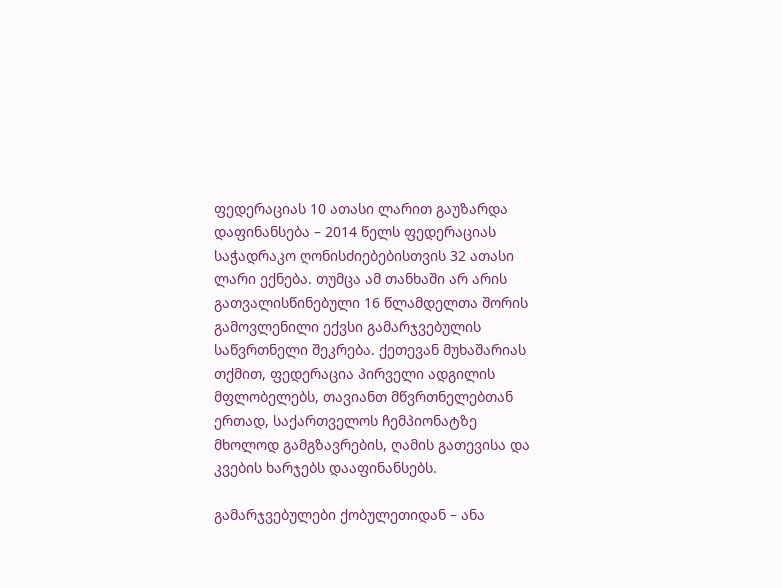ფედერაციას 10 ათასი ლარით გაუზარდა დაფინანსება – 2014 წელს ფედერაციას საჭადრაკო ღონისძიებებისთვის 32 ათასი ლარი ექნება. თუმცა ამ თანხაში არ არის გათვალისწინებული 16 წლამდელთა შორის გამოვლენილი ექვსი გამარჯვებულის საწვრთნელი შეკრება. ქეთევან მუხაშარიას თქმით, ფედერაცია პირველი ადგილის მფლობელებს, თავიანთ მწვრთნელებთან ერთად, საქართველოს ჩემპიონატზე მხოლოდ გამგზავრების, ღამის გათევისა და კვების ხარჯებს დააფინანსებს.

გამარჯვებულები ქობულეთიდან – ანა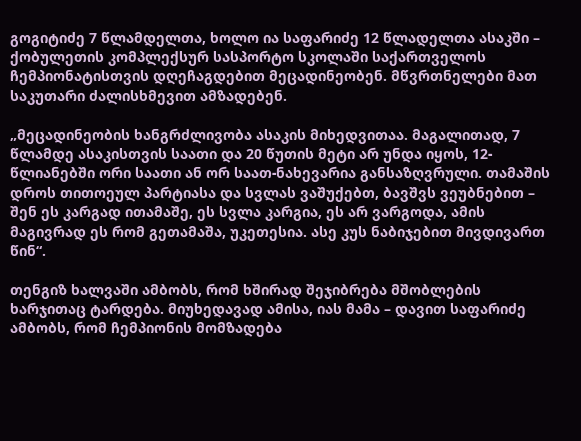გოგიტიძე 7 წლამდელთა, ხოლო ია საფარიძე 12 წლადელთა ასაკში – ქობულეთის კომპლექსურ სასპორტო სკოლაში საქართველოს ჩემპიონატისთვის დღეჩაგდებით მეცადინეობენ. მწვრთნელები მათ საკუთარი ძალისხმევით ამზადებენ.

„მეცადინეობის ხანგრძლივობა ასაკის მიხედვითაა. მაგალითად, 7 წლამდე ასაკისთვის საათი და 20 წუთის მეტი არ უნდა იყოს, 12-წლიანებში ორი საათი ან ორ საათ-ნახევარია განსაზღვრული. თამაშის დროს თითოეულ პარტიასა და სვლას ვაშუქებთ, ბავშვს ვეუბნებით – შენ ეს კარგად ითამაშე, ეს სვლა კარგია, ეს არ ვარგოდა, ამის მაგივრად ეს რომ გეთამაშა, უკეთესია. ასე კუს ნაბიჯებით მივდივართ წინ“.

თენგიზ ხალვაში ამბობს, რომ ხშირად შეჯიბრება მშობლების ხარჯითაც ტარდება. მიუხედავად ამისა, იას მამა – დავით საფარიძე ამბობს, რომ ჩემპიონის მომზადება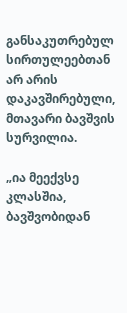განსაკუთრებულ სირთულეებთან არ არის დაკავშირებული, მთავარი ბავშვის სურვილია.

„ია მეექვსე კლასშია, ბავშვობიდან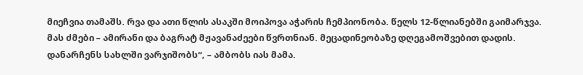მიეჩვია თამაშს. რვა და ათი წლის ასაკში მოიპოვა აჭარის ჩემპიონობა. წელს 12-წლიანებში გაიმარჯვა. მას ძმები – ამირანი და ბაგრატ მჟავანაძეები წვრთნიან. მეცადინეობაზე დღეგამოშვებით დადის. დანარჩენს სახლში ვარჯიშობს“, – ამბობს იას მამა.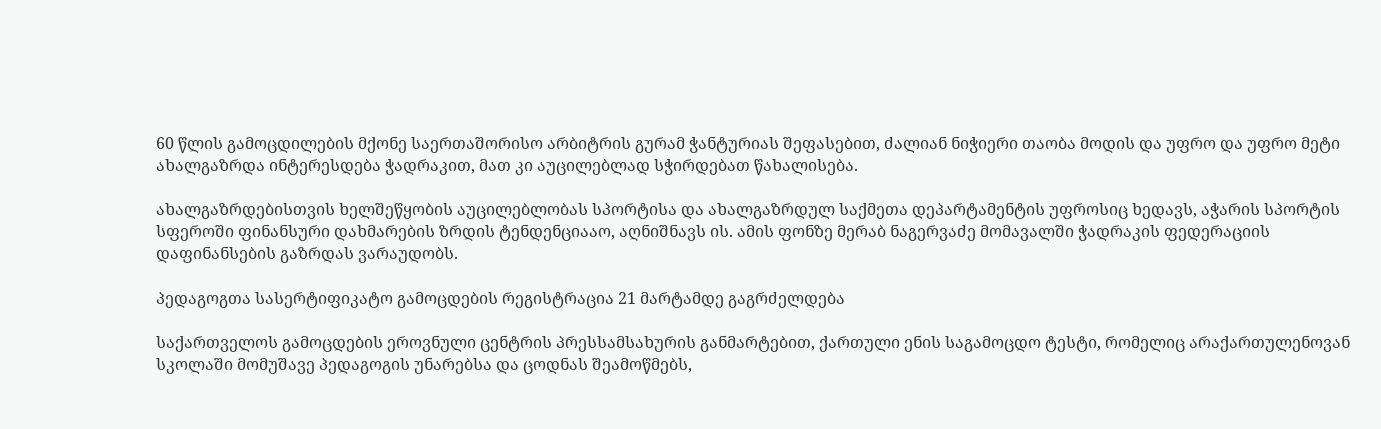60 წლის გამოცდილების მქონე საერთაშორისო არბიტრის გურამ ჭანტურიას შეფასებით, ძალიან ნიჭიერი თაობა მოდის და უფრო და უფრო მეტი ახალგაზრდა ინტერესდება ჭადრაკით, მათ კი აუცილებლად სჭირდებათ წახალისება.

ახალგაზრდებისთვის ხელშეწყობის აუცილებლობას სპორტისა და ახალგაზრდულ საქმეთა დეპარტამენტის უფროსიც ხედავს, აჭარის სპორტის სფეროში ფინანსური დახმარების ზრდის ტენდენციააო, აღნიშნავს ის. ამის ფონზე მერაბ ნაგერვაძე მომავალში ჭადრაკის ფედერაციის დაფინანსების გაზრდას ვარაუდობს.

პედაგოგთა სასერტიფიკატო გამოცდების რეგისტრაცია 21 მარტამდე გაგრძელდება

საქართველოს გამოცდების ეროვნული ცენტრის პრესსამსახურის განმარტებით, ქართული ენის საგამოცდო ტესტი, რომელიც არაქართულენოვან სკოლაში მომუშავე პედაგოგის უნარებსა და ცოდნას შეამოწმებს,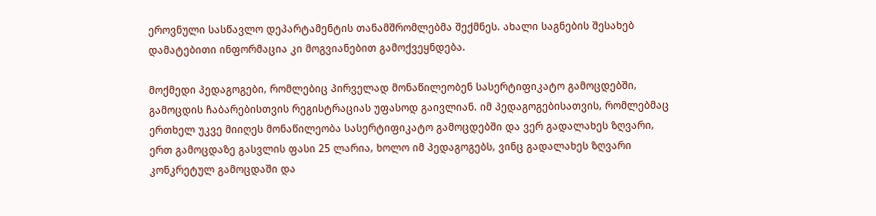ეროვნული სასწავლო დეპარტამენტის თანამშრომლებმა შექმნეს. ახალი საგნების შესახებ დამატებითი ინფორმაცია კი მოგვიანებით გამოქვეყნდება.

მოქმედი პედაგოგები, რომლებიც პირველად მონაწილეობენ სასერტიფიკატო გამოცდებში, გამოცდის ჩაბარებისთვის რეგისტრაციას უფასოდ გაივლიან. იმ პედაგოგებისათვის, რომლებმაც ერთხელ უკვე მიიღეს მონაწილეობა სასერტიფიკატო გამოცდებში და ვერ გადალახეს ზღვარი, ერთ გამოცდაზე გასვლის ფასი 25 ლარია, ხოლო იმ პედაგოგებს, ვინც გადალახეს ზღვარი კონკრეტულ გამოცდაში და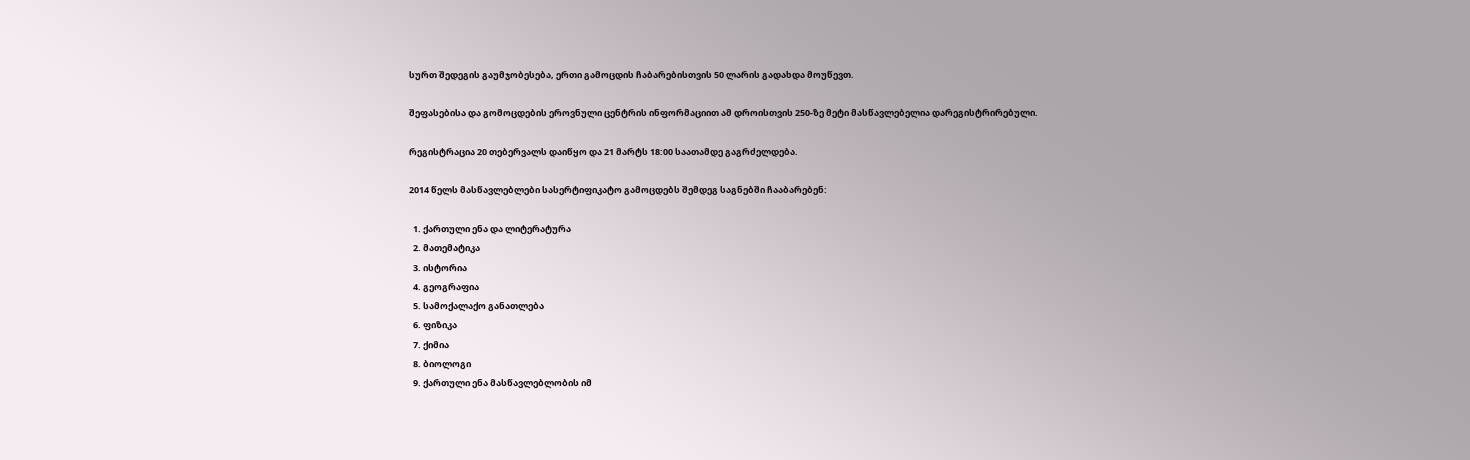სურთ შედეგის გაუმჯობესება, ერთი გამოცდის ჩაბარებისთვის 50 ლარის გადახდა მოუწევთ.

შეფასებისა და გომოცდების ეროვნული ცენტრის ინფორმაციით ამ დროისთვის 250-ზე მეტი მასწავლებელია დარეგისტრირებული.

რეგისტრაცია 20 თებერვალს დაიწყო და 21 მარტს 18:00 საათამდე გაგრძელდება.

2014 წელს მასწავლებლები სასერტიფიკატო გამოცდებს შემდეგ საგნებში ჩააბარებენ:

  1. ქართული ენა და ლიტერატურა
  2. მათემატიკა
  3. ისტორია
  4. გეოგრაფია
  5. სამოქალაქო განათლება
  6. ფიზიკა
  7. ქიმია
  8. ბიოლოგი
  9. ქართული ენა მასწავლებლობის იმ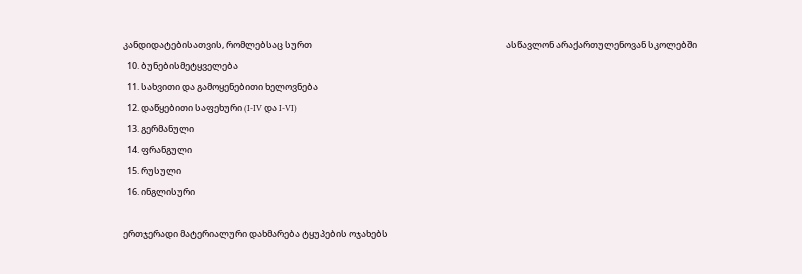კანდიდატებისათვის, რომლებსაც სურთ                                                                                                 ასწავლონ არაქართულენოვან სკოლებში
  10. ბუნებისმეტყველება
  11. სახვითი და გამოყენებითი ხელოვნება
  12. დაწყებითი საფეხური (I-IV და I-VI)
  13. გერმანული
  14. ფრანგული
  15. რუსული
  16. ინგლისური

ერთჯერადი მატერიალური დახმარება ტყუპების ოჯახებს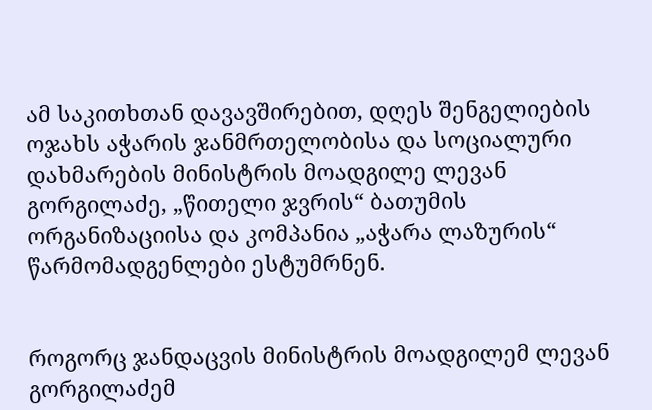ამ საკითხთან დავავშირებით, დღეს შენგელიების ოჯახს აჭარის ჯანმრთელობისა და სოციალური დახმარების მინისტრის მოადგილე ლევან გორგილაძე, „წითელი ჯვრის“ ბათუმის ორგანიზაციისა და კომპანია „აჭარა ლაზურის“ წარმომადგენლები ესტუმრნენ.


როგორც ჯანდაცვის მინისტრის მოადგილემ ლევან გორგილაძემ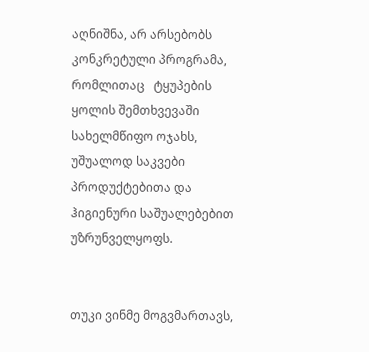აღნიშნა, არ არსებობს კონკრეტული პროგრამა, რომლითაც   ტყუპების ყოლის შემთხვევაში სახელმწიფო ოჯახს, უშუალოდ საკვები პროდუქტებითა და ჰიგიენური საშუალებებით უზრუნველყოფს.


თუკი ვინმე მოგვმართავს,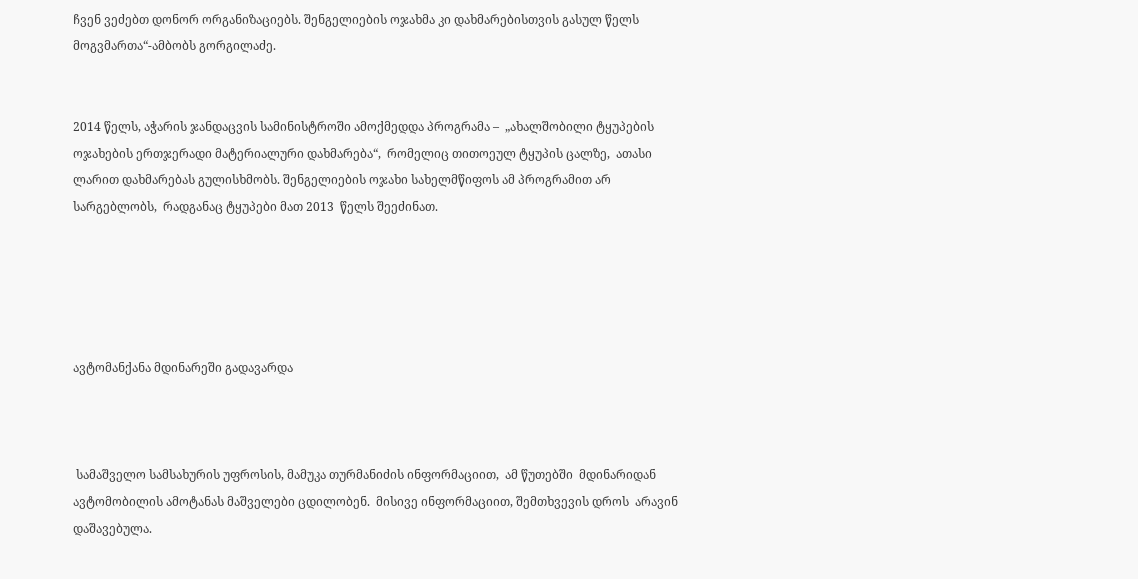ჩვენ ვეძებთ დონორ ორგანიზაციებს. შენგელიების ოჯახმა კი დახმარებისთვის გასულ წელს მოგვმართა“-ამბობს გორგილაძე.


2014 წელს, აჭარის ჯანდაცვის სამინისტროში ამოქმედდა პროგრამა –  „ახალშობილი ტყუპების ოჯახების ერთჯერადი მატერიალური დახმარება“,  რომელიც თითოეულ ტყუპის ცალზე,  ათასი ლარით დახმარებას გულისხმობს. შენგელიების ოჯახი სახელმწიფოს ამ პროგრამით არ სარგებლობს,  რადგანაც ტყუპები მათ 2013  წელს შეეძინათ.





ავტომანქანა მდინარეში გადავარდა



 სამაშველო სამსახურის უფროსის, მამუკა თურმანიძის ინფორმაციით,  ამ წუთებში  მდინარიდან ავტომობილის ამოტანას მაშველები ცდილობენ.  მისივე ინფორმაციით, შემთხვევის დროს  არავინ დაშავებულა.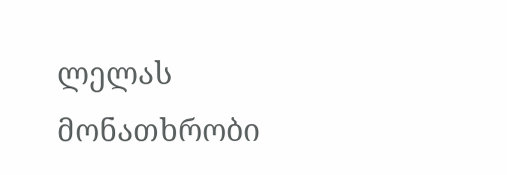ლელას მონათხრობი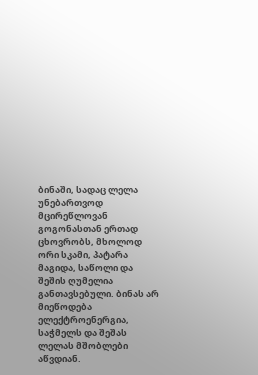ბინაში, სადაც ლელა უნებართვოდ მცირეწლოვან გოგონასთან ერთად ცხოვრობს, მხოლოდ ორი სკამი, პატარა მაგიდა, საწოლი და შეშის ღუმელია განთავსებული. ბინას არ მიეწოდება ელექტროენერგია, საჭმელს და შეშას ლელას მშობლები აწვდიან.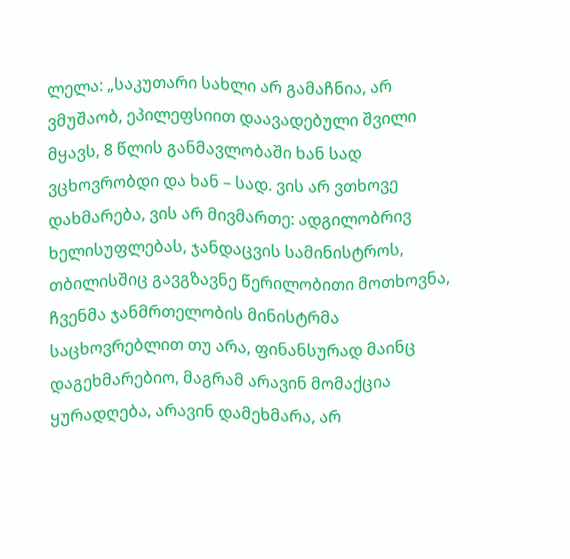ლელა: „საკუთარი სახლი არ გამაჩნია, არ ვმუშაობ, ეპილეფსიით დაავადებული შვილი მყავს, 8 წლის განმავლობაში ხან სად ვცხოვრობდი და ხან – სად. ვის არ ვთხოვე დახმარება, ვის არ მივმართე: ადგილობრივ ხელისუფლებას, ჯანდაცვის სამინისტროს, თბილისშიც გავგზავნე წერილობითი მოთხოვნა, ჩვენმა ჯანმრთელობის მინისტრმა საცხოვრებლით თუ არა, ფინანსურად მაინც დაგეხმარებიო, მაგრამ არავინ მომაქცია ყურადღება, არავინ დამეხმარა, არ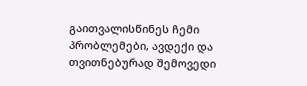გაითვალისწინეს ჩემი პრობლემები, ავდექი და თვითნებურად შემოვედი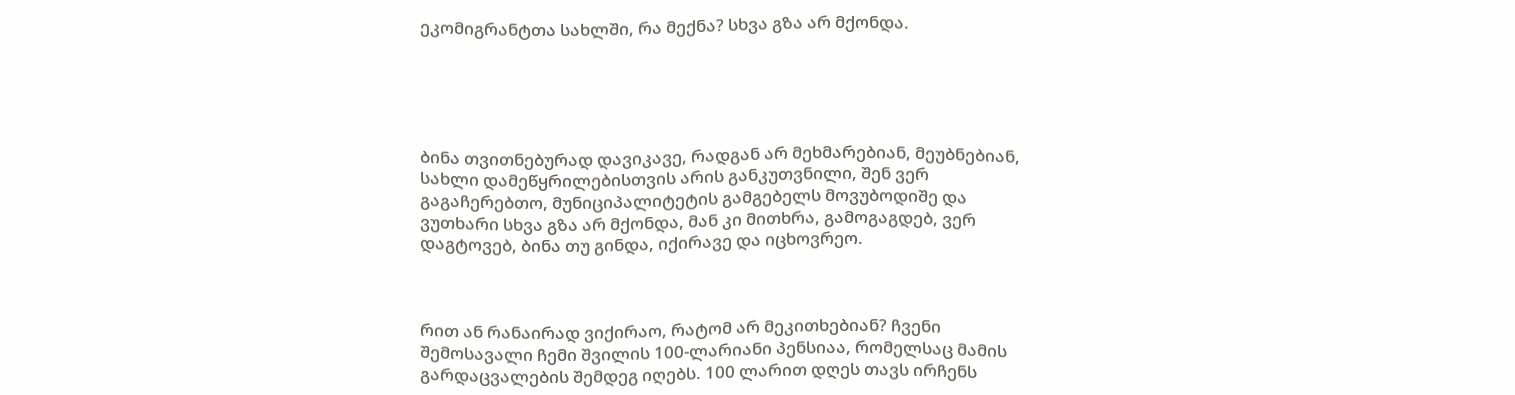ეკომიგრანტთა სახლში, რა მექნა? სხვა გზა არ მქონდა.





ბინა თვითნებურად დავიკავე, რადგან არ მეხმარებიან, მეუბნებიან, სახლი დამეწყრილებისთვის არის განკუთვნილი, შენ ვერ გაგაჩერებთო, მუნიციპალიტეტის გამგებელს მოვუბოდიშე და ვუთხარი სხვა გზა არ მქონდა, მან კი მითხრა, გამოგაგდებ, ვერ დაგტოვებ, ბინა თუ გინდა, იქირავე და იცხოვრეო.



რით ან რანაირად ვიქირაო, რატომ არ მეკითხებიან? ჩვენი შემოსავალი ჩემი შვილის 100-ლარიანი პენსიაა, რომელსაც მამის გარდაცვალების შემდეგ იღებს. 100 ლარით დღეს თავს ირჩენს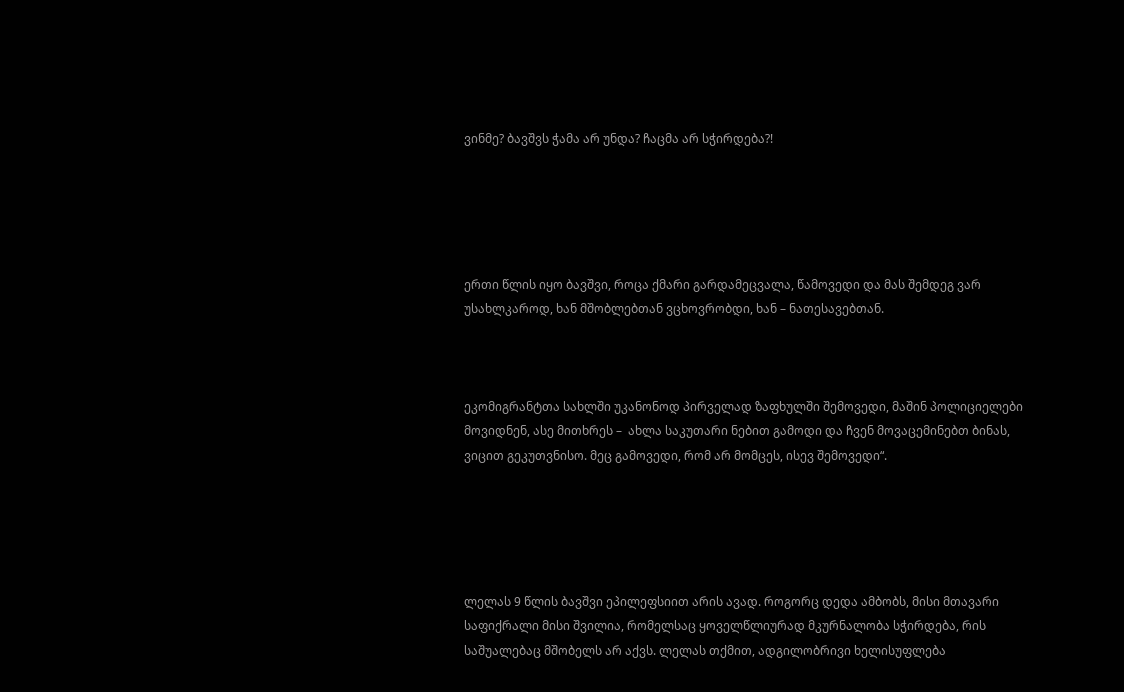ვინმე? ბავშვს ჭამა არ უნდა? ჩაცმა არ სჭირდება?!





ერთი წლის იყო ბავშვი, როცა ქმარი გარდამეცვალა, წამოვედი და მას შემდეგ ვარ უსახლკაროდ, ხან მშობლებთან ვცხოვრობდი, ხან – ნათესავებთან.



ეკომიგრანტთა სახლში უკანონოდ პირველად ზაფხულში შემოვედი, მაშინ პოლიციელები მოვიდნენ, ასე მითხრეს –  ახლა საკუთარი ნებით გამოდი და ჩვენ მოვაცემინებთ ბინას, ვიცით გეკუთვნისო. მეც გამოვედი, რომ არ მომცეს, ისევ შემოვედი“.





ლელას 9 წლის ბავშვი ეპილეფსიით არის ავად. როგორც დედა ამბობს, მისი მთავარი საფიქრალი მისი შვილია, რომელსაც ყოველწლიურად მკურნალობა სჭირდება, რის საშუალებაც მშობელს არ აქვს. ლელას თქმით, ადგილობრივი ხელისუფლება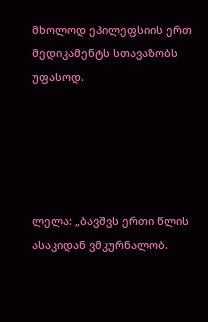მხოლოდ ეპილეფსიის ერთ მედიკამენტს სთავაზობს უფასოდ.





ლელა: „ბავშვს ერთი წლის ასაკიდან ვმკურნალობ.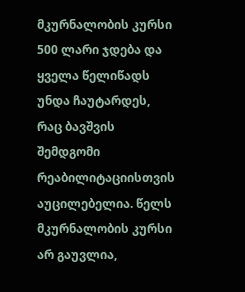მკურნალობის კურსი 500 ლარი ჯდება და ყველა წელიწადს უნდა ჩაუტარდეს, რაც ბავშვის შემდგომი რეაბილიტაციისთვის აუცილებელია. წელს მკურნალობის კურსი არ გაუვლია,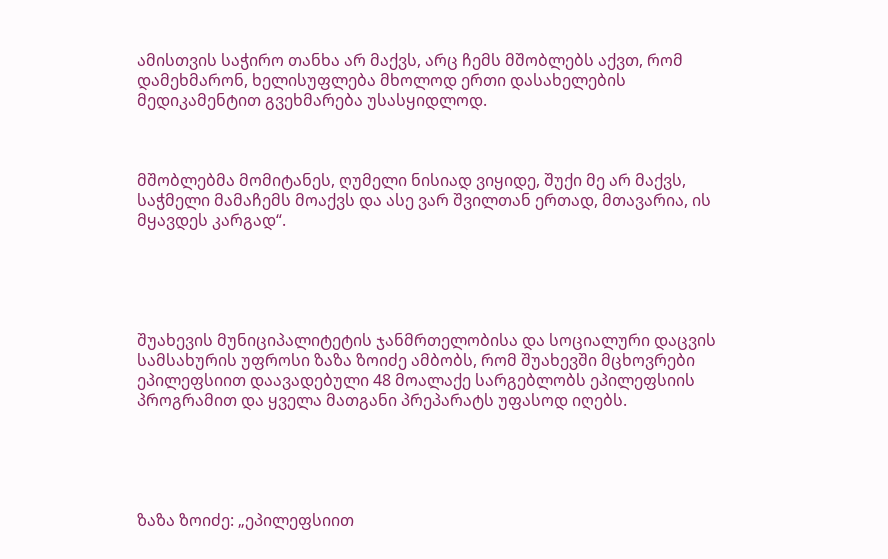ამისთვის საჭირო თანხა არ მაქვს, არც ჩემს მშობლებს აქვთ, რომ დამეხმარონ, ხელისუფლება მხოლოდ ერთი დასახელების მედიკამენტით გვეხმარება უსასყიდლოდ.



მშობლებმა მომიტანეს, ღუმელი ნისიად ვიყიდე, შუქი მე არ მაქვს, საჭმელი მამაჩემს მოაქვს და ასე ვარ შვილთან ერთად, მთავარია, ის მყავდეს კარგად“.





შუახევის მუნიციპალიტეტის ჯანმრთელობისა და სოციალური დაცვის სამსახურის უფროსი ზაზა ზოიძე ამბობს, რომ შუახევში მცხოვრები ეპილეფსიით დაავადებული 48 მოალაქე სარგებლობს ეპილეფსიის პროგრამით და ყველა მათგანი პრეპარატს უფასოდ იღებს.





ზაზა ზოიძე: „ეპილეფსიით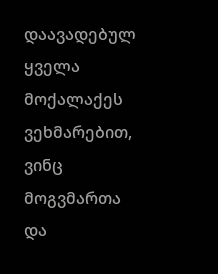დაავადებულ ყველა მოქალაქეს ვეხმარებით, ვინც მოგვმართა და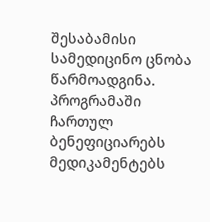შესაბამისი სამედიცინო ცნობა წარმოადგინა. პროგრამაში ჩართულ ბენეფიციარებს მედიკამენტებს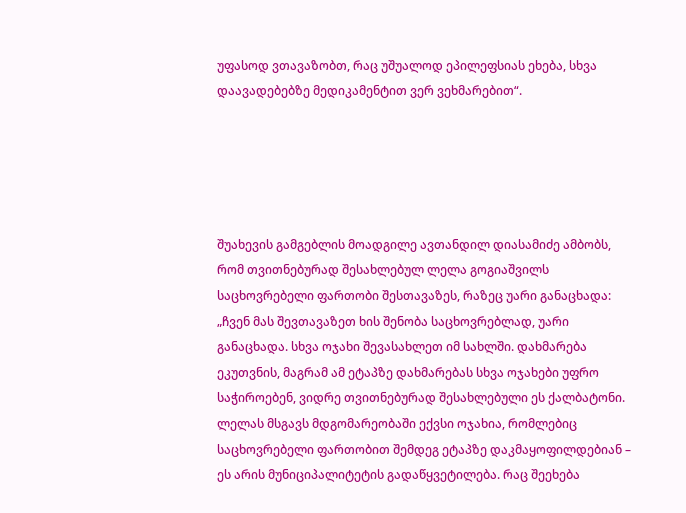უფასოდ ვთავაზობთ, რაც უშუალოდ ეპილეფსიას ეხება, სხვა დაავადებებზე მედიკამენტით ვერ ვეხმარებით“.





შუახევის გამგებლის მოადგილე ავთანდილ დიასამიძე ამბობს, რომ თვითნებურად შესახლებულ ლელა გოგიაშვილს საცხოვრებელი ფართობი შესთავაზეს, რაზეც უარი განაცხადა: „ჩვენ მას შევთავაზეთ ხის შენობა საცხოვრებლად, უარი განაცხადა. სხვა ოჯახი შევასახლეთ იმ სახლში. დახმარება ეკუთვნის, მაგრამ ამ ეტაპზე დახმარებას სხვა ოჯახები უფრო საჭიროებენ, ვიდრე თვითნებურად შესახლებული ეს ქალბატონი.  ლელას მსგავს მდგომარეობაში ექვსი ოჯახია, რომლებიც საცხოვრებელი ფართობით შემდეგ ეტაპზე დაკმაყოფილდებიან – ეს არის მუნიციპალიტეტის გადაწყვეტილება. რაც შეეხება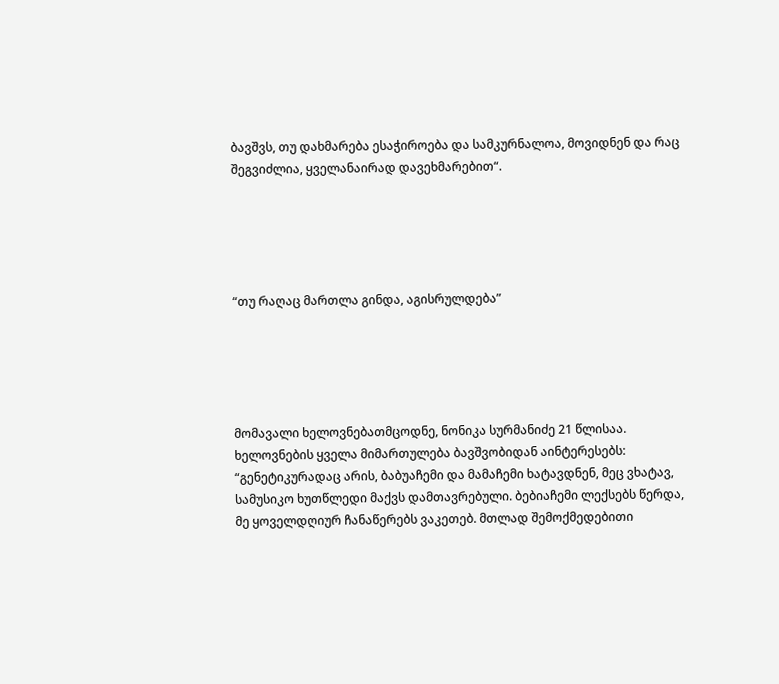ბავშვს, თუ დახმარება ესაჭიროება და სამკურნალოა, მოვიდნენ და რაც შეგვიძლია, ყველანაირად დავეხმარებით“.





“თუ რაღაც მართლა გინდა, აგისრულდება”





მომავალი ხელოვნებათმცოდნე, ნონიკა სურმანიძე 21 წლისაა. ხელოვნების ყველა მიმართულება ბავშვობიდან აინტერესებს: “გენეტიკურადაც არის, ბაბუაჩემი და მამაჩემი ხატავდნენ, მეც ვხატავ, სამუსიკო ხუთწლედი მაქვს დამთავრებული. ბებიაჩემი ლექსებს წერდა, მე ყოველდღიურ ჩანაწერებს ვაკეთებ. მთლად შემოქმედებითი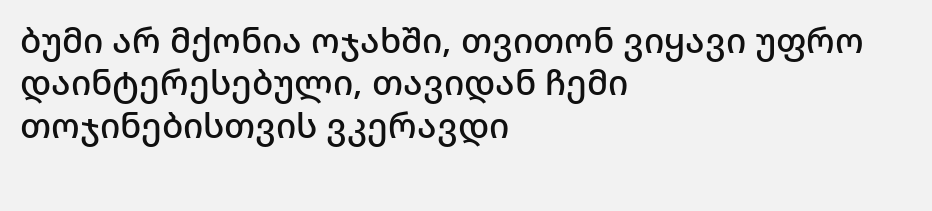ბუმი არ მქონია ოჯახში, თვითონ ვიყავი უფრო დაინტერესებული, თავიდან ჩემი თოჯინებისთვის ვკერავდი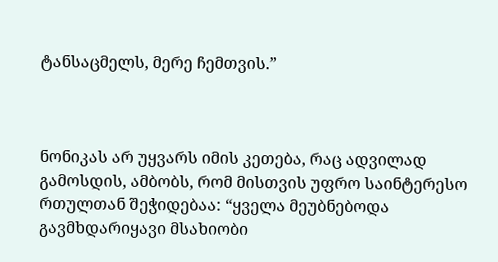ტანსაცმელს, მერე ჩემთვის.”



ნონიკას არ უყვარს იმის კეთება, რაც ადვილად გამოსდის, ამბობს, რომ მისთვის უფრო საინტერესო რთულთან შეჭიდებაა: “ყველა მეუბნებოდა გავმხდარიყავი მსახიობი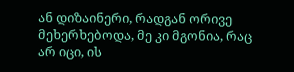ან დიზაინერი, რადგან ორივე მეხერხებოდა, მე კი მგონია, რაც არ იცი, ის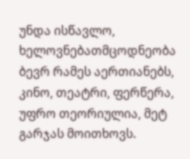უნდა ისწავლო, ხელოვნებათმცოდნეობა ბევრ რამეს აერთიანებს, კინო, თეატრი, ფერწერა, უფრო თეორიულია, მეტ გარჯას მოითხოვს.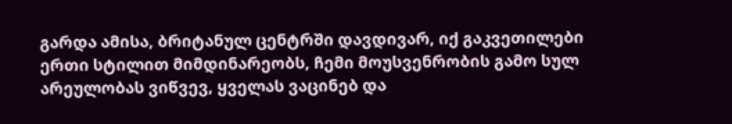გარდა ამისა, ბრიტანულ ცენტრში დავდივარ, იქ გაკვეთილები ერთი სტილით მიმდინარეობს, ჩემი მოუსვენრობის გამო სულ არეულობას ვიწვევ, ყველას ვაცინებ და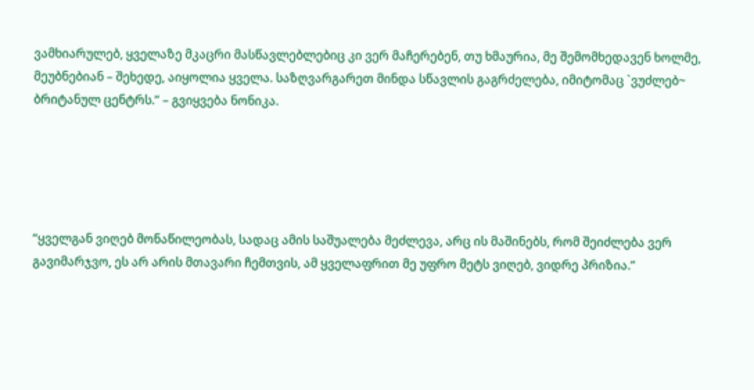ვამხიარულებ, ყველაზე მკაცრი მასწავლებლებიც კი ვერ მაჩერებენ, თუ ხმაურია, მე შემომხედავენ ხოლმე, მეუბნებიან – შეხედე, აიყოლია ყველა. საზღვარგარეთ მინდა სწავლის გაგრძელება, იმიტომაც `ვუძლებ~ ბრიტანულ ცენტრს.” – გვიყვება ნონიკა.





“ყველგან ვიღებ მონაწილეობას, სადაც ამის საშუალება მეძლევა, არც ის მაშინებს, რომ შეიძლება ვერ გავიმარჯვო, ეს არ არის მთავარი ჩემთვის, ამ ყველაფრით მე უფრო მეტს ვიღებ, ვიდრე პრიზია.”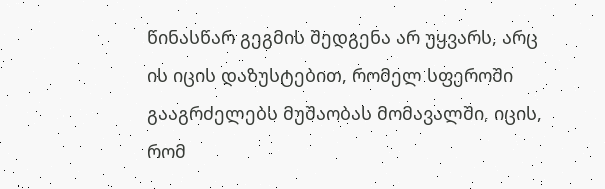წინასწარ გეგმის შედგენა არ უყვარს, არც ის იცის დაზუსტებით, რომელ სფეროში გააგრძელებს მუშაობას მომავალში, იცის, რომ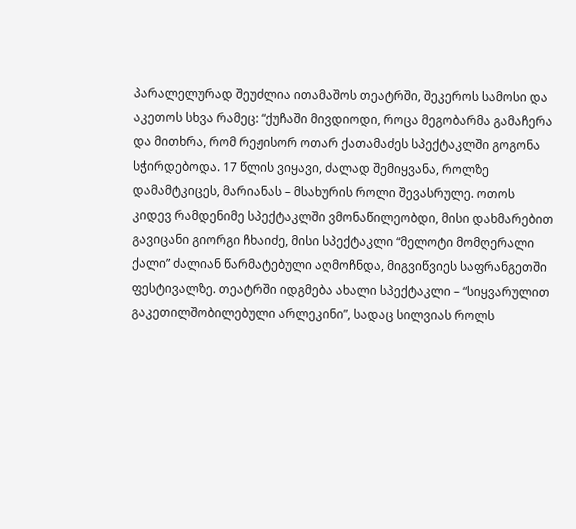პარალელურად შეუძლია ითამაშოს თეატრში, შეკეროს სამოსი და აკეთოს სხვა რამეც: “ქუჩაში მივდიოდი, როცა მეგობარმა გამაჩერა და მითხრა, რომ რეჟისორ ოთარ ქათამაძეს სპექტაკლში გოგონა სჭირდებოდა. 17 წლის ვიყავი, ძალად შემიყვანა, როლზე დამამტკიცეს, მარიანას – მსახურის როლი შევასრულე. ოთოს კიდევ რამდენიმე სპექტაკლში ვმონაწილეობდი, მისი დახმარებით გავიცანი გიორგი ჩხაიძე, მისი სპექტაკლი “მელოტი მომღერალი ქალი” ძალიან წარმატებული აღმოჩნდა, მიგვიწვიეს საფრანგეთში ფესტივალზე. თეატრში იდგმება ახალი სპექტაკლი – “სიყვარულით გაკეთილშობილებული არლეკინი”, სადაც სილვიას როლს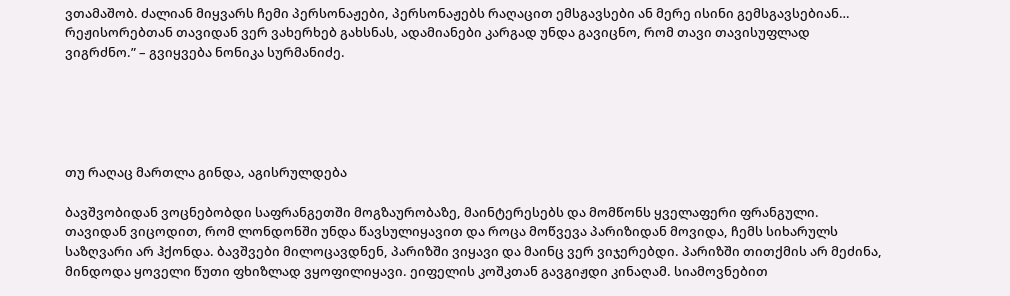ვთამაშობ. ძალიან მიყვარს ჩემი პერსონაჟები, პერსონაჟებს რაღაცით ემსგავსები ან მერე ისინი გემსგავსებიან… რეჟისორებთან თავიდან ვერ ვახერხებ გახსნას, ადამიანები კარგად უნდა გავიცნო, რომ თავი თავისუფლად ვიგრძნო.” – გვიყვება ნონიკა სურმანიძე.





თუ რაღაც მართლა გინდა, აგისრულდება

ბავშვობიდან ვოცნებობდი საფრანგეთში მოგზაურობაზე, მაინტერესებს და მომწონს ყველაფერი ფრანგული. თავიდან ვიცოდით, რომ ლონდონში უნდა წავსულიყავით და როცა მოწვევა პარიზიდან მოვიდა, ჩემს სიხარულს საზღვარი არ ჰქონდა. ბავშვები მილოცავდნენ, პარიზში ვიყავი და მაინც ვერ ვიჯერებდი. პარიზში თითქმის არ მეძინა, მინდოდა ყოველი წუთი ფხიზლად ვყოფილიყავი. ეიფელის კოშკთან გავგიჟდი კინაღამ. სიამოვნებით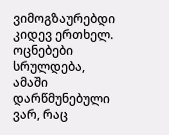ვიმოგზაურებდი კიდევ ერთხელ. ოცნებები სრულდება, ამაში დარწმუნებული ვარ, რაც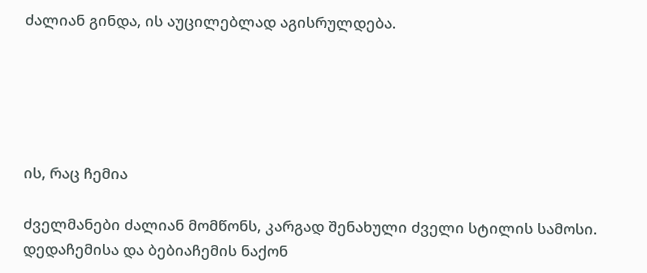ძალიან გინდა, ის აუცილებლად აგისრულდება.





ის, რაც ჩემია

ძველმანები ძალიან მომწონს, კარგად შენახული ძველი სტილის სამოსი. დედაჩემისა და ბებიაჩემის ნაქონ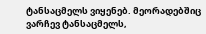ტანსაცმელს ვიყენებ. მეორადებშიც ვარჩევ ტანსაცმელს,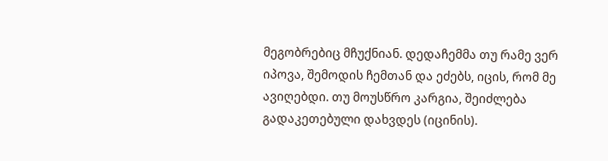მეგობრებიც მჩუქნიან. დედაჩემმა თუ რამე ვერ იპოვა, შემოდის ჩემთან და ეძებს, იცის, რომ მე ავიღებდი. თუ მოუსწრო კარგია, შეიძლება გადაკეთებული დახვდეს (იცინის).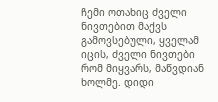ჩემი ოთახიც ძველი ნივთებით მაქვს გამოვსებული, ყველამ იცის, ძველი ნივთები რომ მიყვარს, მაწვდიან ხოლმე. დიდი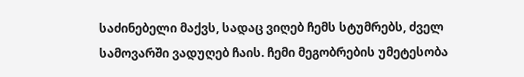საძინებელი მაქვს, სადაც ვიღებ ჩემს სტუმრებს, ძველ სამოვარში ვადუღებ ჩაის. ჩემი მეგობრების უმეტესობა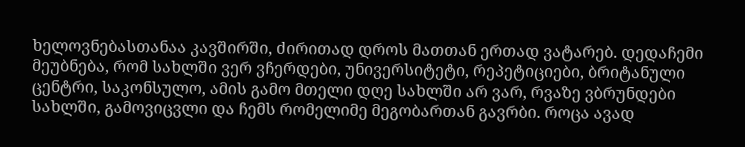ხელოვნებასთანაა კავშირში, ძირითად დროს მათთან ერთად ვატარებ. დედაჩემი მეუბნება, რომ სახლში ვერ ვჩერდები, უნივერსიტეტი, რეპეტიციები, ბრიტანული ცენტრი, საკონსულო, ამის გამო მთელი დღე სახლში არ ვარ, რვაზე ვბრუნდები სახლში, გამოვიცვლი და ჩემს რომელიმე მეგობართან გავრბი. როცა ავად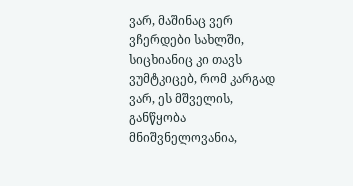ვარ, მაშინაც ვერ ვჩერდები სახლში, სიცხიანიც კი თავს ვუმტკიცებ, რომ კარგად ვარ, ეს მშველის, განწყობა მნიშვნელოვანია,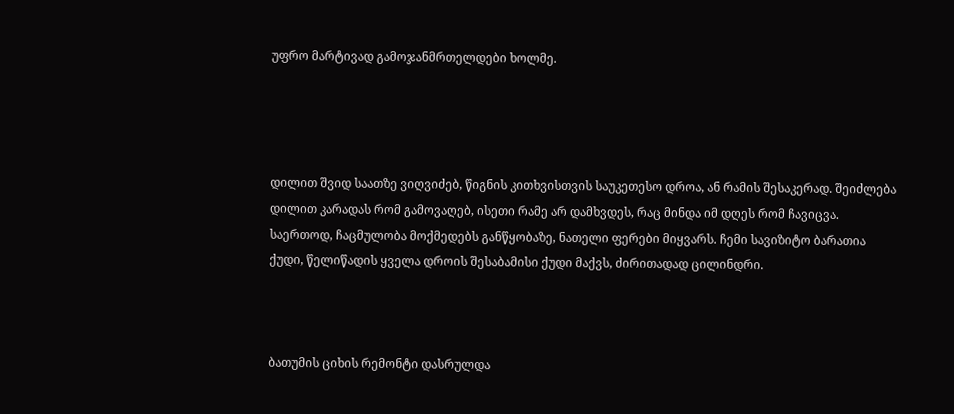უფრო მარტივად გამოჯანმრთელდები ხოლმე.




დილით შვიდ საათზე ვიღვიძებ, წიგნის კითხვისთვის საუკეთესო დროა, ან რამის შესაკერად. შეიძლება დილით კარადას რომ გამოვაღებ, ისეთი რამე არ დამხვდეს, რაც მინდა იმ დღეს რომ ჩავიცვა. საერთოდ, ჩაცმულობა მოქმედებს განწყობაზე, ნათელი ფერები მიყვარს. ჩემი სავიზიტო ბარათია ქუდი, წელიწადის ყველა დროის შესაბამისი ქუდი მაქვს, ძირითადად ცილინდრი.



ბათუმის ციხის რემონტი დასრულდა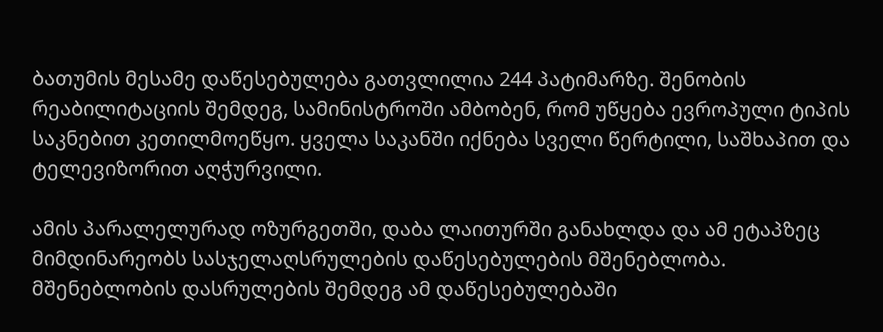ბათუმის მესამე დაწესებულება გათვლილია 244 პატიმარზე. შენობის რეაბილიტაციის შემდეგ, სამინისტროში ამბობენ, რომ უწყება ევროპული ტიპის საკნებით კეთილმოეწყო. ყველა საკანში იქნება სველი წერტილი, საშხაპით და ტელევიზორით აღჭურვილი.

ამის პარალელურად ოზურგეთში, დაბა ლაითურში განახლდა და ამ ეტაპზეც მიმდინარეობს სასჯელაღსრულების დაწესებულების მშენებლობა. მშენებლობის დასრულების შემდეგ ამ დაწესებულებაში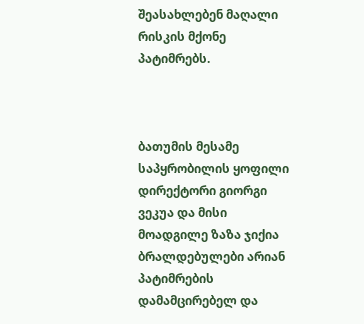შეასახლებენ მაღალი რისკის მქონე პატიმრებს.



ბათუმის მესამე საპყრობილის ყოფილი დირექტორი გიორგი ვეკუა და მისი მოადგილე ზაზა ჯიქია ბრალდებულები არიან პატიმრების დამამცირებელ და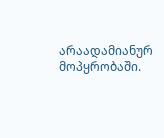არაადამიანურ მოპყრობაში.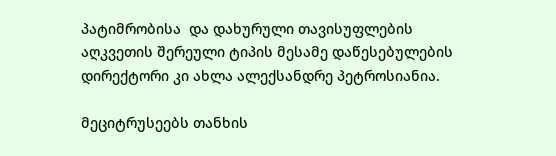პატიმრობისა  და დახურული თავისუფლების აღკვეთის შერეული ტიპის მესამე დაწესებულების დირექტორი კი ახლა ალექსანდრე პეტროსიანია.

მეციტრუსეებს თანხის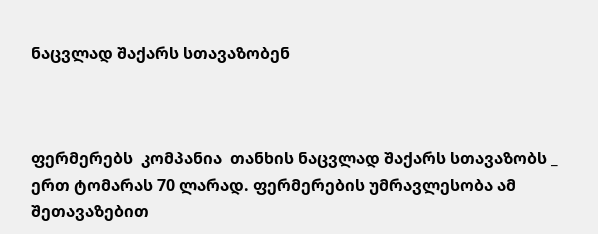ნაცვლად შაქარს სთავაზობენ



ფერმერებს  კომპანია  თანხის ნაცვლად შაქარს სთავაზობს _ ერთ ტომარას 70 ლარად. ფერმერების უმრავლესობა ამ შეთავაზებით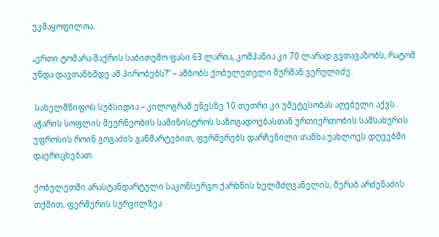უკმაყოფილოა.

„ერთი ტომარა შაქრის საბითუმო ფასი 63 ლარია, კომპანია კი 70 ლარად გვთავაზობს, რატომ უნდა დავთანხმდე ამ პირობებს?“ – ამბობს ქობულეთელი მურმან ვერულიძე.

 სახელმწიფოს სუბსიდია – კილოგრამ ენესზე 10 თეთრი კი უმეტესობას აღებული აქვს.  აჭარის სოფლის მეურნეობის სამინისტროს საზოგადოებასთან ურთიერთობის სამსახურის უფროსის როინ გოგაძის განმარტებით, ფერმერებს დარჩენილი თანხა უახლოეს დღეებში დაერიცხებათ.

ქობულეთში არასტანდარტული საკონსერვო ქარხნის ხელმძღვანელის, მერაბ არძენაძის თქმით, ფერმერის სურვილზეა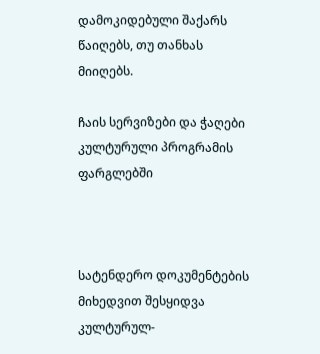დამოკიდებული შაქარს წაიღებს, თუ თანხას მიიღებს.

ჩაის სერვიზები და ჭაღები კულტურული პროგრამის ფარგლებში



სატენდერო დოკუმენტების მიხედვით შესყიდვა კულტურულ-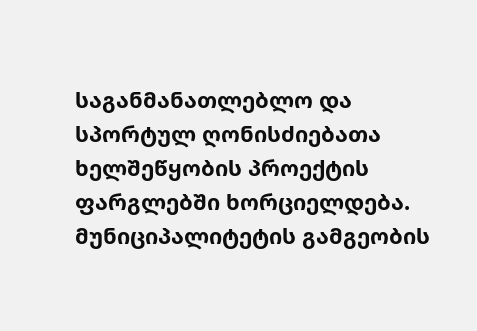საგანმანათლებლო და სპორტულ ღონისძიებათა ხელშეწყობის პროექტის ფარგლებში ხორციელდება. მუნიციპალიტეტის გამგეობის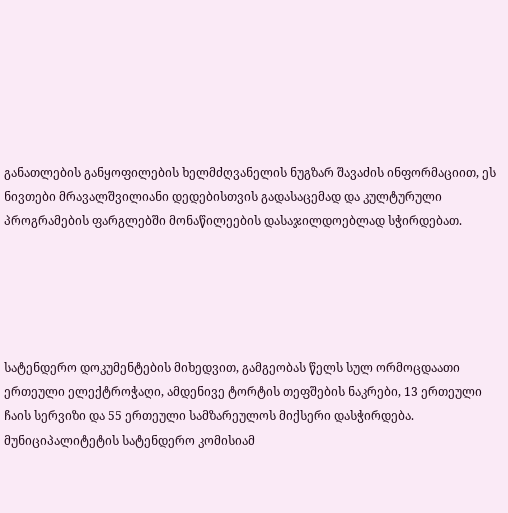განათლების განყოფილების ხელმძღვანელის ნუგზარ შავაძის ინფორმაციით, ეს ნივთები მრავალშვილიანი დედებისთვის გადასაცემად და კულტურული პროგრამების ფარგლებში მონაწილეების დასაჯილდოებლად სჭირდებათ.





სატენდერო დოკუმენტების მიხედვით, გამგეობას წელს სულ ორმოცდაათი ერთეული ელექტროჭაღი, ამდენივე ტორტის თეფშების ნაკრები, 13 ერთეული ჩაის სერვიზი და 55 ერთეული სამზარეულოს მიქსერი დასჭირდება. მუნიციპალიტეტის სატენდერო კომისიამ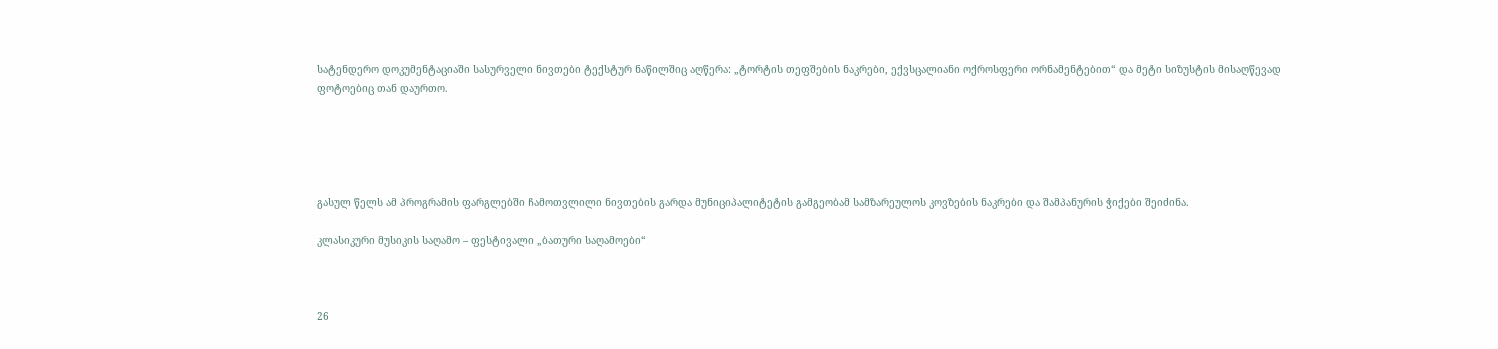სატენდერო დოკუმენტაციაში სასურველი ნივთები ტექსტურ ნაწილშიც აღწერა: „ტორტის თეფშების ნაკრები, ექვსცალიანი ოქროსფერი ორნამენტებით“ და მეტი სიზუსტის მისაღწევად ფოტოებიც თან დაურთო.





გასულ წელს ამ პროგრამის ფარგლებში ჩამოთვლილი ნივთების გარდა მუნიციპალიტეტის გამგეობამ სამზარეულოს კოვზების ნაკრები და შამპანურის ჭიქები შეიძინა.

კლასიკური მუსიკის საღამო – ფესტივალი „ბათური საღამოები“



26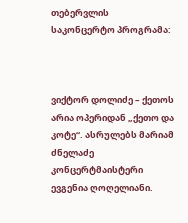თებერვლის  საკონცერტო პროგრამა:



ვიქტორ დოლიძე – ქეთოს არია ოპერიდან „ქეთო და კოტე“. ასრულებს მარიამ ძნელაძე კონცერტმაისტერი ევგენია ღოღელიანი.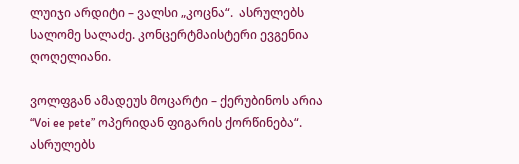ლუიჯი არდიტი – ვალსი „კოცნა“.  ასრულებს სალომე სალაძე. კონცერტმაისტერი ევგენია ღოღელიანი.

ვოლფგან ამადეუს მოცარტი – ქერუბინოს არია “Voi ee pete” ოპერიდან ფიგარის ქორწინება“. ასრულებს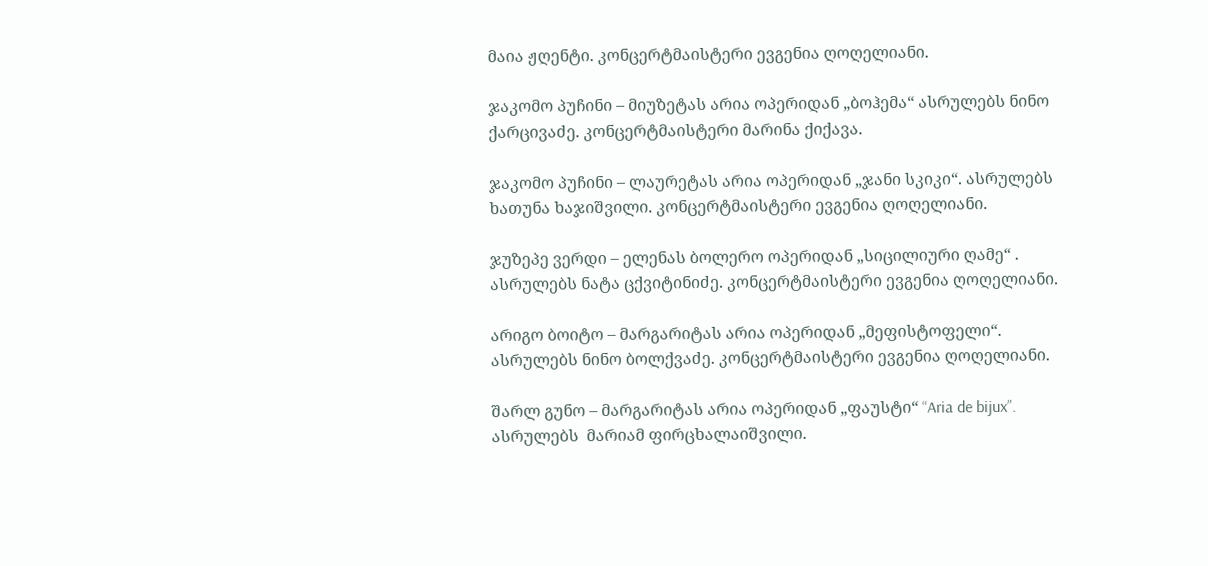მაია ჟღენტი. კონცერტმაისტერი ევგენია ღოღელიანი.

ჯაკომო პუჩინი – მიუზეტას არია ოპერიდან „ბოჰემა“ ასრულებს ნინო ქარცივაძე. კონცერტმაისტერი მარინა ქიქავა.

ჯაკომო პუჩინი – ლაურეტას არია ოპერიდან „ჯანი სკიკი“. ასრულებს ხათუნა ხაჯიშვილი. კონცერტმაისტერი ევგენია ღოღელიანი.

ჯუზეპე ვერდი – ელენას ბოლერო ოპერიდან „სიცილიური ღამე“ . ასრულებს ნატა ცქვიტინიძე. კონცერტმაისტერი ევგენია ღოღელიანი.

არიგო ბოიტო – მარგარიტას არია ოპერიდან „მეფისტოფელი“. ასრულებს ნინო ბოლქვაძე. კონცერტმაისტერი ევგენია ღოღელიანი.

შარლ გუნო – მარგარიტას არია ოპერიდან „ფაუსტი“ “Aria de bijux”. ასრულებს  მარიამ ფირცხალაიშვილი.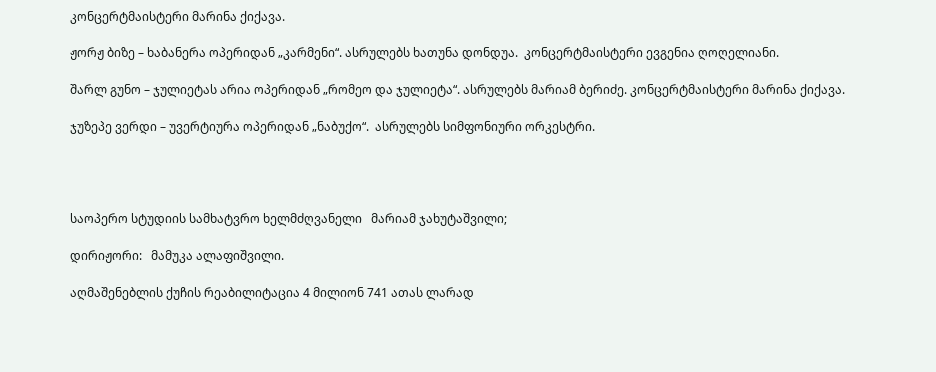კონცერტმაისტერი მარინა ქიქავა.

ჟორჟ ბიზე – ხაბანერა ოპერიდან „კარმენი“. ასრულებს ხათუნა დონდუა.  კონცერტმაისტერი ევგენია ღოღელიანი.

შარლ გუნო – ჯულიეტას არია ოპერიდან „რომეო და ჯულიეტა“. ასრულებს მარიამ ბერიძე. კონცერტმაისტერი მარინა ქიქავა.

ჯუზეპე ვერდი – უვერტიურა ოპერიდან „ნაბუქო“.  ასრულებს სიმფონიური ორკესტრი.




საოპერო სტუდიის სამხატვრო ხელმძღვანელი   მარიამ ჯახუტაშვილი;

დირიჟორი:   მამუკა ალაფიშვილი.

აღმაშენებლის ქუჩის რეაბილიტაცია 4 მილიონ 741 ათას ლარად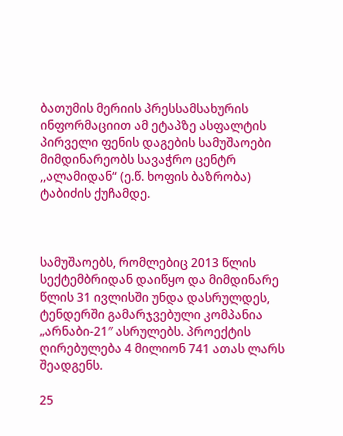ბათუმის მერიის პრესსამსახურის ინფორმაციით ამ ეტაპზე ასფალტის პირველი ფენის დაგების სამუშაოები მიმდინარეობს სავაჭრო ცენტრ ,,ალამიდან“ (ე.წ. ხოფის ბაზრობა) ტაბიძის ქუჩამდე.



სამუშაოებს, რომლებიც 2013 წლის სექტემბრიდან დაიწყო და მიმდინარე წლის 31 ივლისში უნდა დასრულდეს, ტენდერში გამარჯვებული კომპანია „არნაბი-21″ ასრულებს. პროექტის ღირებულება 4 მილიონ 741 ათას ლარს შეადგენს.

25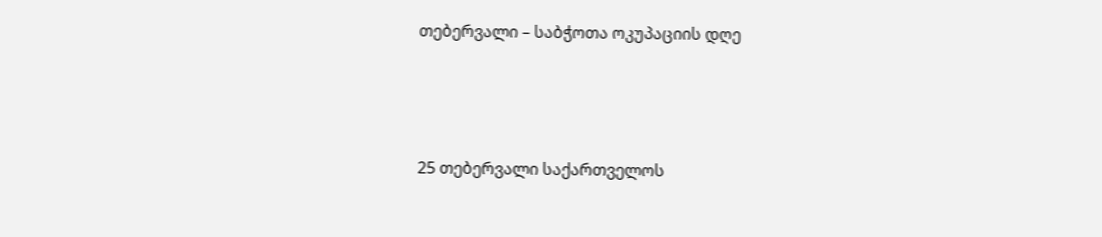თებერვალი – საბჭოთა ოკუპაციის დღე



25 თებერვალი საქართველოს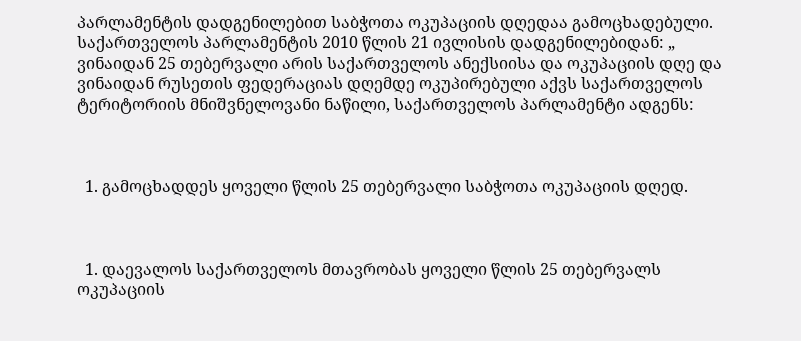პარლამენტის დადგენილებით საბჭოთა ოკუპაციის დღედაა გამოცხადებული. საქართველოს პარლამენტის 2010 წლის 21 ივლისის დადგენილებიდან: „ ვინაიდან 25 თებერვალი არის საქართველოს ანექსიისა და ოკუპაციის დღე და ვინაიდან რუსეთის ფედერაციას დღემდე ოკუპირებული აქვს საქართველოს ტერიტორიის მნიშვნელოვანი ნაწილი, საქართველოს პარლამენტი ადგენს:



  1. გამოცხადდეს ყოველი წლის 25 თებერვალი საბჭოთა ოკუპაციის დღედ.



  1. დაევალოს საქართველოს მთავრობას ყოველი წლის 25 თებერვალს ოკუპაციის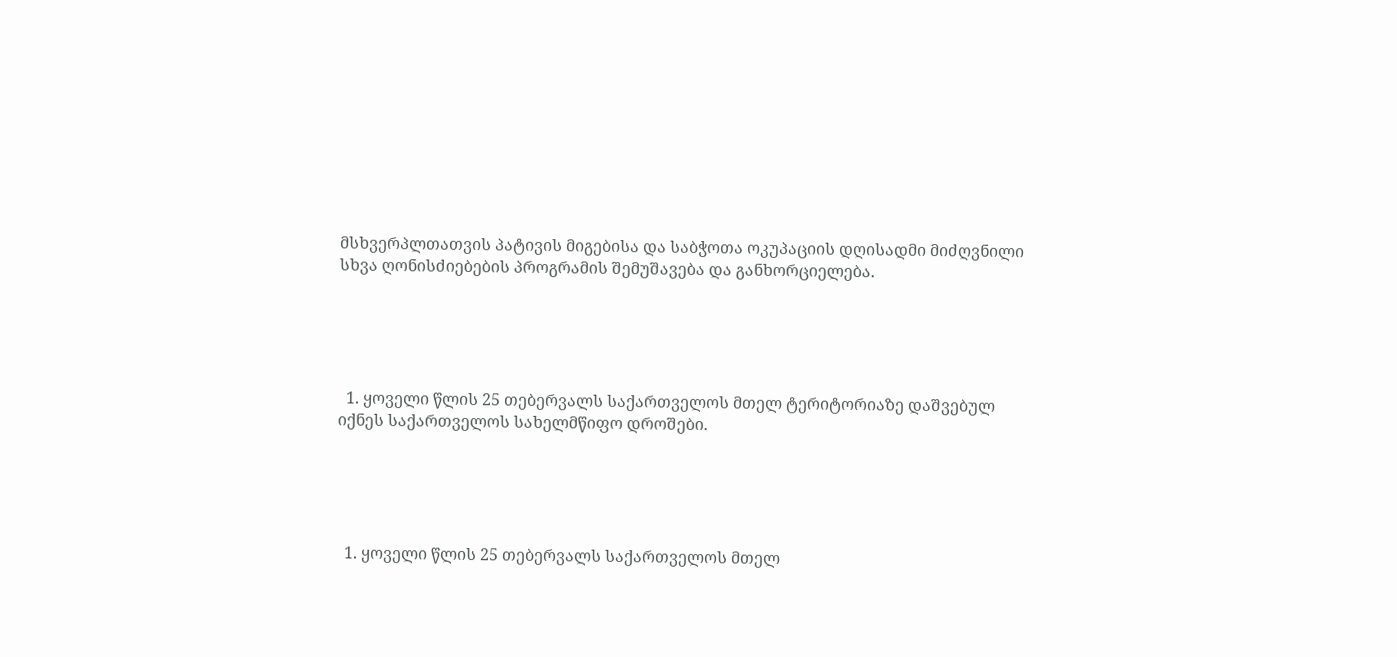მსხვერპლთათვის პატივის მიგებისა და საბჭოთა ოკუპაციის დღისადმი მიძღვნილი სხვა ღონისძიებების პროგრამის შემუშავება და განხორციელება.





  1. ყოველი წლის 25 თებერვალს საქართველოს მთელ ტერიტორიაზე დაშვებულ იქნეს საქართველოს სახელმწიფო დროშები.





  1. ყოველი წლის 25 თებერვალს საქართველოს მთელ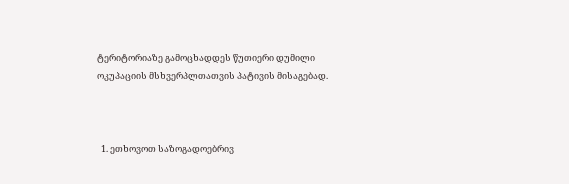ტერიტორიაზე გამოცხადდეს წუთიერი დუმილი ოკუპაციის მსხვერპლთათვის პატივის მისაგებად.



  1. ეთხოვოთ საზოგადოებრივ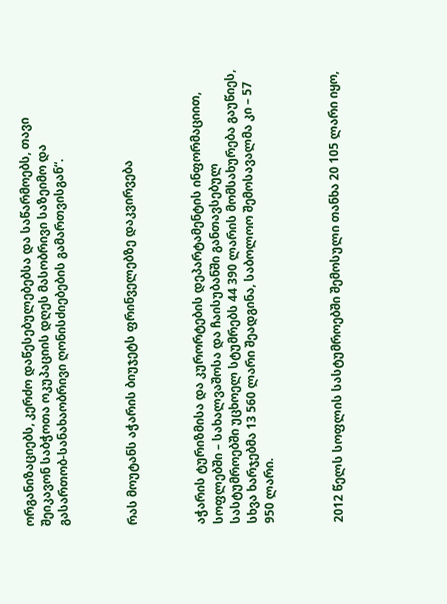ორგანიზაციებს, კერძო დაწესებულებებსა და საწარმოებს, თავი შეიკავონ საბჭოთა ოკუპაციის დღეს მასობრივი საზეიმო და გასართობ-სანახაობრივი ღონისძიებების გამართვისგან“.



რას მოუტანს აჭარის ბიუჯეტს ფრინველებზე დაკვირვება



აჭარის ტურიზმისა და კურორტების დეპარტამენტის ინფორმაციით, სოფლებში – სახალვაშოსა და ჩაისუბანში განთავსებულ სასტუმროებში უცხოელ სტუმრებს 44 390 ლარის მომსახურება გაუწიეს, სხვა ხარჯებმა 13 560 ლარი შეადგინა, საბოლოო შემოსავალმა კი – 57 950 ლარი.



2012 წელს სოფლის სასტუმროებში შემოსული თანხა 20 105 ლარი იყო,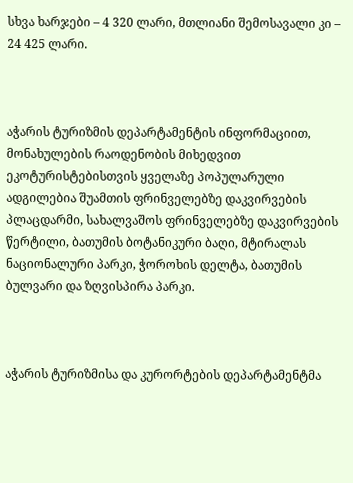სხვა ხარჯები – 4 320 ლარი, მთლიანი შემოსავალი კი – 24 425 ლარი.



აჭარის ტურიზმის დეპარტამენტის ინფორმაციით, მონახულების რაოდენობის მიხედვით ეკოტურისტებისთვის ყველაზე პოპულარული ადგილებია შუამთის ფრინველებზე დაკვირვების პლაცდარმი, სახალვაშოს ფრინველებზე დაკვირვების წერტილი, ბათუმის ბოტანიკური ბაღი, მტირალას ნაციონალური პარკი, ჭოროხის დელტა, ბათუმის ბულვარი და ზღვისპირა პარკი.



აჭარის ტურიზმისა და კურორტების დეპარტამენტმა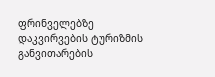ფრინველებზე დაკვირვების ტურიზმის განვითარების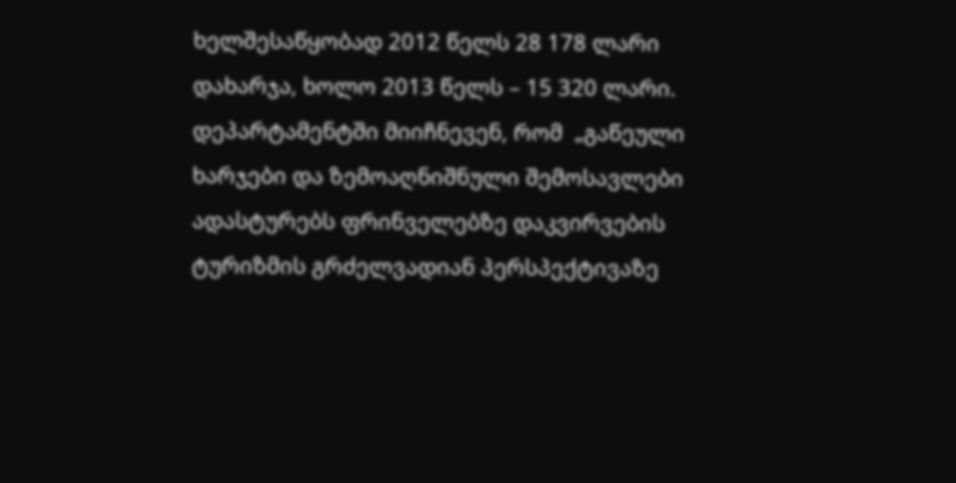ხელშესაწყობად 2012 წელს 28 178 ლარი დახარჯა, ხოლო 2013 წელს – 15 320 ლარი. დეპარტამენტში მიიჩნევენ, რომ  „გაწეული ხარჯები და ზემოაღნიშნული შემოსავლები ადასტურებს ფრინველებზე დაკვირვების ტურიზმის გრძელვადიან პერსპექტივაზე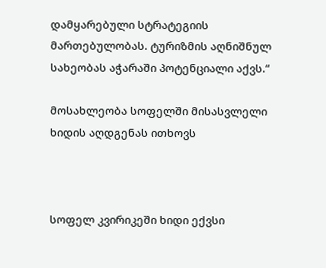დამყარებული სტრატეგიის მართებულობას. ტურიზმის აღნიშნულ სახეობას აჭარაში პოტენციალი აქვს.“

მოსახლეობა სოფელში მისასვლელი ხიდის აღდგენას ითხოვს



სოფელ კვირიკეში ხიდი ექვსი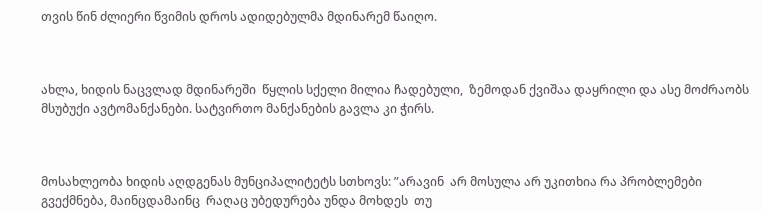თვის წინ ძლიერი წვიმის დროს ადიდებულმა მდინარემ წაიღო.



ახლა, ხიდის ნაცვლად მდინარეში  წყლის სქელი მილია ჩადებული,  ზემოდან ქვიშაა დაყრილი და ასე მოძრაობს მსუბუქი ავტომანქანები. სატვირთო მანქანების გავლა კი ჭირს.



მოსახლეობა ხიდის აღდგენას მუნციპალიტეტს სთხოვს: ”არავინ  არ მოსულა არ უკითხია რა პრობლემები გვექმნება, მაინცდამაინც  რაღაც უბედურება უნდა მოხდეს  თუ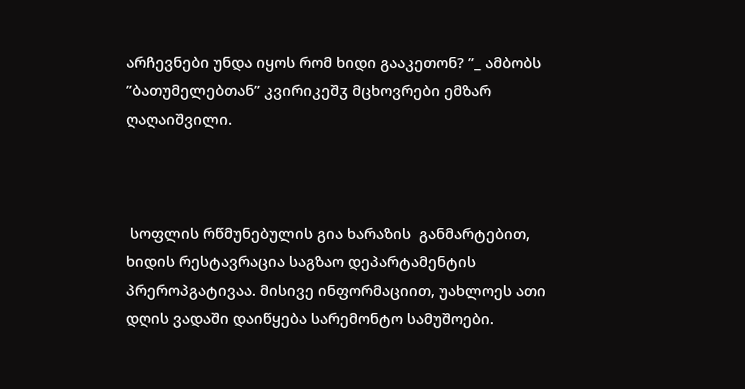არჩევნები უნდა იყოს რომ ხიდი გააკეთონ? ”_ ამბობს  ”ბათუმელებთან” კვირიკეშჳ მცხოვრები ემზარ ღაღაიშვილი.



 სოფლის რწმუნებულის გია ხარაზის  განმარტებით, ხიდის რესტავრაცია საგზაო დეპარტამენტის პრეროპგატივაა. მისივე ინფორმაციით, უახლოეს ათი დღის ვადაში დაიწყება სარემონტო სამუშოები.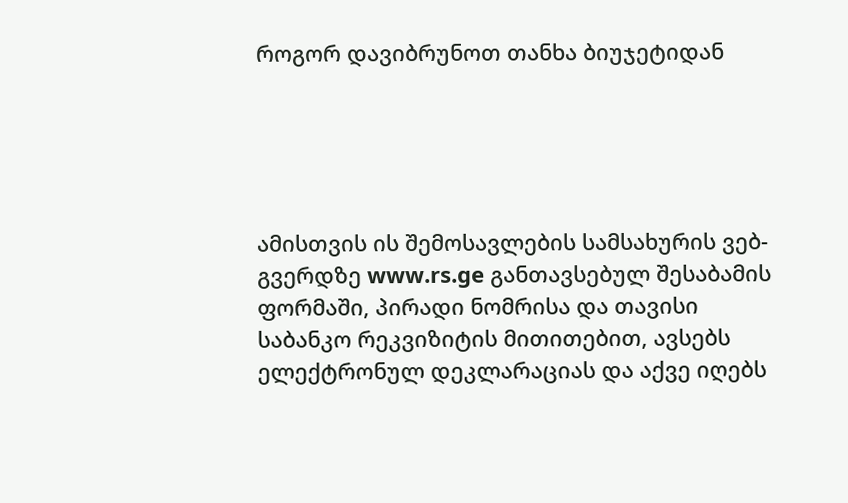როგორ დავიბრუნოთ თანხა ბიუჯეტიდან





ამისთვის ის შემოსავლების სამსახურის ვებ-გვერდზე www.rs.ge განთავსებულ შესაბამის ფორმაში, პირადი ნომრისა და თავისი საბანკო რეკვიზიტის მითითებით, ავსებს ელექტრონულ დეკლარაციას და აქვე იღებს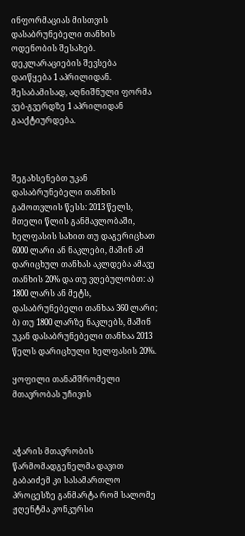ინფორმაციას მისთვის დასაბრუნებელი თანხის ოდენობის შესახებ. დეკლარაციების შევსება დაიწყება 1 აპრილიდან. შესაბამისად, აღნიშნული ფორმა ვებ-გვერდზე 1 აპრილიდან გააქტიურდება.



შეგახსენებთ უკან დასაბრუნებელი თანხის გამოთვლის წესს: 2013 წელს, მთელი წლის განმავლობაში, ხელფასის სახით თუ დაგერიცხათ 6000 ლარი ან ნაკლები, მაშინ ამ დარიცხულ თანხას აკლდება ამავე თანხის 20% და თუ ვღებულობთ: ა) 1800 ლარს ან მეტს, დასაბრუნებელი თანხაა 360 ლარი; ბ) თუ 1800 ლარზე ნაკლებს, მაშინ უკან დასაბრუნებელი თანხაა 2013 წელს დარიცხული ხელფასის 20%.

ყოფილი თანამშრომელი მთავრობას უჩივის



აჭარის მთავრობის წარმომადგენელმა დავით გაბაიძემ კი სასამართლო პროცესზე განმარტა რომ სალომე ჟღენტმა კონკურსი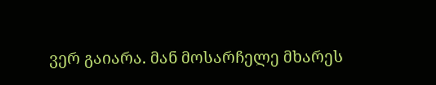ვერ გაიარა. მან მოსარჩელე მხარეს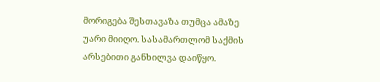მორიგება შესთავაზა თუმცა ამაზე უარი მიიღო. სასამართლომ საქმის არსებითი განხილვა დაიწყო.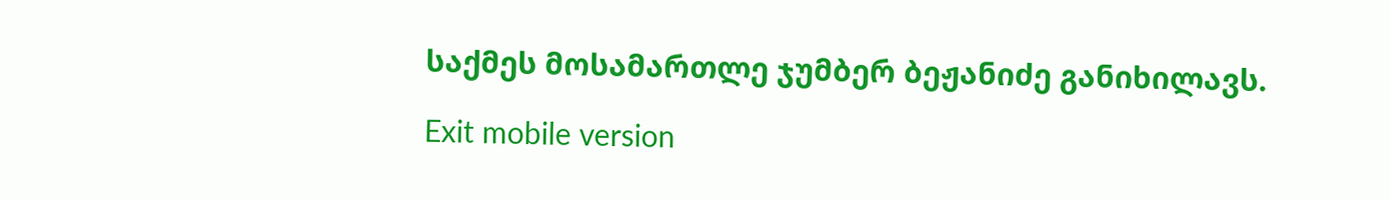საქმეს მოსამართლე ჯუმბერ ბეჟანიძე განიხილავს.

Exit mobile version